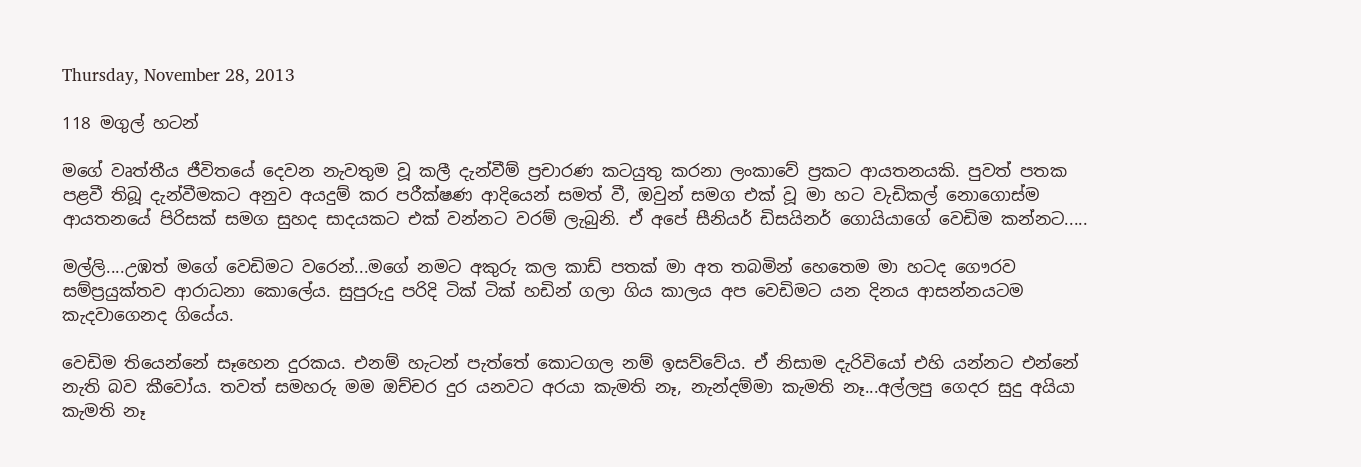Thursday, November 28, 2013

118 මගුල් හටන්

මගේ වෘත්තීය ජීවිතයේ දෙවන නැවතුම වූ කලී දැන්වීම් ප්‍රචාරණ කටයුතු කරනා ලංකාවේ ප්‍රකට ආයතනයකි. පුවත් පතක පළවී තිබූ දැන්වීමකට අනුව අයදුම් කර පරීක්ෂණ ආදියෙන් සමත් වී, ඔවුන් සමග එක් වූ මා හට වැඩිකල් නොගොස්ම ආයතනයේ පිරිසක් සමග සුහද සාදයකට එක් වන්නට වරම් ලැබුනි. ඒ අපේ සීනියර් ඩිසයිනර් ගොයියාගේ වෙඩිම කන්නට.....

මල්ලි....උඹත් මගේ වෙඩිමට වරෙන්...මගේ නමට අකුරු කල කාඩ් පතක් මා අත තබමින් හෙතෙම මා හටද ගෞරව සම්ප්‍රයුක්තව ආරාධනා කොලේය. සුපුරුදු පරිදි ටික් ටික් හඩින් ගලා ගිය කාලය අප වෙඩිමට යන දිනය ආසන්නයටම කැදවාගෙනද ගියේය.

වෙඩිම තියෙන්නේ සෑහෙන දුරකය. එනම් හැටන් පැත්තේ කොටගල නම් ඉසව්වේය. ඒ නිසාම දැරිවියෝ එහි යන්නට එන්නේ නැති බව කීවෝය. තවත් සමහරු මම ඔච්චර දුර යනවට අරයා කැමති නෑ, නැන්දම්මා කැමති නෑ...අල්ලපු ගෙදර සුදු අයියා කැමති නෑ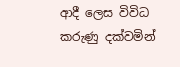ආදී ලෙස විවිධ කරුණු දක්වමින්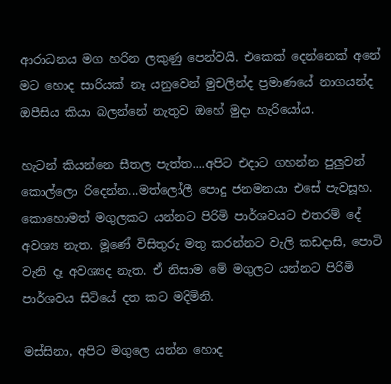ආරාධනය මග හරින ලකුණු පෙන්වයි. එකෙක් දෙන්නෙක් අනේ මට හොද සාරියක් නෑ යනුවෙන් මුචලින්ද ප්‍රමාණයේ නාගයන්ද ඔපීසිය කියා බලන්නේ නැතුව ඔහේ මුදා හැරියෝය.

හැටන් කියන්නෙ සීතල පැත්ත....අපිට එදාට ගහන්න පුලුවන් කොල්ලො රිදෙන්න...මත්ලෝලී පොදු ජනමනයා එසේ පැවසූහ. කොහොමත් මගුලකට යන්නට පිරිමි පාර්ශවයට එතරම් දේ අවශ්‍ය නැත. මූණේ විසිතුරු මතු කරන්නට වැලි කඩදාසි, පොටි වැනි දෑ අවශ්‍යද නැත. ඒ නිසාම මේ මගුලට යන්නට පිරිමි පාර්ශවය සිටියේ දත කට මදිමිනි.

මස්සිනා, අපිට මගුලෙ යන්න හොද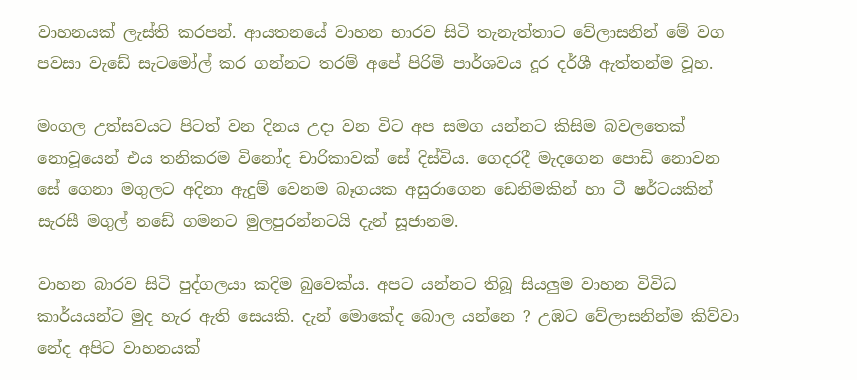වාහනයක් ලැස්ති කරපන්. ආයතනයේ වාහන භාරව සිටි තැනැත්තාට වේලාසනින් මේ වග පවසා වැඩේ සැටමෝල් කර ගන්නට තරම් අපේ පිරිමි පාර්ශවය දූර දර්ශී ඇත්තන්ම වූහ.

මංගල උත්සවයට පිටත් වන දිනය උදා වන විට අප සමග යන්නට කිසිම බවලතෙක් නොවූයෙන් එය තනිකරම විනෝද චාරිකාවක් සේ දිස්විය. ගෙදරදී මැදගෙන පොඩි නොවන සේ ගෙනා මගුලට අදිනා ඇදුම් වෙනම බෑගයක අසුරාගෙන ඩෙනිමකින් හා ටී ෂර්ටයකින් සැරසී මගුල් නඩේ ගමනට මුලපුරන්නටයි දැන් සූජානම.

වාහන බාරව සිටි පුද්ගලයා කදිම බුවෙක්ය. අපට යන්නට තිබූ සියලුම වාහන විවිධ කාර්යයන්ට මුද හැර ඇති සෙයකි. දැන් මොකේද බොල යන්නෙ ? උඹට වේලාසනින්ම කිව්වා නේද අපිට වාහනයක්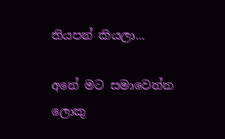තියපන් කියලා...

අනේ මට සමාවෙන්න ලොකු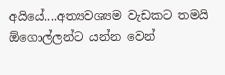අයියේ....අත්‍යවශ්‍යම වැඩකට තමයි ඕගොල්ලන්ට යන්න වෙන්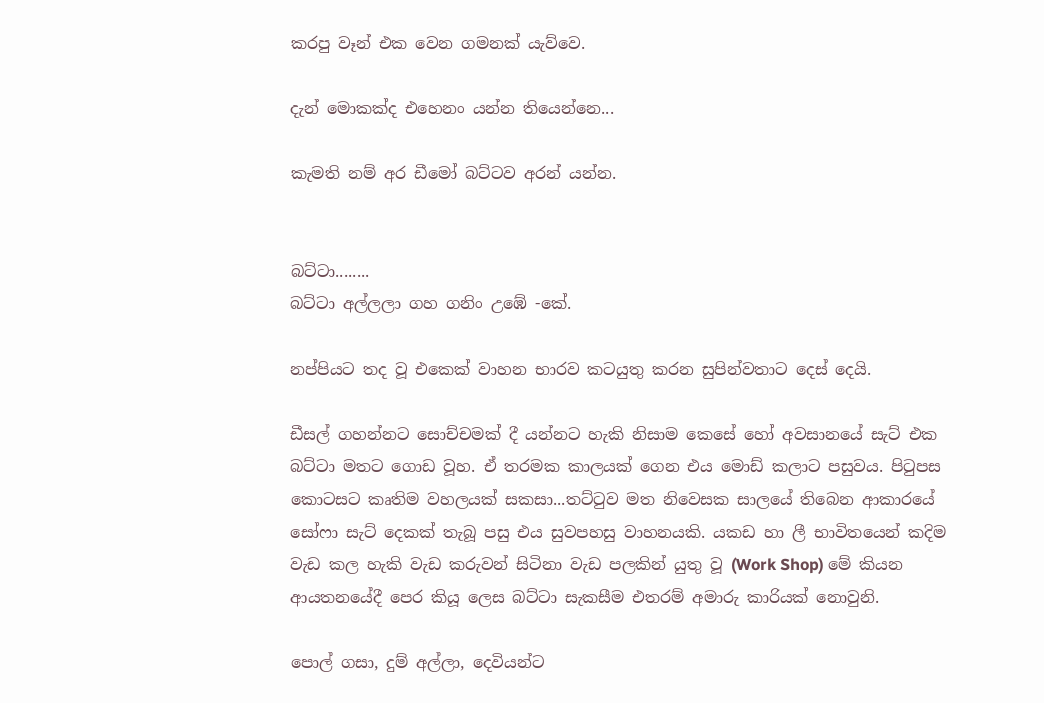කරපු වෑන් එක වෙන ගමනක් යැව්වෙ.

දැන් මොකක්ද එහෙනං යන්න තියෙන්නෙ...

කැමති නම් අර ඩීමෝ බට්ටව අරන් යන්න.


බට්ටා........
බට්ටා අල්ලලා ගහ ගනිං උඹේ -කේ.

නප්පියට තද වූ එකෙක් වාහන භාරව කටයුතු කරන සුපින්වතාට දෙස් දෙයි.

ඩීසල් ගහන්නට සොච්චමක් දී යන්නට හැකි නිසාම කෙසේ හෝ අවසානයේ සැට් එක බට්ටා මතට ගොඩ වූහ. ඒ තරමක කාලයක් ගෙන එය මොඩ් කලාට පසුවය. පිටුපස කොටසට කෘතිම වහලයක් සකසා...තට්ටුව මත නිවෙසක සාලයේ තිබෙන ආකාරයේ සෝෆා සැට් දෙකක් තැබූ පසු එය සුවපහසු වාහනයකි. යකඩ හා ලී භාවිතයෙන් කදිම වැඩ කල හැකි වැඩ කරුවන් සිටිනා වැඩ පලකින් යුතු වූ (Work Shop) මේ කියන ආයතනයේදී පෙර කියූ ලෙස බට්ටා සැකසීම එතරම් අමාරු කාරියක් නොවුනි.

පොල් ගසා, දුම් අල්ලා, දෙවියන්ට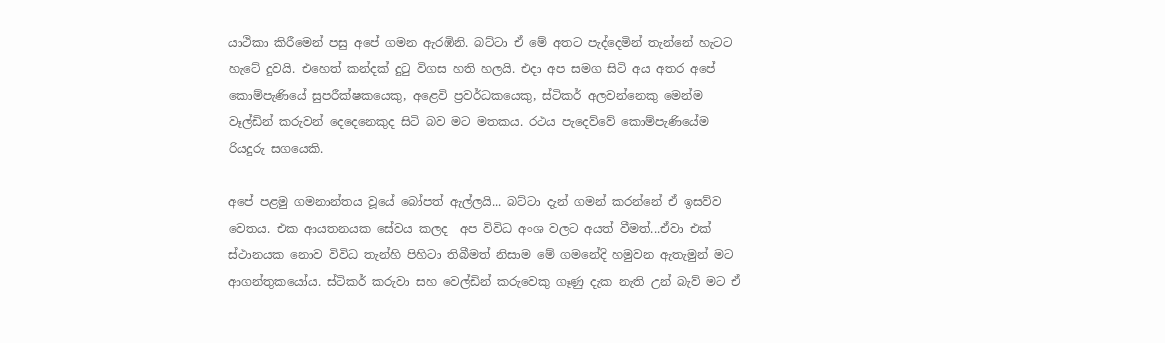යාථිකා කිරීමෙන් පසු අපේ ගමන ඇරඹිනි. බට්ටා ඒ මේ අතට පැද්දෙමින් තැන්නේ හැටට හැටේ දුවයි. එහෙත් කන්දක් දුටු විගස හති හලයි. එදා අප සමග සිටි අය අතර අපේ කොම්පැණියේ සුපරීක්ෂකයෙකු, අළෙවි ප්‍රවර්ධකයෙකු, ස්ටිකර් අලවන්නෙකු මෙන්ම වෑල්ඩින් කරුවන් දෙදෙනෙකුද සිටි බව මට මතකය. රථය පැදෙව්වේ කොම්පැණියේම රියදුරු සගයෙකි.

අපේ පළමු ගමනාන්තය වූයේ බෝපත් ඇල්ලයි... බට්ටා දැන් ගමන් කරන්නේ ඒ ඉසව්ව වෙතය. එක ආයතනයක සේවය කලද  අප විවිධ අංශ වලට අයත් වීමත්...ඒවා එක් ස්ථානයක නොව විවිධ තැන්හි පිහිටා තිබීමත් නිසාම මේ ගමනේදි හමුවන ඇතැමුන් මට ආගන්තුකයෝය. ස්ටිකර් කරුවා සහ වෙල්ඩින් කරුවෙකු ගෑණු දැක නැති උන් බැව් මට ඒ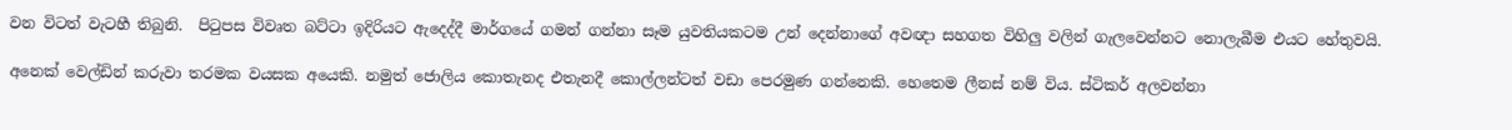වන විටත් වැටහී තිබුනි.  පිටුපස විවෘත බට්ටා ඉදිරියට ඇදෙද්දී මාර්ගයේ ගමන් ගන්නා සෑම යුවතියකටම උන් දෙන්නාගේ අවඥා සහගත විහිලු වලින් ගැලවෙන්නට නොලැබීම එයට හේතුවයි.

අනෙක් වෙල්ඩින් කරුවා තරමක වයසක අයෙකි. නමුත් ජොලිය කොතැනද එතැනදී කොල්ලන්ටත් වඩා පෙරමුණ ගන්නෙකි. හෙතෙම ලීනස් නම් විය. ස්ටිකර් අලවන්නා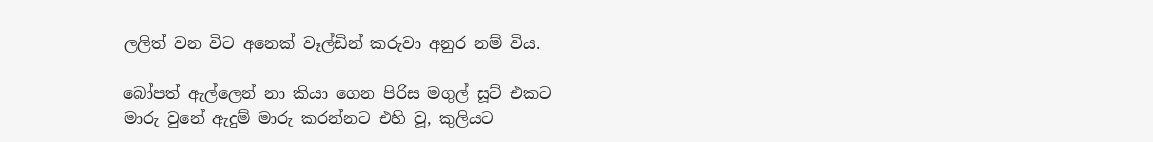ලලිත් වන විට අනෙක් වෑල්ඩින් කරුවා අනුර නම් විය.

බෝපත් ඇල්ලෙන් නා කියා ගෙන පිරිස මගුල් සූට් එකට මාරු වුනේ ඇදුම් මාරු කරන්නට එහි වූ, කුලියට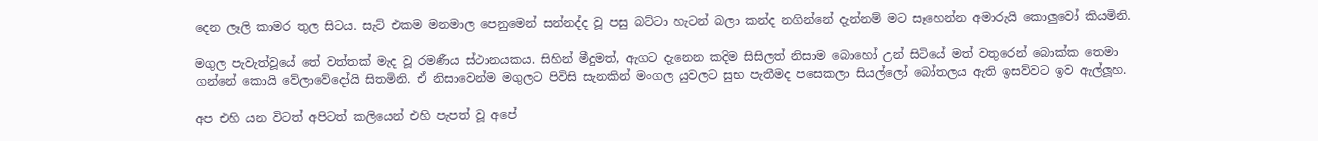දෙන ලෑලි කාමර තුල සිටය. සැට් එකම මනමාල පෙනුමෙන් සන්නද්ද වූ පසු බට්ටා හැටන් බලා කන්ද නගින්නේ දැන්නම් මට සෑහෙන්න අමාරුයි කොලුවෝ කියමිනි.

මගුල පැවැත්වූයේ තේ වත්තක් මැද වූ රමණීය ස්ථානයකය. සිහින් මීදුමත්, ඇගට දැනෙන කදිම සිසිලත් නිසාම බොහෝ උන් සිටියේ මත් වතුරෙන් බොක්ක තෙමා ගන්නේ කොයි වේලාවේදෝයි සිතමිනි. ඒ නිසාවෙන්ම මගුලට පිවිසි සැනකින් මංගල යුවලට සුභ පැතීමද පසෙකලා සියල්ලෝ බෝතලය ඇති ඉසව්වට ඉව ඇල්ලූහ.

අප එහි යන විටත් අපිටත් කලියෙන් එහි පැපත් වූ අපේ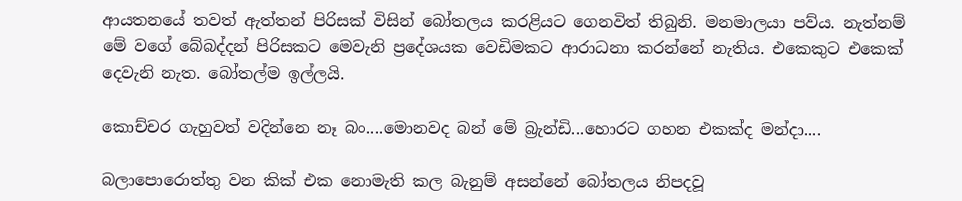ආයතනයේ තවත් ඇත්තන් පිරිසක් විසින් බෝතලය කරළියට ගෙනවිත් තිබුනි. මනමාලයා පව්ය. නැත්නම් මේ වගේ බේබද්දන් පිරිසකට මෙවැනි ප්‍රදේශයක වෙඩිමකට ආරාධනා කරන්නේ නැතිය. එකෙකුට එකෙක් දෙවැනි නැත. බෝතල්ම ඉල්ලයි.

කොච්චර ගැහුවත් වදින්නෙ නෑ බං....මොනවද බන් මේ බ්‍රැන්ඩි...හොරට ගහන එකක්ද මන්දා....

බලාපොරොත්තු වන කික් එක නොමැති කල බැනුම් අසන්නේ බෝතලය නිපදවූ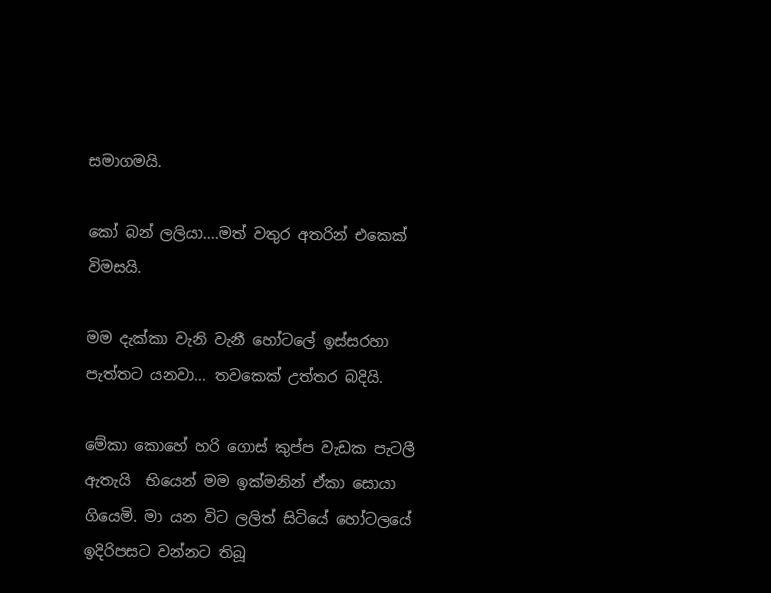සමාගමයි.

කෝ බන් ලලියා....මත් වතුර අතරින් එකෙක් විමසයි.

මම දැක්කා වැනි වැනී හෝටලේ ඉස්සරහා පැත්තට යනවා... තවකෙක් උත්තර බදියි.

මේකා කොහේ හරි ගොස් කුප්ප වැඩක පැටලී ඇතැයි  භියෙන් මම ඉක්මනින් ඒකා සොයා ගියෙමි. මා යන විට ලලිත් සිටියේ හෝටලයේ ඉදිරිපසට වන්නට තිබූ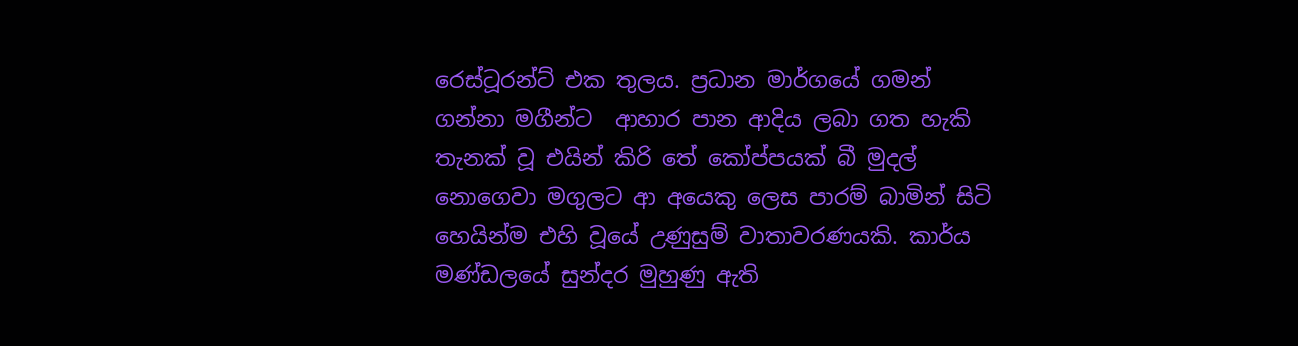රෙස්ටූරන්ට් එක තුලය. ප්‍රධාන මාර්ගයේ ගමන් ගන්නා මගීන්ට  ආහාර පාන ආදිය ලබා ගත හැකි තැනක් වූ එයින් කිරි තේ කෝප්පයක් බී මුදල් නොගෙවා මගුලට ආ අයෙකු ලෙස පාරම් බාමින් සිටි හෙයින්ම එහි වූයේ උණුසුම් වාතාවරණයකි. කාර්ය මණ්ඩලයේ සුන්දර මුහුණු ඇති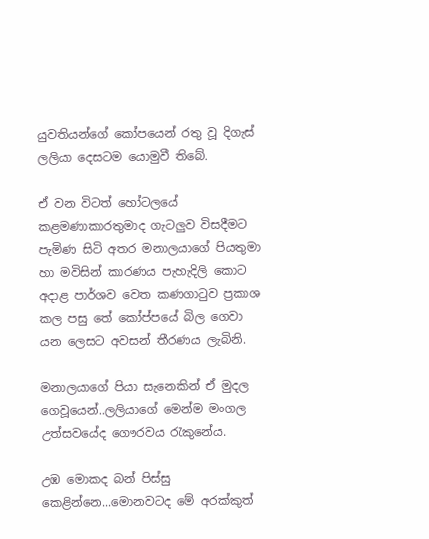යුවතියන්ගේ කෝපයෙන් රතු වූ දිගැස් ලලියා දෙසටම යොමුවී තිබේ.

ඒ වන විටත් හෝටලයේ කළමණාකාරතුමාද ගැටලුව විසදීමට පැමිණ සිටි අතර මනාලයාගේ පියතුමා හා මවිසින් කාරණය පැහැදිලි කොට අදාළ පාර්ශව වෙත කණගාටුව ප්‍රකාශ කල පසු තේ කෝප්පයේ බිල ගෙවා යන ලෙසට අවසන් තීරණය ලැබිනි.

මනාලයාගේ පියා සැනෙකින් ඒ මුදල ගෙවූයෙන්..ලලියාගේ මෙන්ම මංගල උත්සවයේද ගෞරවය රැකුනේය.

උඹ මොකද බන් පිස්සු කෙළින්නෙ...මොනවටද මේ අරක්කුත්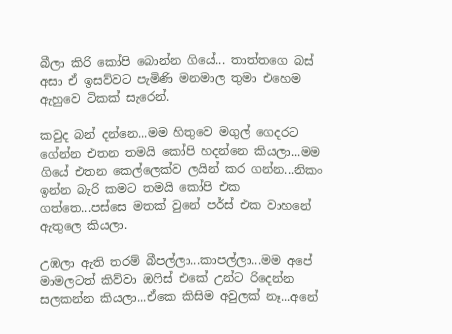බීලා කිරි කෝපි බොන්න ගියේ... තාත්තගෙ බස් අසා ඒ ඉසව්වට පැමිණි මනමාල තුමා එහෙම ඇහුවෙ ටිකක් සැරෙන්.

කවුද බන් දන්නෙ...මම හිතුවෙ මගුල් ගෙදරට ගේන්න එතන තමයි කෝපි හදන්නෙ කියලා...මම ගියේ එතන කෙල්ලෙක්ව ලයින් කර ගන්න...නිකං ඉන්න බැරි කමට තමයි කෝපි එක ගත්තෙ...පස්සෙ මතක් වුනේ පර්ස් එක වාහනේ ඇතුලෙ කියලා.

උඹලා ඇති තරම් බීපල්ලා...කාපල්ලා...මම අපේ මාමලටත් කිව්වා ඔෆිස් එකේ උන්ට රිදෙන්න සලකන්න කියලා...ඒකෙ කිසිම අවුලක් නෑ...අනේ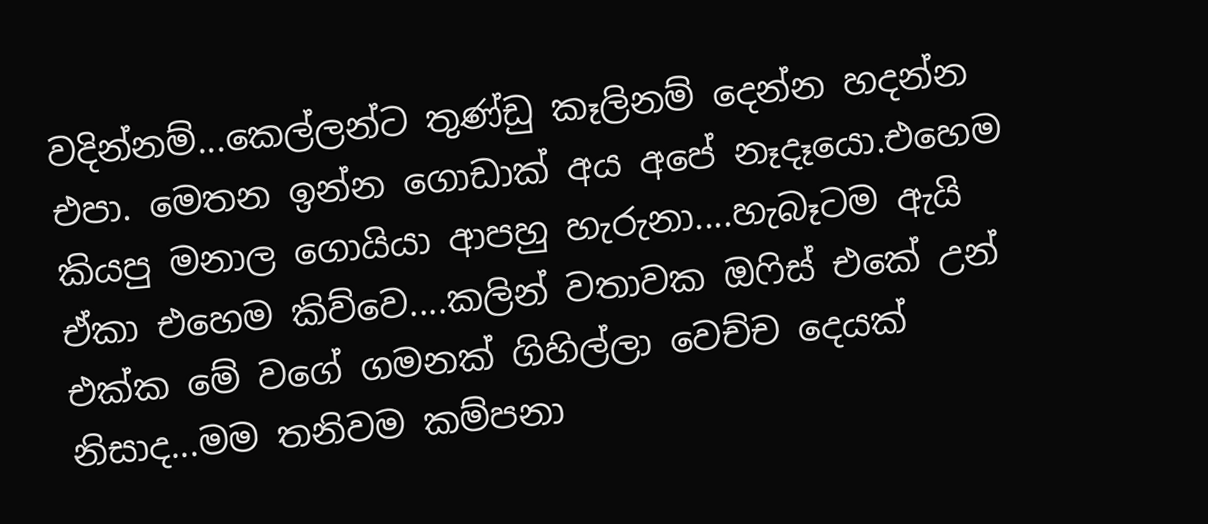වදින්නම්...කෙල්ලන්ට තුණ්ඩු කෑලිනම් දෙන්න හදන්න එපා. මෙතන ඉන්න ගොඩාක් අය අපේ නෑදෑයො.එහෙම කියපු මනාල ගොයියා ආපහු හැරුනා....හැබෑටම ඇයි ඒකා එහෙම කිව්වෙ....කලින් වතාවක ඔෆිස් එකේ උන් එක්ක මේ වගේ ගමනක් ගිහිල්ලා වෙච්ච දෙයක් නිසාද...මම තනිවම කම්පනා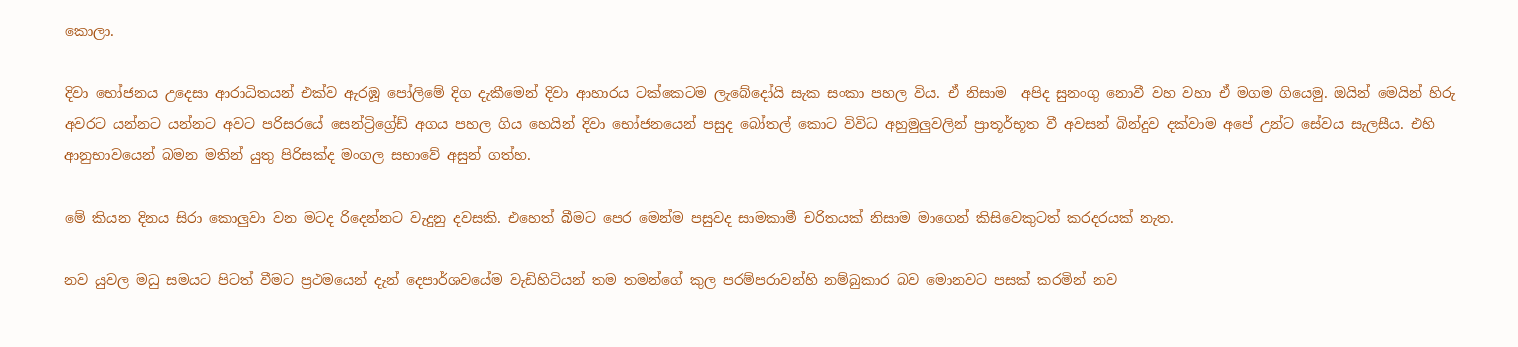කොලා.

දිවා භෝජනය උදෙසා ආරාධිතයන් එක්ව ඇරඹූ පෝලිමේ දිග දැකීමෙන් දිවා ආහාරය ටක්කෙටම ලැබේදෝයි සැක සංකා පහල විය. ඒ නිසාම  අපිද සුනංගු නොවී වහ වහා ඒ මගම ගියෙමු. ඔයින් මෙයින් හිරු අවරට යන්නට යන්නට අවට පරිසරයේ සෙන්ට්‍රිග්‍රේඩ් අගය පහල ගිය හෙයින් දිවා භෝජනයෙන් පසුද බෝතල් කොට විවිධ අහුමුලුවලින් ප්‍රාතූර්භූත වී අවසන් බින්දුව දක්වාම අපේ උන්ට සේවය සැලසීය. එහි ආනුභාවයෙන් බමන මතින් යුතු පිරිසක්ද මංගල සභාවේ අසුන් ගත්හ.

මේ කියන දිනය සිරා කොලුවා වන මටද රිදෙන්නට වැදුනු දවසකි. එහෙත් බීමට පෙර මෙන්ම පසුවද සාමකාමී චරිතයක් නිසාම මාගෙන් කිසිවෙකුටත් කරදරයක් නැත.

නව යුවල මධු සමයට පිටත් වීමට ප්‍රථමයෙන් දැන් දෙපාර්ශවයේම වැඩිහිටියන් තම තමන්ගේ කුල පරම්පරාවන්හි නම්බුකාර බව මොනවට පසක් කරමින් නව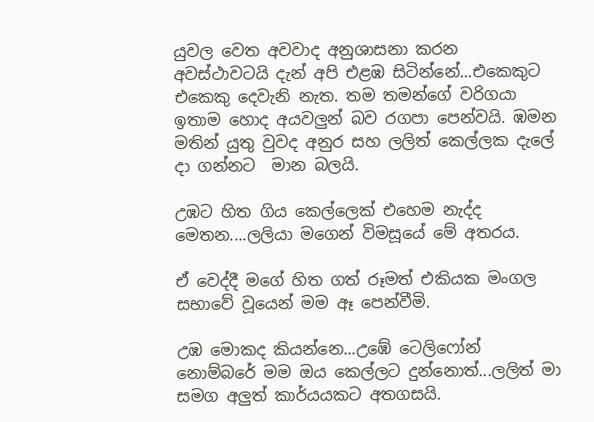යුවල වෙත අවවාද අනුශාසනා කරන අවස්ථාවටයි දැන් අපි එළඹ සිටින්නේ...එකෙකුට එකෙකු දෙවැනි නැත. තම තමන්ගේ වරිගයා ඉතාම හොද අයවලුන් බව රගපා පෙන්වයි. ඹමන මතින් යුතු වුවද අනුර සහ ලලිත් කෙල්ලක දැලේ දා ගන්නට  මාන බලයි.

උඹට හිත ගිය කෙල්ලෙක් එහෙම නැද්ද මෙතන....ලලියා මගෙන් විමසූයේ මේ අතරය.

ඒ වෙද්දී මගේ හිත ගත් රූමත් එකියක මංගල සභාවේ වූයෙන් මම ඈ පෙන්වීමි.

උඹ මොකද කියන්නෙ...උඹේ ටෙලිෆෝන් නොම්බරේ මම ඔය කෙල්ලට දුන්නොත්...ලලිත් මා සමග අලුත් කාර්යයකට අතගසයි.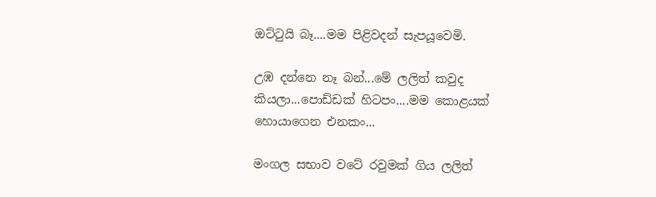ඔට්ටුයි බෑ....මම පිළිවදන් සැපයූවෙමි.

උඹ දන්නෙ නෑ බන්...මේ ලලිත් කවුද කියලා...පොඩ්ඩක් හිටපං....මම කොළයක් හොයාගෙන එනකං...

මංගල සභාව වටේ රවුමක් ගිය ලලිත්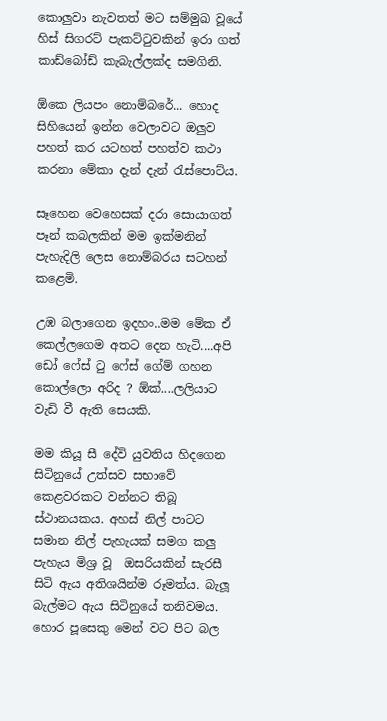කොලුවා නැවතත් මට සම්මුඛ වූයේ හිස් සිගරට් පැකට්ටුවකින් ඉරා ගත් කාඩ්බෝඩ් කැබැල්ලක්ද සමගිනි.

ඕකෙ ලියපං නොම්බරේ... හොද සිහියෙන් ඉන්න වෙලාවට ඔලුව පහත් කර යටහත් පහත්ව කථා කරනා මේකා දැන් දැන් රැස්පොට්ය.

සෑහෙන වෙහෙසක් දරා සොයාගත් පෑන් කබලකින් මම ඉක්මනින් පැහැදිලි ලෙස නොම්බරය සටහන් කළෙමි.

උඹ බලාගෙන ඉදහං..මම මේක ඒ කෙල්ලගෙම අතට දෙන හැටි....අපි ඩෝ ෆේස් ටු ෆේස් ගේම් ගහන කොල්ලො අරිද ? ඕක්....ලලියාට වැඩි වී ඇති සෙයකි.

මම කියූ සී දේවි යුවතිය හිදගෙන සිටිනුයේ උත්සව සභාවේ කෙළවරකට වන්නට තිබූ ස්ථානයකය. අහස් නිල් පාටට සමාන නිල් පැහැයක් සමග කලු පැහැය මිශ්‍ර වූ  ඔසරියකින් සැරසී සිටි ඇය අතිශයින්ම රූමත්ය. බැලූ බැල්මට ඇය සිටිනුයේ තනිවමය. හොර පූසෙකු මෙන් වට පිට බල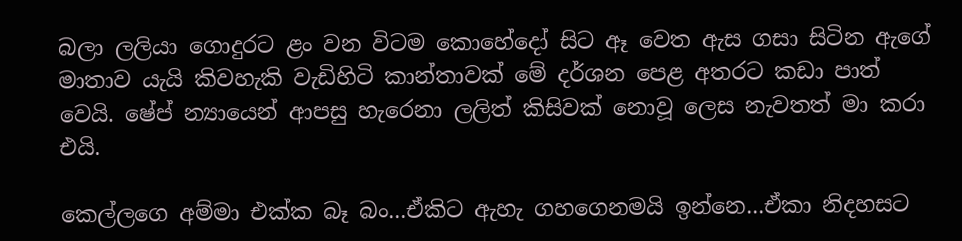බලා ලලියා ගොදුරට ළං වන විටම කොහේදෝ සිට ඈ වෙත ඇස ගසා සිටින ඇගේ මාතාව යැයි කිවහැකි වැඩිහිටි කාන්තාවක් මේ දර්ශන පෙළ අතරට කඩා පාත් වෙයි. ෂේප් න්‍යායෙන් ආපසු හැරෙනා ලලිත් කිසිවක් නොවූ ලෙස නැවතත් මා කරා එයි.

කෙල්ලගෙ අම්මා එක්ක බෑ බං...ඒකිට ඇහැ ගහගෙනමයි ඉන්නෙ...ඒකා නිදහසට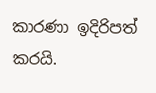කාරණා ඉදිරිපත් කරයි.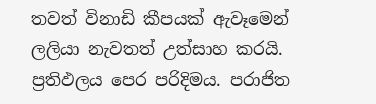තවත් විනාඩි කීපයක් ඇවෑමෙන් ලලියා නැවතත් උත්සාහ කරයි. ප්‍රතිඵලය පෙර පරිදිමය. පරාජිත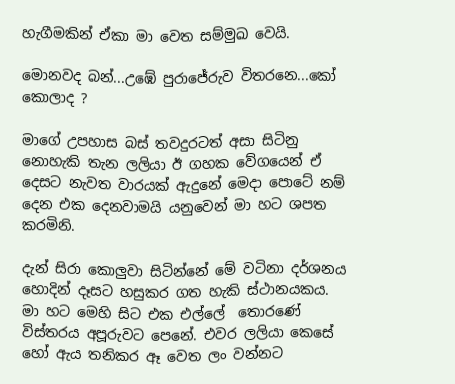හැගීමකින් ඒකා මා වෙත සම්මුඛ වෙයි.

මොනවද බන්...උඹේ පුරාජේරුව විතරනෙ...කෝ කොලාද ?

මාගේ උපහාස බස් තවදුරටත් අසා සිටිනු නොහැකි තැන ලලියා ඊ ගහක වේගයෙන් ඒ දෙසට නැවත වාරයක් ඇදුනේ මෙදා පොටේ නම් දෙන එක දෙනවාමයි යනුවෙන් මා හට ශපත කරමිනි.

දැන් සිරා කොලුවා සිටින්නේ මේ වටිනා දර්ශනය හොදින් දෑසට හසුකර ගත හැකි ස්ථානයකය. මා හට මෙහි සිට එක එල්ලේ  තොරණේ විස්තරය අපූරුවට පෙනේ. එවර ලලියා කෙසේ හෝ ඇය තනිකර ඈ වෙත ලං වන්නට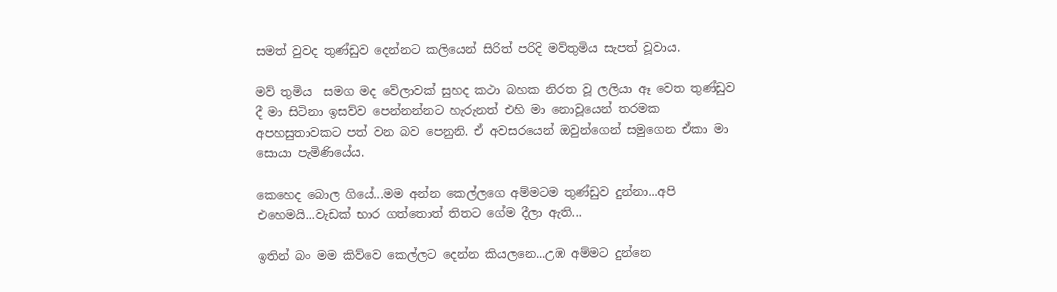සමත් වුවද තුණ්ඩුව දෙන්නට කලියෙන් සිරිත් පරිදි මව්තුමිය සැපත් වූවාය.

මව් තුමිය  සමග මද වේලාවක් සුහද කථා බහක නිරත වූ ලලියා ඈ වෙත තුණ්ඩුව දී මා සිටිනා ඉසව්ව පෙන්නන්නට හැරුනත් එහි මා නොවූයෙන් තරමක අපහසුතාවකට පත් වන බව පෙනුනි. ඒ අවසරයෙන් ඔවුන්ගෙන් සමුගෙන ඒකා මා සොයා පැමිණියේය.

කෙහෙද බොල ගියේ...මම අන්න කෙල්ලගෙ අම්මටම තුණ්ඩුව දුන්නා...අපි එහෙමයි...වැඩක් භාර ගත්තොත් තිතට ගේම දීලා ඇති...

ඉතින් බං මම කිව්වෙ කෙල්ලට දෙන්න කියලනෙ...උඹ අම්මට දුන්නෙ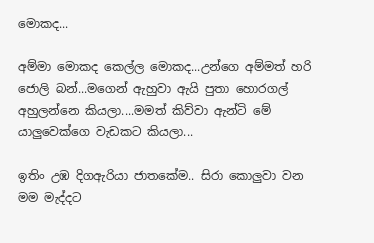මොකද...

අම්මා මොකද කෙල්ල මොකද...උන්ගෙ අම්මත් හරි ජොලි බන්...මගෙන් ඇහුවා ඇයි පුතා හොරගල් අහුලන්නෙ කියලා....මමත් කිව්වා ඇන්ටි මේ යාලුවෙක්ගෙ වැඩකට කියලා...

ඉතිං උඹ දිගඇරියා ජාතකේම.. සිරා කොලුවා වන මම මැද්දට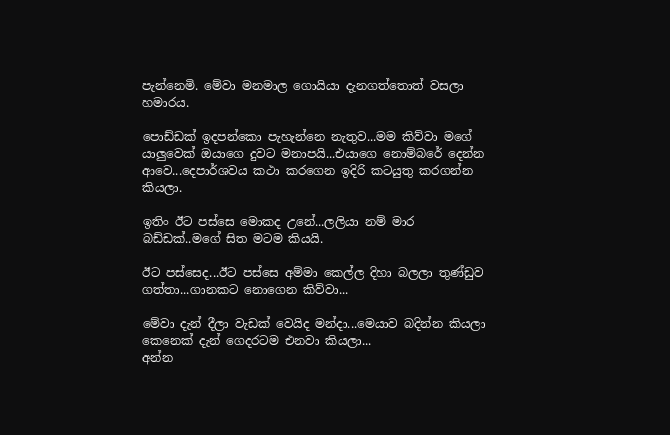පැන්නෙමි. මේවා මනමාල ගොයියා දැනගත්තොත් වසලා හමාරය.

පොඩ්ඩක් ඉදපන්කො පැහැන්නෙ නැතුව...මම කිව්වා මගේ යාලුවෙක් ඔයාගෙ දුවට මනාපයි...එයාගෙ නොම්බරේ දෙන්න ආවෙ...දෙපාර්ශවය කථා කරගෙන ඉදිරි කටයුතු කරගන්න කියලා.

ඉතිං ඊට පස්සෙ මොකද උනේ...ලලියා නම් මාර බඩ්ඩක්..මගේ සිත මටම කියයි.

ඊට පස්සෙද...ඊට පස්සෙ අම්මා කෙල්ල දිහා බලලා තුණ්ඩුව ගත්තා...ගානකට නොගෙන කිව්වා...

මේවා දැන් දීලා වැඩක් වෙයිද මන්දා...මෙයාව බදින්න කියලා කෙනෙක් දැන් ගෙදරටම එනවා කියලා...
අන්න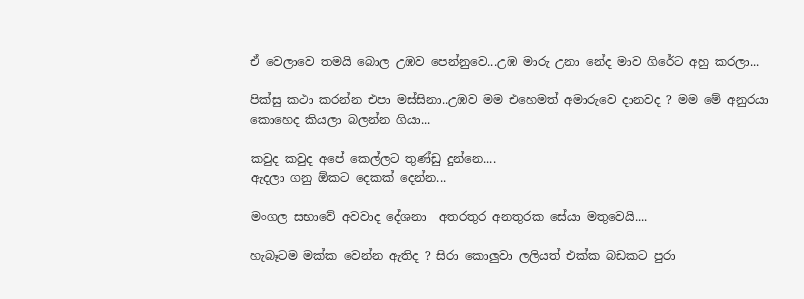ඒ වෙලාවෙ තමයි බොල උඹව පෙන්නුවෙ...උඹ මාරු උනා නේද මාව ගිරේට අහු කරලා...

පික්සු කථා කරන්න එපා මස්සිනා..උඹව මම එහෙමත් අමාරුවෙ දානවද ? මම මේ අනුරයා කොහෙද කියලා බලන්න ගියා...

කවුද කවුද අපේ කෙල්ලට තුණ්ඩු දුන්නෙ....
ඇදලා ගනු ඕකට දෙකක් දෙන්න...

මංගල සභාවේ අවවාද දේශනා  අතරතුර අනතුරක සේයා මතුවෙයි....

හැබෑටම මක්ක වෙන්න ඇතිද ? සිරා කොලුවා ලලියත් එක්ක බඩකට පුරා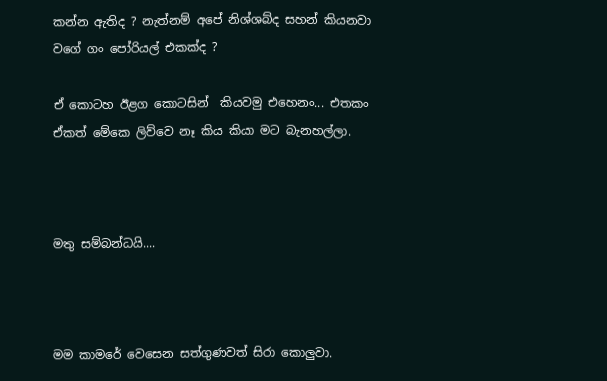කන්න ඇතිද ? නැත්නම් අපේ නිශ්ශබ්ද සහන් කියනවා වගේ ගං පෝරියල් එකක්ද ?

ඒ කොටහ ඊළග කොටසින්  කියවමු එහෙනං... එතකං ඒකත් මේකෙ ලිව්වෙ නෑ කිය කියා මට බැනහල්ලා.



මතු සම්බන්ධයි....



මම කාමරේ වෙසෙන සත්ගුණවත් සිරා කොලුවා.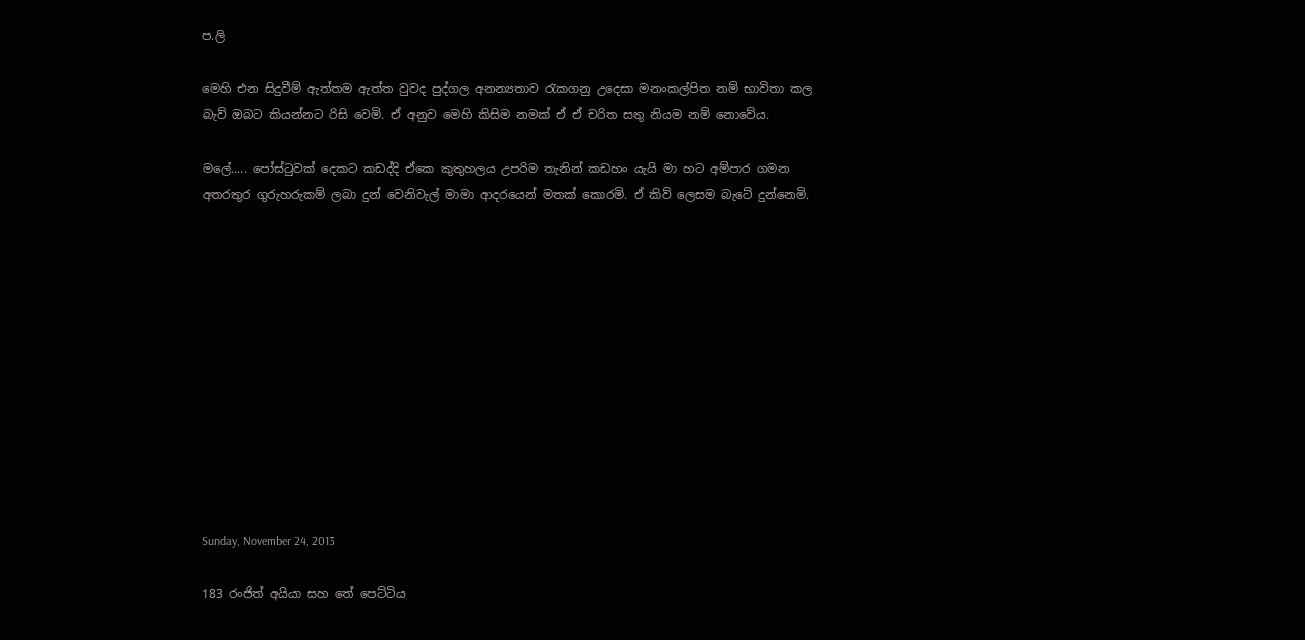ප.ලි

මෙහි එන සිදුවීම් ඇත්තම ඇත්ත වුවද පුද්ගල අනන්‍යතාව රැකගනු උදෙසා මනංකල්පිත නම් භාවිතා කල බැව් ඔබට කියන්නට රිසි වෙමි. ඒ අනුව මෙහි කිසිම නමක් ඒ ඒ චරිත සතු නියම නම් නොවේය.

මලේ..... පෝස්ටුවක් දෙකට කඩද්දි ඒකෙ කුතුහලය උපරිම තැනින් කඩහං යැයි මා හට අම්පාර ගමන අතරතුර ගුරුහරුකම් ලබා දුන් වෙනිවැල් මාමා ආදරයෙන් මතක් කොරමි. ඒ කිව් ලෙසම බැටේ දුන්නෙමි.












Sunday, November 24, 2013

183 රංජිත් අයියා සහ තේ පෙට්ටිය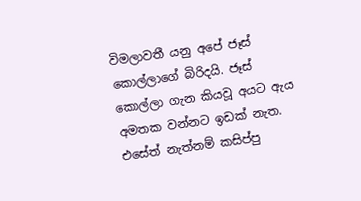විමලාවතී යනු අපේ ජෑස් කොල්ලාගේ බිරිදයි. ජෑස් කොල්ලා ගැන කියවූ අයට ඇය අමතක වන්නට ඉඩක් නැත. එසේත් නැත්නම් කසිප්පු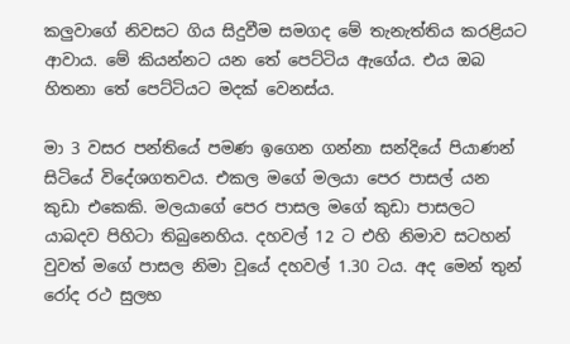කලුවාගේ නිවසට ගිය සිදුවීම සමගද මේ තැනැත්තිය කරළියට ආවාය. මේ කියන්නට යන තේ පෙට්ටිය ඇගේය. එය ඔබ හිතනා තේ පෙට්ටියට මදක් වෙනස්ය.

මා 3 වසර පන්තියේ පමණ ඉගෙන ගන්නා සන්දියේ පියාණන් සිටියේ විදේශගතවය. එකල මගේ මලයා පෙර පාසල් යන කුඩා එකෙකි. මලයාගේ පෙර පාසල මගේ කුඩා පාසලට යාබදව පිහිටා තිබුනෙහිය. දහවල් 12 ට එහි නිමාව සටහන් වුවත් මගේ පාසල නිමා වූයේ දහවල් 1.30 ටය. අද මෙන් තුන් රෝද රථ සුලභ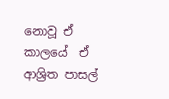නොවූ ඒ කාලයේ  ඒ ආශ්‍රිත පාසල්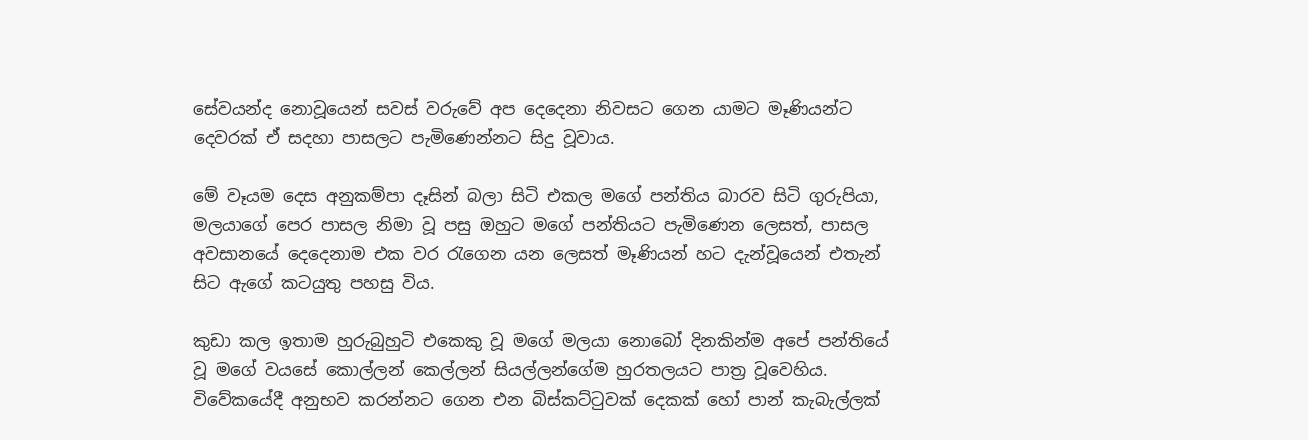සේවයන්ද නොවූයෙන් සවස් වරුවේ අප දෙදෙනා නිවසට ගෙන යාමට මෑණියන්ට දෙවරක් ඒ සදහා පාසලට පැමිණෙන්නට සිදු වූවාය.

මේ වෑයම දෙස අනුකම්පා දෑසින් බලා සිටි එකල මගේ පන්තිය බාරව සිටි ගුරුපියා, මලයාගේ පෙර පාසල නිමා වූ පසු ඔහුට මගේ පන්තියට පැමිණෙන ලෙසත්, පාසල අවසානයේ දෙදෙනාම එක වර රැගෙන යන ලෙසත් මෑණියන් හට දැන්වූයෙන් එතැන් සිට ඇගේ කටයුතු පහසු විය.

කුඩා කල ඉතාම හුරුබුහුටි එකෙකු වූ මගේ මලයා නොබෝ දිනකින්ම අපේ පන්තියේ වූ මගේ වයසේ කොල්ලන් කෙල්ලන් සියල්ලන්ගේම හුරතලයට පාත්‍ර වූවෙහිය. විවේකයේදී අනුභව කරන්නට ගෙන එන බිස්කට්ටුවක් දෙකක් හෝ පාන් කැබැල්ලක්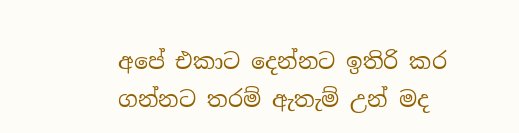අපේ එකාට දෙන්නට ඉතිරි කර ගන්නට තරම් ඇතැම් උන් මද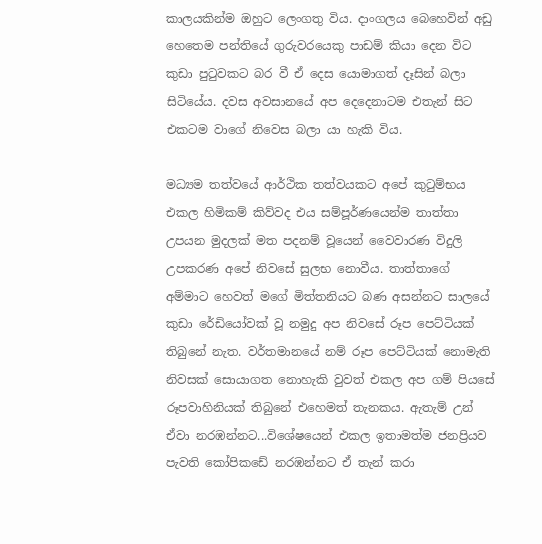කාලයකින්ම ඔහුට ලෙංගතු විය. දාංගලය බෙහෙවින් අඩු හෙතෙම පන්තියේ ගුරුවරයෙකු පාඩම් කියා දෙන විට කුඩා පුටුවකට බර වී ඒ දෙස යොමාගත් දෑසින් බලා සිටියේය. දවස අවසානයේ අප දෙදෙනාටම එතැන් සිට එකටම වාගේ නිවෙස බලා යා හැකි විය.

මධ්‍යම තත්වයේ ආර්ථික තත්වයකට අපේ කුටුම්භය එකල හිමිකම් කිව්වද එය සම්පූර්ණයෙන්ම තාත්තා උපයන මුදලක් මත පදනම් වූයෙන් වෛවාරණ විදුලි උපකරණ අපේ නිවසේ සුලභ නොවීය. තාත්තාගේ අම්මාට හෙවත් මගේ මිත්තනියට බණ අසන්නට සාලයේ කුඩා රේඩියෝවක් වූ නමුදු අප නිවසේ රූප පෙට්ටියක් තිබුනේ නැත. වර්තමානයේ නම් රූප පෙට්ටියක් නොමැති නිවසක් සොයාගත නොහැකි වුවත් එකල අප ගම් පියසේ රූපවාහිනියක් තිබුනේ එහෙමත් තැනකය. ඇතැම් උන් ඒවා නරඹන්නට...විශේෂයෙන් එකල ඉතාමත්ම ජනප්‍රියව පැවති කෝපිකඩේ නරඹන්නට ඒ තැන් කරා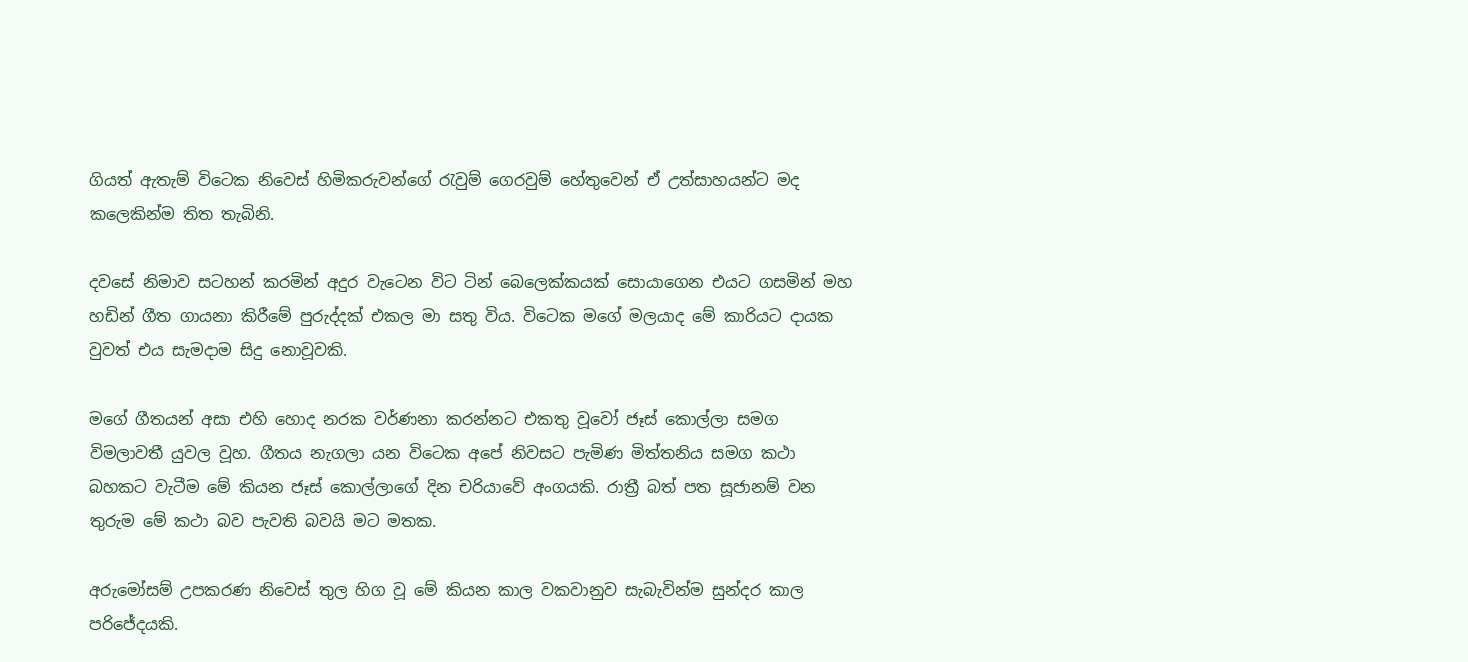ගියත් ඇතැම් විටෙක නිවෙස් හිමිකරුවන්ගේ රැවුම් ගෙරවුම් හේතුවෙන් ඒ උත්සාහයන්ට මද කලෙකින්ම තිත තැබිනි.

දවසේ නිමාව සටහන් කරමින් අදුර වැටෙන විට ටින් බෙලෙක්කයක් සොයාගෙන එයට ගසමින් මහ හඩින් ගීත ගායනා කිරීමේ පුරුද්දක් එකල මා සතු විය. විටෙක මගේ මලයාද මේ කාරියට දායක වුවත් එය සැමදාම සිදු නොවූවකි.

මගේ ගීතයන් අසා එහි හොද නරක වර්ණනා කරන්නට එකතු වූවෝ ජෑස් කොල්ලා සමග විමලාවතී යුවල වූහ. ගීතය නැගලා යන විටෙක අපේ නිවසට පැමිණ මිත්තනිය සමග කථා බහකට වැටීම මේ කියන ජෑස් කොල්ලාගේ දින චරියාවේ අංගයකි. රාත්‍රී බත් පත සූජානම් වන තුරුම මේ කථා බව පැවති බවයි මට මතක.

අරුමෝසම් උපකරණ නිවෙස් තුල හිග වූ මේ කියන කාල වකවානුව සැබැවින්ම සුන්දර කාල පරිජේදයකි.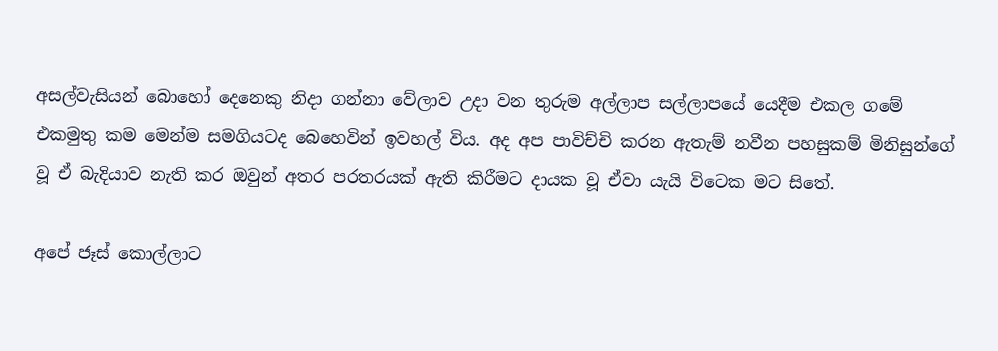අසල්වැසියන් බොහෝ දෙනෙකු නිදා ගන්නා වේලාව උදා වන තුරුම අල්ලාප සල්ලාපයේ යෙදීම එකල ගමේ එකමුතු කම මෙන්ම සමගියටද බෙහෙවින් ඉවහල් විය. අද අප පාවිච්චි කරන ඇතැම් නවීන පහසුකම් මිනිසුන්ගේ වූ ඒ බැදියාව නැති කර ඔවුන් අතර පරතරයක් ඇති කිරීමට දායක වූ ඒවා යැයි විටෙක මට සිතේ.

අපේ ජෑස් කොල්ලාට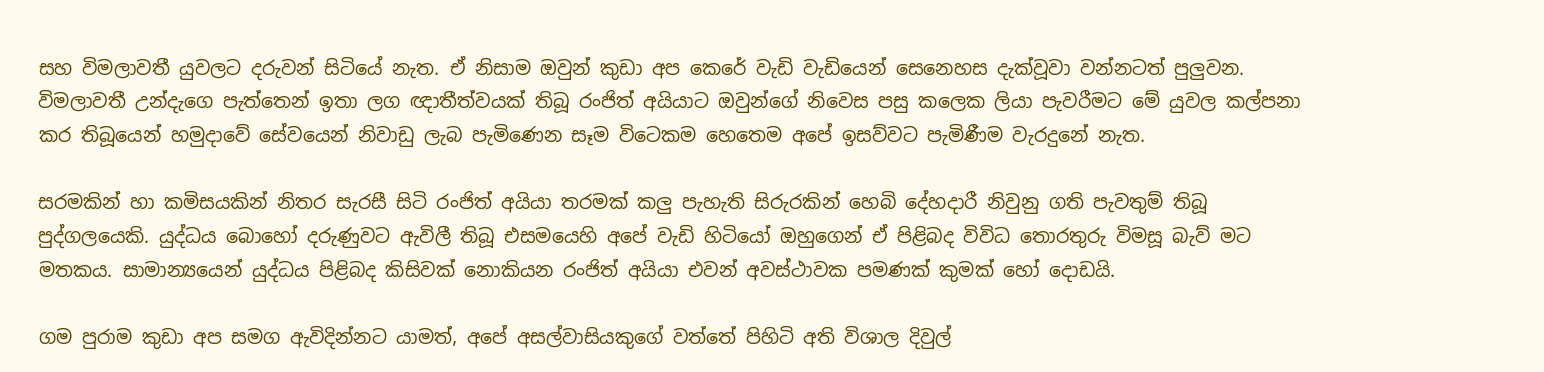සහ විමලාවතී යුවලට දරුවන් සිටියේ නැත. ඒ නිසාම ඔවුන් කුඩා අප කෙරේ වැඩි වැඩියෙන් සෙනෙහස දැක්වූවා වන්නටත් පුලුවන. විමලාවතී උන්දැගෙ පැත්තෙන් ඉතා ලග ඥාතීත්වයක් තිබූ රංජිත් අයියාට ඔවුන්ගේ නිවෙස පසු කලෙක ලියා පැවරීමට මේ යුවල කල්පනා කර තිබූයෙන් හමුදාවේ සේවයෙන් නිවාඩු ලැබ පැමිණෙන සෑම විටෙකම හෙතෙම අපේ ඉසව්වට පැමිණීම වැරදුනේ නැත.

සරමකින් හා කමිසයකින් නිතර සැරසී සිටි රංජිත් අයියා තරමක් කලු පැහැති සිරුරකින් හෙබි දේහදාරී නිවුනු ගති පැවතුම් තිබූ පුද්ගලයෙකි. යුද්ධය බොහෝ දරුණුවට ඇවිලී තිබූ එසමයෙහි අපේ වැඩි හිටියෝ ඔහුගෙන් ඒ පිළිබද විවිධ තොරතුරු විමසූ බැව් මට මතකය. සාමාන්‍යයෙන් යුද්ධය පිළිබද කිසිවක් නොකියන රංජිත් අයියා එවන් අවස්ථාවක පමණක් කුමක් හෝ දොඩයි.

ගම පුරාම කුඩා අප සමග ඇවිදින්නට යාමත්, අපේ අසල්වාසියකුගේ වත්තේ පිහිටි අති විශාල දිවුල්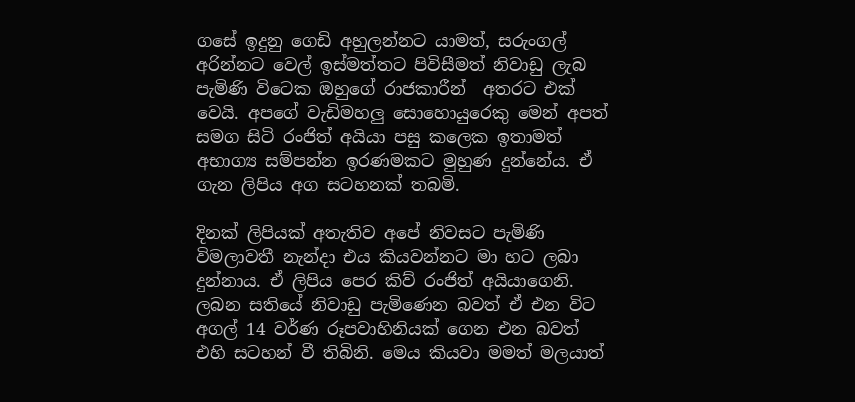ගසේ ඉදුනු ගෙඩි අහුලන්නට යාමත්, සරුංගල් අරින්නට වෙල් ඉස්මත්තට පිවිසීමත් නිවාඩු ලැබ පැමිණි විටෙක ඔහුගේ රාජකාරීන්  අතරට එක් වෙයි. අපගේ වැඩිමහලු සොහොයුරෙකු මෙන් අපත් සමග සිටි රංජිත් අයියා පසු කලෙක ඉතාමත් අභාග්‍ය සම්පන්න ඉරණමකට මුහුණ දුන්නේය. ඒ ගැන ලිපිය අග සටහනක් තබමි.

දිනක් ලිපියක් අතැතිව අපේ නිවසට පැමිණි විමලාවතී නැන්දා එය කියවන්නට මා හට ලබා දුන්නාය. ඒ ලිපිය පෙර කිව් රංජිත් අයියාගෙනි. ලබන සතියේ නිවාඩු පැමිණෙන බවත් ඒ එන විට අගල් 14 වර්ණ රූපවාහිනියක් ගෙන එන බවත් එහි සටහන් වී තිබිනි. මෙය කියවා මමත් මලයාත්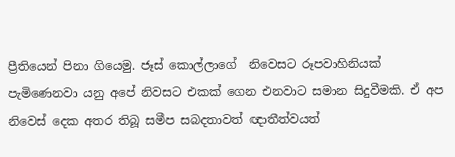ප්‍රීතියෙන් පිනා ගියෙමු. ජෑස් කොල්ලාගේ  නිවෙසට රූපවාහිනියක් පැමිණෙනවා යනු අපේ නිවසට එකක් ගෙන එනවාට සමාන සිදුවීමකි. ඒ අප නිවෙස් දෙක අතර තිබූ සමීප සබදතාවත් ඥාතීත්වයත්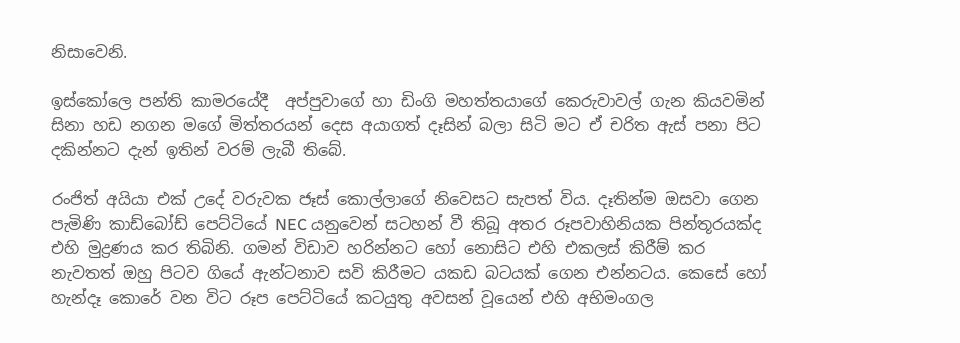නිසාවෙනි.

ඉස්කෝලෙ පන්ති කාමරයේදී  අප්පුවාගේ හා ඩිංගි මහත්තයාගේ කෙරුවාවල් ගැන කියවමින් සිනා හඩ නගන මගේ මිත්තරයන් දෙස අයාගත් දෑසින් බලා සිටි මට ඒ චරිත ඇස් පනා පිට දකින්නට දැන් ඉතින් වරම් ලැබී තිබේ.

රංජිත් අයියා එක් උදේ වරුවක ජෑස් කොල්ලාගේ නිවෙසට සැපත් විය. දෑතින්ම ඔසවා ගෙන පැමිණි කාඩ්බෝඩ් පෙට්ටියේ NEC යනුවෙන් සටහන් වී තිබූ අතර රූපවාහිනියක පින්තූරයක්ද එහි මුද්‍රණය කර තිබිනි. ගමන් විඩාව හරින්නට හෝ නොසිට එහි එකලස් කිරීම් කර නැවතත් ඔහු පිටව ගියේ ඇන්ටනාව සවි කිරීමට යකඩ බටයක් ගෙන එන්නටය. කෙසේ හෝ හැන්දෑ කොරේ වන විට රූප පෙට්ටියේ කටයුතු අවසන් වූයෙන් එහි අභිමංගල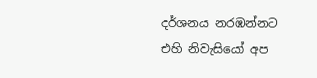දර්ශනය නරඹන්නට එහි නිවැසියෝ අප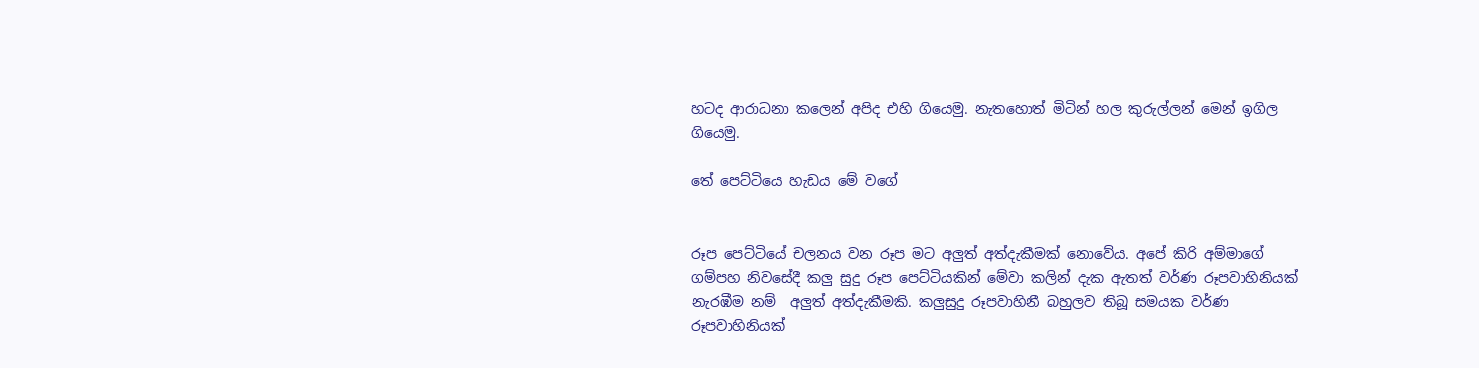හටද ආරාධනා කලෙන් අපිද එහි ගියෙමු. නැතහොත් මිටින් හල කුරුල්ලන් මෙන් ඉගිල ගියෙමු.

තේ පෙට්ටියෙ හැඩය මේ වගේ


රූප පෙට්ටියේ චලනය වන රූප මට අලුත් අත්දැකීමක් නොවේය. අපේ කිරි අම්මාගේ ගම්පහ නිවසේදී කලු සුදු රූප පෙට්ටියකින් මේවා කලින් දැක ඇතත් වර්ණ රූපවාහිනියක් නැරඹීම නම්  අලුත් අත්දැකීමකි. කලුසුදු රූපවාහිනී බහුලව තිබූ සමයක වර්ණ රූපවාහිනියක්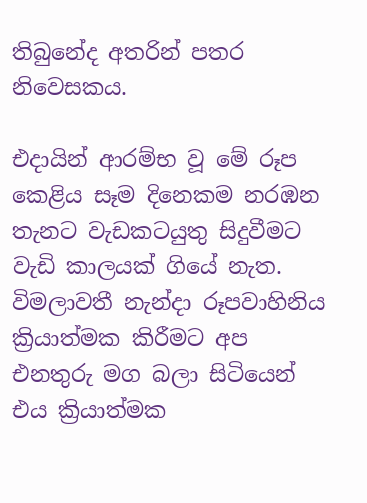තිබුනේද අතරින් පතර නිවෙසකය.

එදායින් ආරම්භ වූ මේ රූප කෙළිය සෑම දිනෙකම නරඹන තැනට වැඩකටයුතු සිදුවීමට වැඩි කාලයක් ගියේ නැත. විමලාවතී නැන්දා රූපවාහිනිය ක්‍රියාත්මක කිරීමට අප එනතුරු මග බලා සිටියෙන් එය ක්‍රියාත්මක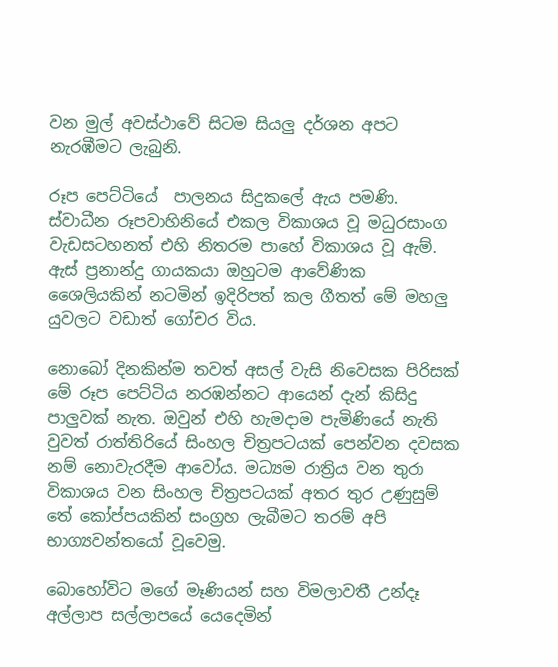වන මුල් අවස්ථාවේ සිටම සියලු දර්ශන අපට නැරඹීමට ලැබුනි.

රූප පෙට්ටියේ  පාලනය සිදුකලේ ඇය පමණි. ස්වාධීන රූපවාහිනියේ එකල විකාශය වූ මධුරසාංග වැඩසටහනත් එහි නිතරම පාහේ විකාශය වූ ඇම්. ඇස් ප්‍රනාන්දු ගායකයා ඔහුටම ආවේණික ශෛලියකින් නටමින් ඉදිරිපත් කල ගීතත් මේ මහලු යුවලට වඩාත් ගෝචර විය.

නොබෝ දිනකින්ම තවත් අසල් වැසි නිවෙසක පිරිසක් මේ රූප පෙට්ටිය නරඹන්නට ආයෙන් දැන් කිසිදු පාලුවක් නැත. ඔවුන් එහි හැමදාම පැමිණියේ නැති වුවත් රාත්තිරියේ සිංහල චිත්‍රපටයක් පෙන්වන දවසක නම් නොවැරදීම ආවෝය. මධ්‍යම රාත්‍රිය වන තුරා විකාශය වන සිංහල චිත්‍රපටයක් අතර තුර උණුසුම් තේ කෝප්පයකින් සංග්‍රහ ලැබීමට තරම් අපි  භාග්‍යවන්තයෝ වූවෙමු.

බොහෝවිට මගේ මෑණියන් සහ විමලාවතී උන්දෑ අල්ලාප සල්ලාපයේ යෙදෙමින්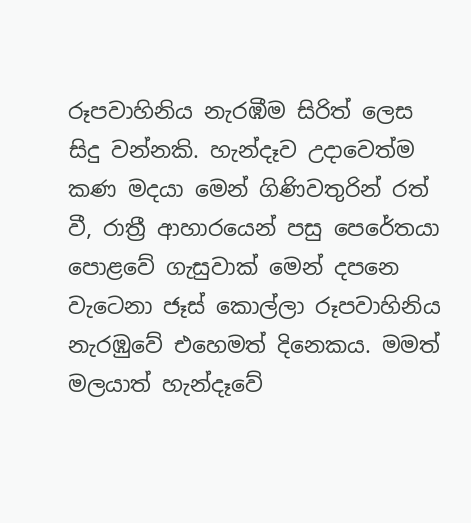රූපවාහිනිය නැරඹීම සිරිත් ලෙස සිදු වන්නකි. හැන්දෑව උදාවෙත්ම කණ මදයා මෙන් ගිණිවතුරින් රත් වී, රාත්‍රී ආහාරයෙන් පසු පෙරේතයා පොළවේ ගැසුවාක් මෙන් දපනෙ වැටෙනා ජෑස් කොල්ලා රූපවාහිනිය නැරඹුවේ එහෙමත් දිනෙකය. මමත් මලයාත් හැන්දෑවේ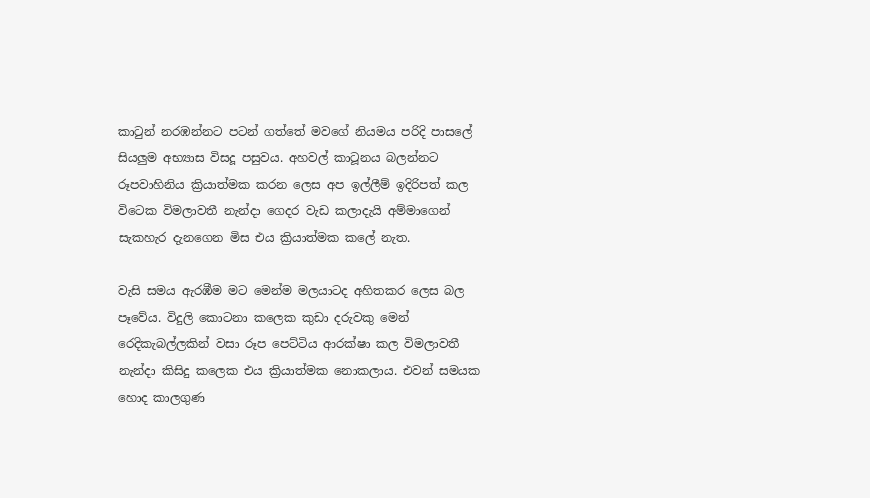කාටුන් නරඹන්නට පටන් ගත්තේ මවගේ නියමය පරිදි පාසලේ සියලුම අභ්‍යාස විසදූ පසුවය. අහවල් කාටූනය බලන්නට රූපවාහිනිය ක්‍රියාත්මක කරන ලෙස අප ඉල්ලීම් ඉදිරිපත් කල විටෙක විමලාවතී නැන්දා ගෙදර වැඩ කලාදැයි අම්මාගෙන් සැකහැර දැනගෙන මිස එය ක්‍රියාත්මක කලේ නැත.

වැසි සමය ඇරඹීම මට මෙන්ම මලයාටද අහිතකර ලෙස බල පෑවේය. විදුලි කොටනා කලෙක කුඩා දරුවකු මෙන් රෙදිකැබල්ලකින් වසා රූප පෙට්ටිය ආරක්ෂා කල විමලාවතී නැන්දා කිසිදු කලෙක එය ක්‍රියාත්මක නොකලාය. එවන් සමයක හොද කාලගුණ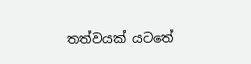තත්වයක් යටතේ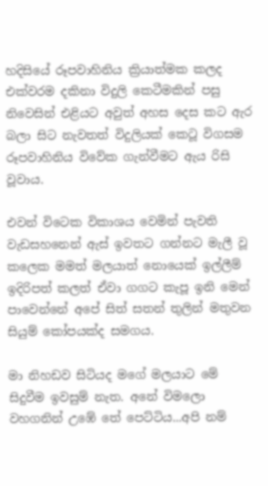හදිසියේ රූපවාහිනිය ක්‍රියාත්මක කලද එක්වරම දකිනා විදුලි කෙටීමකින් පසු නිවෙසින් එළියට අවුත් අහස දෙස කට ඇර බලා සිට නැවතත් විදුලියක් කෙටූ විගසම රූපවාහිනිය විවේක ගැන්වීමට ඇය රිසි වූවාය.

එවන් විටෙක විකාශය වෙමින් පැවති වැඩසහනෙන් ඇස් ඉවතට ගන්නට මැලී වූ කලෙක මමත් මලයාත් නොයෙක් ඉල්ලීම් ඉදිරිපත් කලත් ඒවා ගගට කැපූ ඉනි මෙන් පාවෙන්නේ අපේ සිත් සතන් තුලින් මතුවන සියුම් කෝපයක්ද සමගය.

මා නිහඩව සිටියද මගේ මලයාට මේ සිදුවීම ඉවසුම් නැත. අනේ විමලො වහගනින් උඹේ තේ පෙට්ටිය...අපි නම්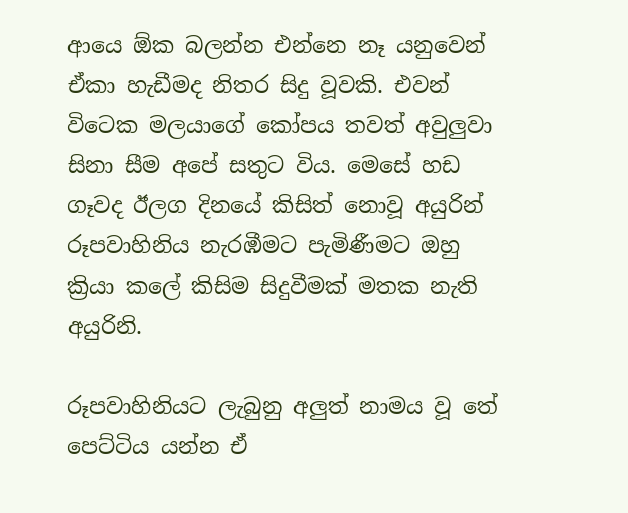ආයෙ ඕක බලන්න එන්නෙ නෑ යනුවෙන් ඒකා හැඩීමද නිතර සිදු වූවකි. එවන් විටෙක මලයාගේ කෝපය තවත් අවුලුවා සිනා සීම අපේ සතුට විය. මෙසේ හඩ ගෑවද ඊලග දිනයේ කිසිත් නොවූ අයුරින් රූපවාහිනිය නැරඹීමට පැමිණීමට ඔහු ක්‍රියා කලේ කිසිම සිදුවීමක් මතක නැති අයුරිනි.

රූපවාහිනියට ලැබුනු අලුත් නාමය වූ තේ පෙට්ටිය යන්න ඒ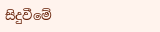සිදුවීමේ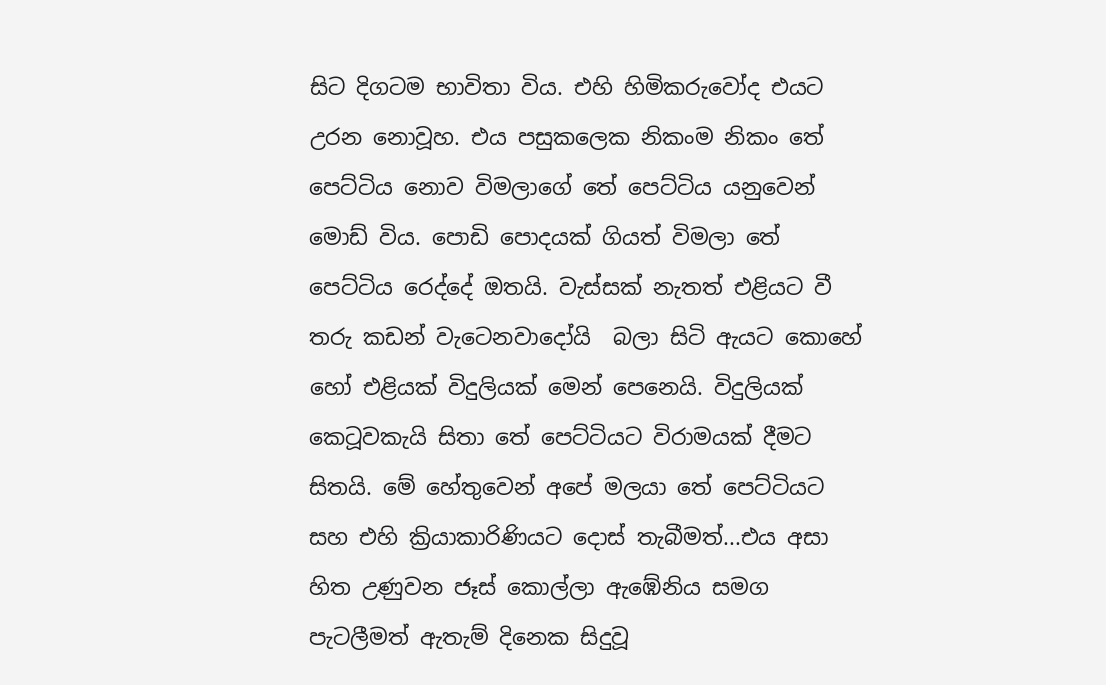සිට දිගටම භාවිතා විය. එහි හිමිකරුවෝද එයට උරන නොවූහ. එය පසුකලෙක නිකංම නිකං තේ පෙට්ටිය නොව විමලාගේ තේ පෙට්ටිය යනුවෙන් මොඩ් විය. පොඩි පොදයක් ගියත් විමලා තේ පෙට්ටිය රෙද්දේ ඔතයි. වැස්සක් නැතත් එළියට වී තරු කඩන් වැටෙනවාදෝයි  බලා සිටි ඇයට කොහේ හෝ එළියක් විදුලියක් මෙන් පෙනෙයි. විදුලියක් කෙටූවකැයි සිතා තේ පෙට්ටියට විරාමයක් දීමට සිතයි. මේ හේතුවෙන් අපේ මලයා තේ පෙට්ටියට සහ එහි ක්‍රියාකාරිණියට දොස් තැබීමත්...එය අසා හිත උණුවන ජෑස් කොල්ලා ඇඹේනිය සමග පැටලීමත් ඇතැම් දිනෙක සිදුවූ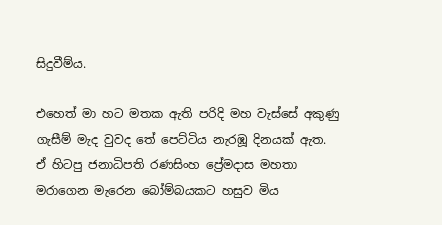සිදුවීම්ය.

එහෙත් මා හට මතක ඇති පරිදි මහ වැස්සේ අකුණු ගැසීම් මැද වුවද තේ පෙට්ටිය නැරඹූ දිනයක් ඇත. ඒ හිටපු ජනාධිපති රණසිංහ ප්‍රේමදාස මහතා මරාගෙන මැරෙන බෝම්බයකට හසුව මිය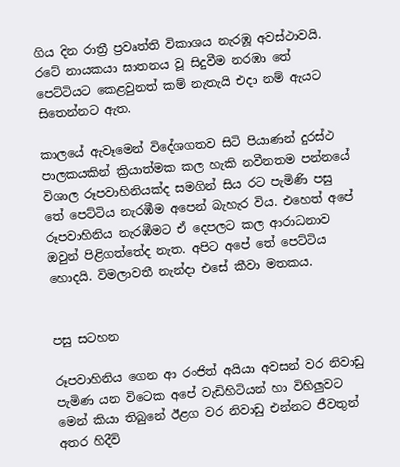ගිය දින රාත්‍රී ප්‍රවෘත්ති විකාශය නැරඹූ අවස්ථාවයි. රටේ නායකයා ඝාතනය වූ සිදුවීම නරඹා තේ පෙට්ටියට කෙළවුනත් කම් නැතැයි එදා නම් ඇයට සිතෙන්නට ඇත.

කාලයේ ඇවෑමෙන් විදේශගතව සිටි පියාණන් දුරස්ථ පාලකයකින් ක්‍රියාත්මක කල හැකි නවීනතම පන්නයේ විශාල රූපවාහිනියක්ද සමගින් සිය රට පැමිණි පසු තේ පෙට්ටිය නැරඹීම අපෙන් බැහැර විය. එහෙත් අපේ රූපවාහිනිය නැරඹීමට ඒ දෙපලට කල ආරාධනාව ඔවුන් පිළිගත්තේද නැත. අපිට අපේ තේ පෙට්ටිය හොදයි. විමලාවතී නැන්දා එසේ කීවා මතකය.


පසු සටහන

රූපවාහිනිය ගෙන ආ රංජිත් අයියා අවසන් වර නිවාඩු පැමිණ යන විටෙක අපේ වැඩිහිටියන් හා විහිලුවට මෙන් කියා තිබුනේ ඊළග වර නිවාඩු එන්නට ජීවතුන් අතර හිදීවි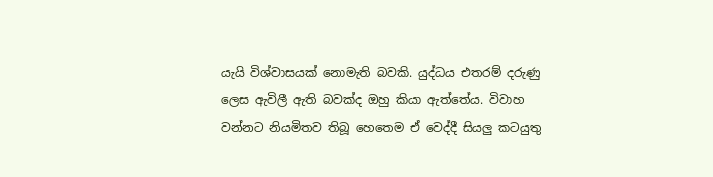යැයි විශ්වාසයක් නොමැති බවකි. යුද්ධය එතරම් දරුණු ලෙස ඇවිලී ඇති බවක්ද ඔහු කියා ඇත්තේය. විවාහ වන්නට නියමිතව තිබූ හෙතෙම ඒ වෙද්දී සියලු කටයුතු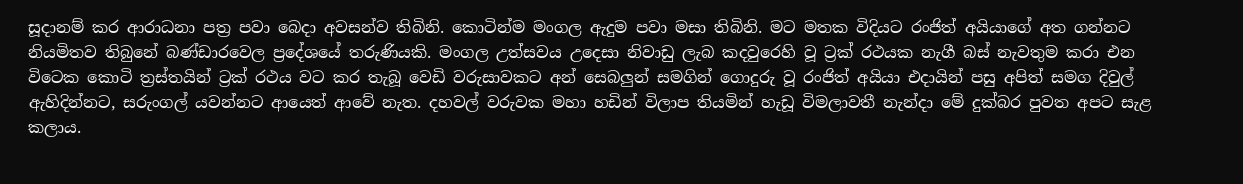සූදානම් කර ආරාධනා පත්‍ර පවා බෙදා අවසන්ව තිබිනි. කොටින්ම මංගල ඇදුම පවා මසා තිබිනි. මට මතක විදියට රංජිත් අයියාගේ අත ගන්නට නියමිතව තිබුනේ බණ්ඩාරවෙල ප්‍රදේශයේ තරුණියකි. මංගල උත්සවය උදෙසා නිවාඩු ලැබ කදවුරෙහි වූ ට්‍රක් රථයක නැගී බස් නැවතුම කරා එන විටෙක කොටි ත්‍රස්තයින් ට්‍රක් රථය වට කර තැබූ වෙඩි වරුසාවකට අන් සෙබලුන් සමගින් ගොදුරු වූ රංජිත් අයියා එදායින් පසු අපිත් සමග දිවුල් ඇහිදින්නට, සරුංගල් යවන්නට ආයෙත් ආවේ නැත. දහවල් වරුවක මහා හඩින් විලාප තියමින් හැඩූ විමලාවතී නැන්දා මේ දුක්බර පුවත අපට සැළ කලාය.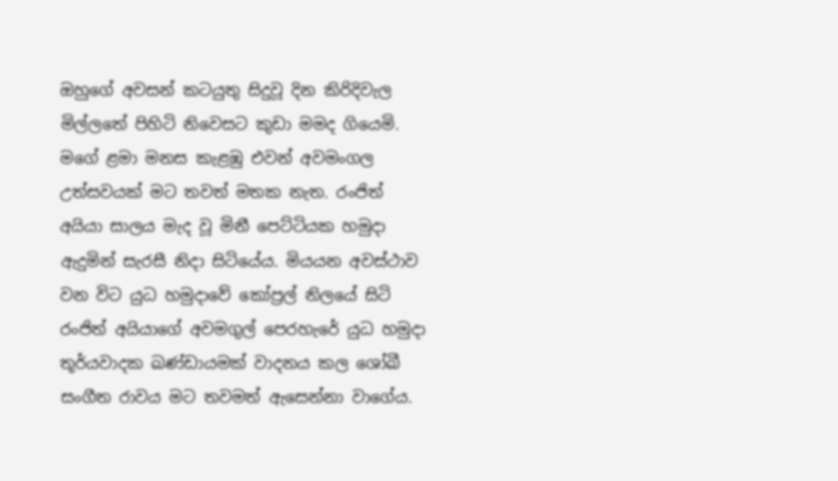ඔහුගේ අවසන් කටයුතු සිදුවූ දින කිරිදිවැල මිල්ලතේ පිහිටි නිවෙසට කුඩා මමද ගියෙමි. මගේ ළමා මනස කැළඹු එවන් අවමංගල උත්සවයක් මට තවත් මතක නැත. රංජිත් අයියා සාලය මැද වූ මිනී පෙට්ටියක හමුදා ඇදුමින් සැරසී නිදා සිටියේය. මියයන අවස්ථාව වන විට යුධ හමුදාවේ කෝප්‍රල් නිලයේ සිටි රංජිත් අයියාගේ අවමගුල් පෙරහැරේ යුධ හමුදා තූර්යවාදක ඛණ්ඩායමක් වාදනය කල ශෝඛී සංගීත රාවය මට තවමත් ඇසෙන්නා වාගේය.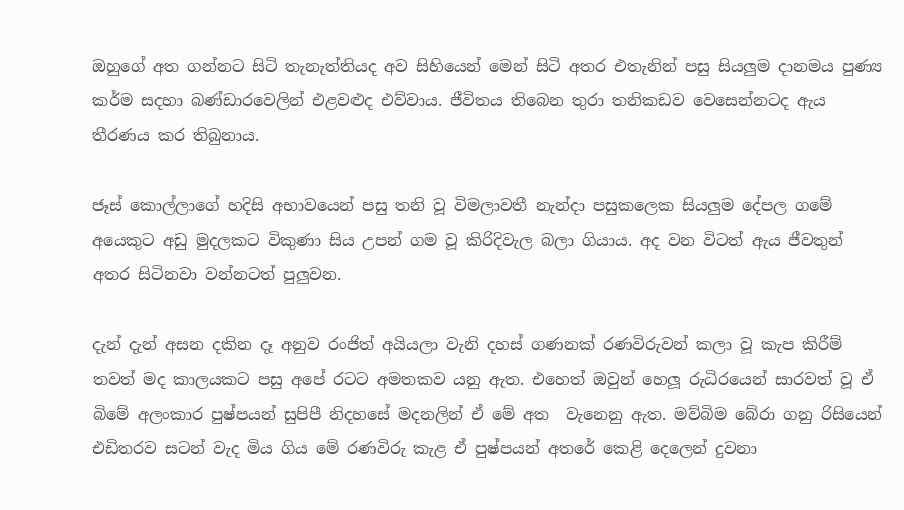ඔහුගේ අත ගන්නට සිටි තැනැත්තියද අව සිහියෙන් මෙන් සිටි අතර එතැනින් පසු සියලුම දානමය පුණ්‍ය කර්ම සදහා බණ්ඩාරවෙලින් එළවළුද එව්වාය. ජීවිතය තිබෙන තුරා තනිකඩව වෙසෙන්නටද ඇය තීරණය කර තිබුනාය.

ජෑස් කොල්ලාගේ හදිසි අභාවයෙන් පසු තනි වූ විමලාවතී නැන්දා පසුකලෙක සියලුම දේපල ගමේ අයෙකුට අඩු මුදලකට විකුණා සිය උපන් ගම වූ කිරිදිවැල බලා ගියාය. අද වන විටත් ඇය ජීවතුන් අතර සිටිනවා වන්නටත් පුලුවන.

දැන් දැන් අසන දකින දෑ අනුව රංජිත් අයියලා වැනි දහස් ගණනක් රණවිරුවන් කලා වූ කැප කිරීම් තවත් මද කාලයකට පසු අපේ රටට අමතකව යනු ඇත. එහෙත් ඔවුන් හෙලූ රුධිරයෙන් සාරවත් වූ ඒ බිමේ අලංකාර පුෂ්පයන් සුපිපී නිදහසේ මදනලින් ඒ මේ අත  වැනෙනු ඇත. මව්බිම බේරා ගනු රිසියෙන් එඩිතරව සටන් වැද මිය ගිය මේ රණවිරු කැළ ඒ පුෂ්පයන් අතරේ කෙළි දෙලෙන් දුවනා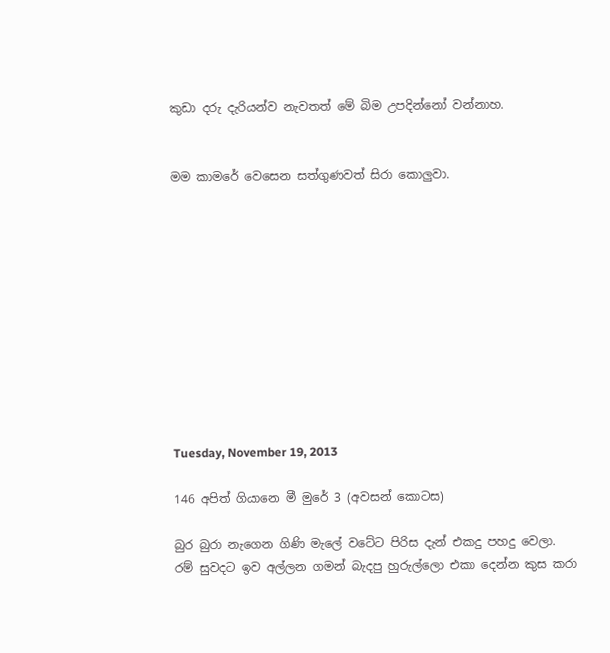කුඩා දරු දැරියන්ව නැවතත් මේ බිම උපදින්නෝ වන්නාහ.


මම කාමරේ වෙසෙන සත්ගුණවත් සිරා කොලුවා.











Tuesday, November 19, 2013

146 අපිත් ගියානෙ මී මුරේ 3 (අවසන් කොටස)

බුර බුරා නැගෙන ගිණි මැලේ වටේට පිරිස දැන් එකදු පහදු වෙලා. රම් සුවදට ඉව අල්ලන ගමන් බැදපු හුරුල්ලො එකා දෙන්න කුස කරා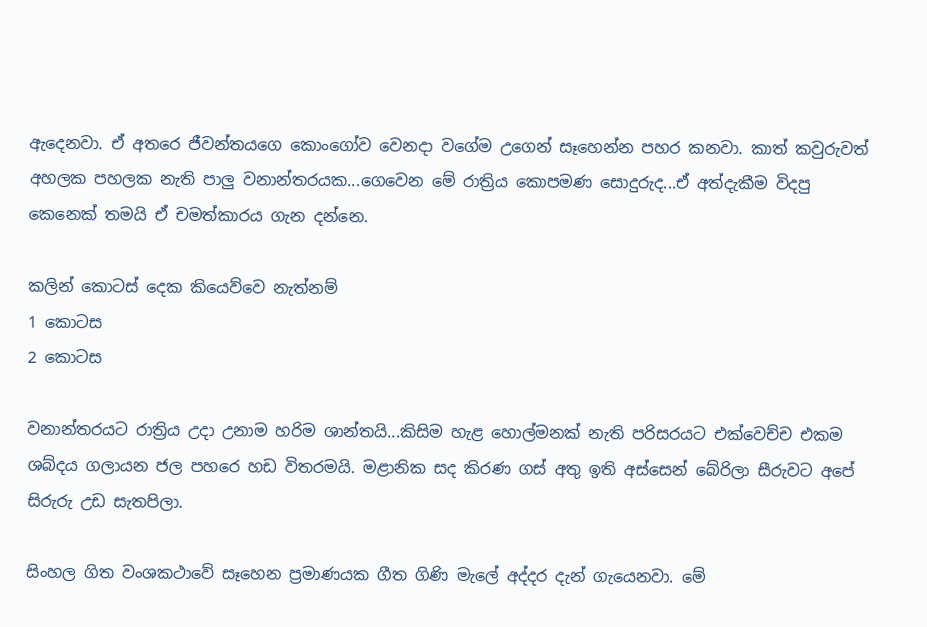ඇදෙනවා. ඒ අතරෙ ජීවන්තයගෙ කොංගෝව වෙනදා වගේම උගෙන් සෑහෙන්න පහර කනවා. කාත් කවුරුවත් අහලක පහලක නැති පාලු වනාන්තරයක...ගෙවෙන මේ රාත්‍රිය කොපමණ සොදුරුද...ඒ අත්දැකීම විදපු කෙනෙක් තමයි ඒ චමත්කාරය ගැන දන්නෙ.

කලින් කොටස් දෙක කියෙව්වෙ නැත්නම්
1 කොටස
2 කොටස

වනාන්තරයට රාත්‍රිය උදා උනාම හරිම ශාන්තයි...කිසිම හැළ හොල්මනක් නැති පරිසරයට එක්වෙච්ච එකම ශබ්දය ගලායන ජල පහරෙ හඩ විතරමයි. මළානික සද කිරණ ගස් අතු ඉති අස්සෙන් බේරිලා සීරුවට අපේ සිරුරු උඩ සැතපිලා.

සිංහල ගිත වංශකථාවේ සෑහෙන ප්‍රමාණයක ගීත ගිණි මැලේ අද්දර දැන් ගැයෙනවා. මේ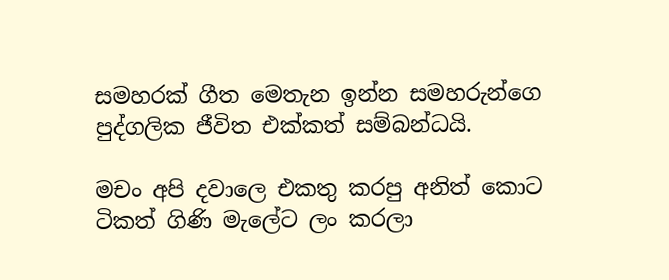සමහරක් ගීත මෙතැන ඉන්න සමහරුන්ගෙ පුද්ගලික ජීවිත එක්කත් සම්බන්ධයි.

මචං අපි දවාලෙ එකතු කරපු අනිත් කොට ටිකත් ගිණි මැලේට ලං කරලා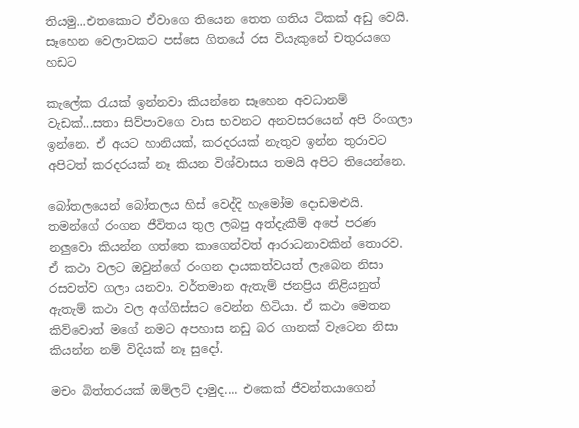තියමු...එතකොට ඒවාගෙ තියෙන තෙත ගතිය ටිකක් අඩු වෙයි. සෑහෙන වෙලාවකට පස්සෙ ගිතයේ රස වියැකුනේ චතුරයගෙ හඩට

කැලේක රැයක් ඉන්නවා කියන්නෙ සෑහෙන අවධානම් වැඩක්...සතා සිව්පාවගෙ වාස භවනට අනවසරයෙන් අපි රිංගලා ඉන්නෙ. ඒ අයට හානියක්, කරදරයක් නැතුව ඉන්න තුරාවට අපිටත් කරදරයක් නෑ කියන විශ්වාසය තමයි අපිට තියෙන්නෙ.

බෝතලයෙන් බෝතලය හිස් වෙද්දි හැමෝම දොඩමළුයි. තමන්ගේ රංගන ජීවිතය තුල ලබපු අත්දැකීම් අපේ පරණ නලුවො කියන්න ගත්තෙ කාගෙන්වත් ආරාධනාවකින් තොරව. ඒ කථා වලට ඔවුන්ගේ රංගන දායකත්වයත් ලැබෙන නිසා රසවත්ව ගලා යනවා. වර්තමාන ඇතැම් ජනප්‍රිය නිළියනුත් ඇතැම් කථා වල අග්ගිස්සට වෙන්න හිටියා. ඒ කථා මෙතන කිව්වොත් මගේ නමට අපහාස නඩු බර ගානක් වැටෙන නිසා කියන්න නම් විදියක් නෑ සුදෝ.

මචං බිත්තරයක් ඔම්ලට් දාමුද.... එකෙක් ජීවන්තයාගෙන්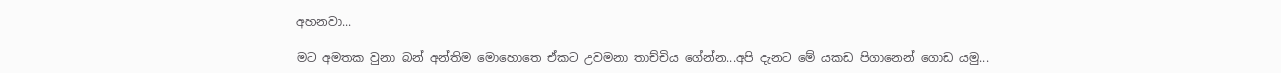අහනවා...

මට අමතක වුනා බන් අන්තිම මොහොතෙ ඒකට උවමනා තාච්චිය ගේන්න...අපි දැනට මේ යකඩ පිගානෙන් ගොඩ යමු...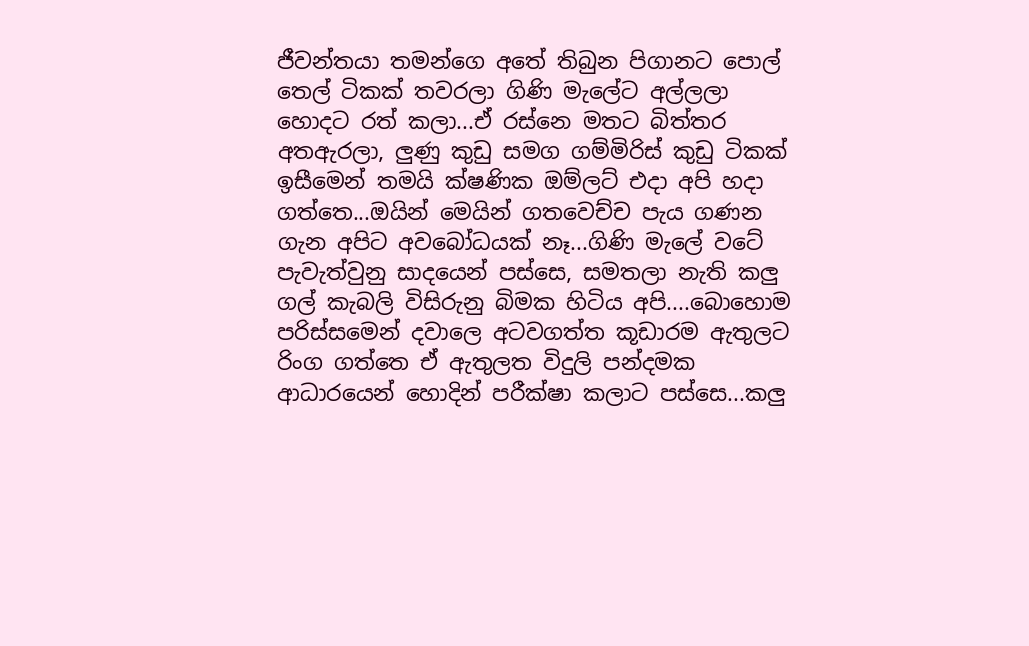ජීවන්තයා තමන්ගෙ අතේ තිබුන පිගානට පොල් තෙල් ටිකක් තවරලා ගිණි මැලේට අල්ලලා හොදට රත් කලා...ඒ රස්නෙ මතට බිත්තර අතඇරලා, ලුණු කුඩු සමග ගම්මිරිස් කුඩු ටිකක් ඉසීමෙන් තමයි ක්ෂණික ඔම්ලට් එදා අපි හදා ගත්තෙ...ඔයින් මෙයින් ගතවෙච්ච පැය ගණන ගැන අපිට අවබෝධයක් නෑ...ගිණි මැලේ වටේ පැවැත්වුනු සාදයෙන් පස්සෙ, සමතලා නැති කලු ගල් කැබලි විසිරුනු බිමක හිටිය අපි....බොහොම පරිස්සමෙන් දවාලෙ අටවගත්ත කූඩාරම ඇතුලට රිංග ගත්තෙ ඒ ඇතුලත විදුලි පන්දමක ආධාරයෙන් හොදින් පරීක්ෂා කලාට පස්සෙ...කලු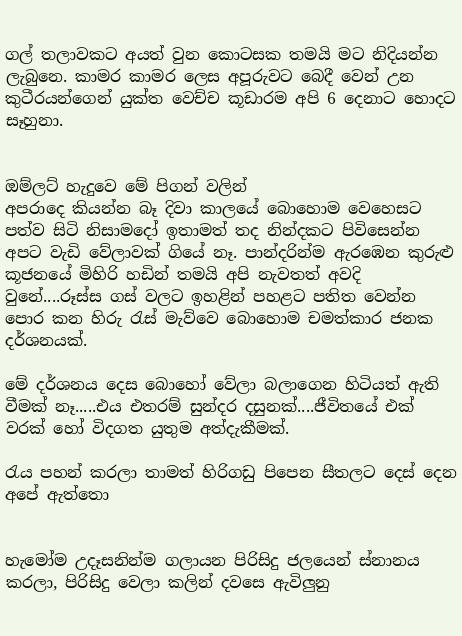ගල් තලාවකට අයත් වුන කොටසක තමයි මට නිදියන්න ලැබුනෙ. කාමර කාමර ලෙස අපූරුවට බෙදී වෙන් උන කුටීරයන්ගෙන් යුක්ත වෙච්ච කූඩාරම අපි 6 දෙනාට හොදට සෑහුනා.


ඔම්ලට් හැදුවෙ මේ පිගන් වලින්
අපරාදෙ කියන්න බෑ දිවා කාලයේ බොහොම වෙහෙසට පත්ව සිටි නිසාමදෝ ඉතාමත් තද නින්දකට පිවිසෙන්න අපට වැඩි වේලාවක් ගියේ නෑ. පාන්දරින්ම ඇරඹෙන කුරුළු කූජනයේ මිහිරි හඩින් තමයි අපි නැවතත් අවදි වුනේ....රූස්ස ගස් වලට ඉහළින් පහළට පතිත වෙන්න පොර කන හිරු රැස් මැව්වෙ බොහොම චමත්කාර ජනක දර්ශනයක්.

මේ දර්ශනය දෙස බොහෝ වේලා බලාගෙන හිටියත් ඇති වීමක් නෑ.....එය එතරම් සුන්දර දසුනක්....ජීවිතයේ එක් වරක් හෝ විදගත යුතුම අත්දැකීමක්.

රැය පහන් කරලා තාමත් හිරිගඩු පිපෙන සීතලට දෙස් දෙන අපේ ඇත්තො


හැමෝම උදෑසනින්ම ගලායන පිරිසිදු ජලයෙන් ස්නානය කරලා, පිරිසිදු වෙලා කලින් දවසෙ ඇවිලුනු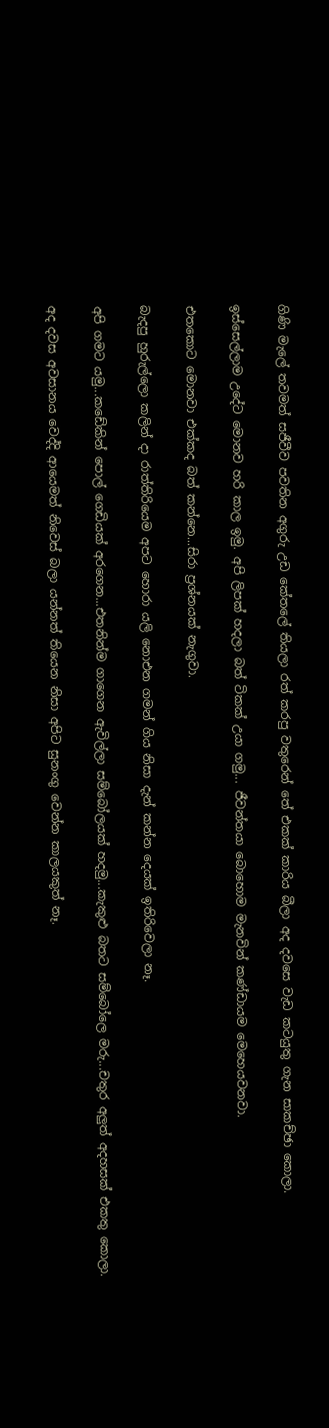ගිණි මැලේ තවමත් සජීවීව පවතින අගුරු උඩ කේතලේ තියලා රත් කරපු වතුරෙන් තේ එකක් කාරිය බීලා අද දවසෙ වැඩ කටයුතු ගැන සාකච්ඡා කොලා.

ඉස්සෙල්ලාම උදේට මොනව හරි කාල ඉමු. අපි ලිපක් හදලා බත් ටිකක් උයා ගමු... ජීවන්තයා බොහොම මැනවින් කණ්ඩායම මෙහෙයවනවා.

එතකොට මොනවා එක්කද බත් කන්නෙ...සිරා ප්‍රශ්නයක් නැගුවා.

බැදපු හුරුල්ලො කලින් දා රාත්තිරියෙම අපට හොරා යලි නොඑන ගමන් ගිය නිසා දැන් කන්න දෙයක් ඉතිරිවෙලා නෑ.

අපි ගමට යමු...කඩේකින් පොල් ගෙඩියක් අරගෙන...එතනින්ම ගාගෙන ඇවිල්ලා සම්බෝලයක් හදමු...කැකුළු බතට සම්බෝලෙ මරු...චතුර අලුත් අදහසක් එකතු කොලා.

අද දවස අවසානය වෙද්දි ආයෙමත් නිවෙස් බලා යන්නත් තියෙන නිසා අපිට සුනංගු වෙන්න කාලයකුත් නෑ.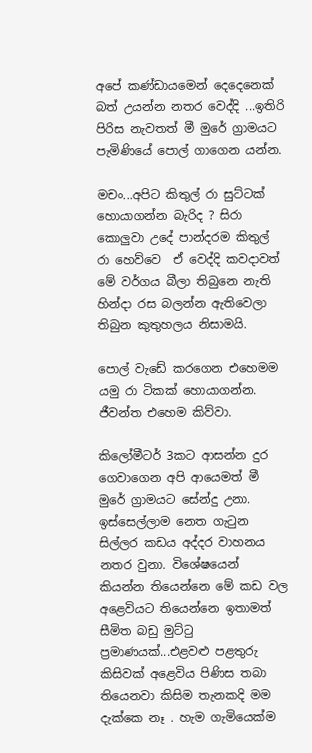අපේ කණ්ඩායමෙන් දෙදෙනෙක් බත් උයන්න නතර වෙද්දි ...ඉතිරි පිරිස නැවතත් මී මුරේ ග්‍රාමයට පැමිණියේ පොල් ගාගෙන යන්න.

මචං...අපිට කිතුල් රා සුට්ටක් හොයාගන්න බැරිද ? සිරා කොලුවා උදේ පාන්දරම කිතුල් රා හෙව්වෙ  ඒ වෙද්දි කවදාවත් මේ වර්ගය බීලා තිබුනෙ නැති හින්දා රස බලන්න ඇතිවෙලා තිබුන කුතුහලය නිසාමයි.

පොල් වැඩේ කරගෙන එහෙමම යමු රා ටිකක් හොයාගන්න. ජීවන්ත එහෙම කිව්වා.

කිලෝමීටර් 3කට ආසන්න දුර ගෙවාගෙන අපි ආයෙමත් මී මුරේ ග්‍රාමයට සේන්දු උනා. ඉස්සෙල්ලාම නෙත ගැටුන සිල්ලර කඩය අද්දර වාහනය නතර වුනා. විශේෂයෙන් කියන්න තියෙන්නෙ මේ කඩ වල අළෙවියට තියෙන්නෙ ඉතාමත් සීමිත බඩු මුට්ටු ප්‍රමාණයක්...එළවළු පළතුරු කිසිවක් අළෙවිය පිණිස තබා තියෙනවා කිසිම තැනකදි මම දැක්කෙ නෑ . හැම ගැමියෙක්ම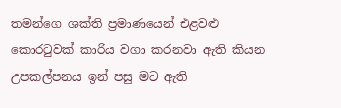තමන්ගෙ ශක්ති ප්‍රමාණයෙන් එළවළු කොරටුවක් කාරිය වගා කරනවා ඇති කියන උපකල්පනය ඉන් පසු මට ඇති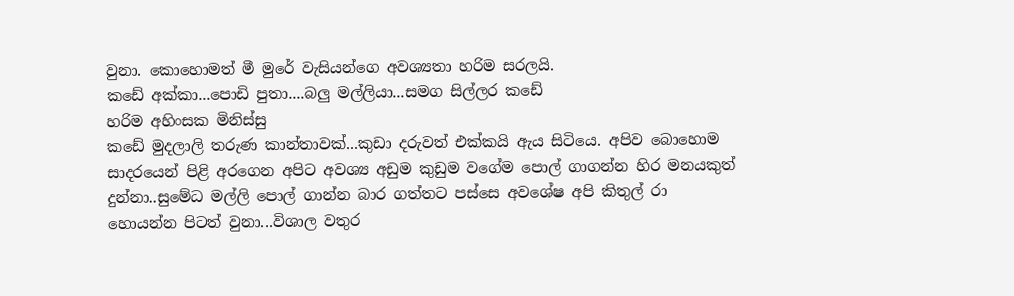වුනා. කොහොමත් මී මුරේ වැසියන්ගෙ අවශ්‍යතා හරිම සරලයි.
කඩේ අක්කා...පොඩි පුතා....බලු මල්ලියා...සමග සිල්ලර කඩේ
හරිම අහිංසක මිනිස්සු
කඩේ මුදලාලි තරුණ කාන්තාවක්...කුඩා දරුවත් එක්කයි ඇය සිටියෙ. අපිව බොහොම සාදරයෙන් පිළි අරගෙන අපිට අවශ්‍ය අඩුම කුඩුම වගේම පොල් ගාගන්න හිර මනයකුත් දුන්නා..සුමේධ මල්ලි පොල් ගාන්න බාර ගත්තට පස්සෙ අවශේෂ අපි කිතුල් රා හොයන්න පිටත් වුනා...විශාල වතුර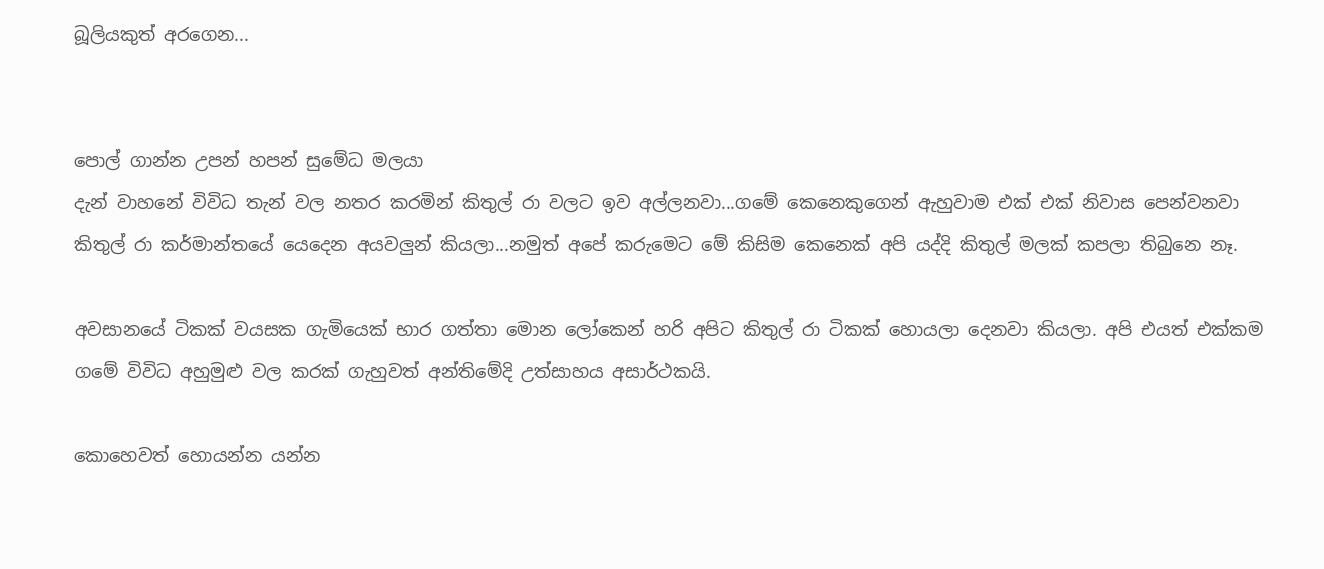බූලියකුත් අරගෙන...


පොල් ගාන්න උපන් හපන් සුමේධ මලයා
දැන් වාහනේ විවිධ තැන් වල නතර කරමින් කිතුල් රා වලට ඉව අල්ලනවා...ගමේ කෙනෙකුගෙන් ඇහුවාම එක් එක් නිවාස පෙන්වනවා කිතුල් රා කර්මාන්තයේ යෙදෙන අයවලුන් කියලා...නමුත් අපේ කරුමෙට මේ කිසිම කෙනෙක් අපි යද්දි කිතුල් මලක් කපලා තිබුනෙ නෑ.

අවසානයේ ටිකක් වයසක ගැමියෙක් භාර ගත්තා මොන ලෝකෙන් හරි අපිට කිතුල් රා ටිකක් හොයලා දෙනවා කියලා. අපි එයත් එක්කම  ගමේ විවිධ අහුමුළු වල කරක් ගැහුවත් අන්තිමේදි උත්සාහය අසාර්ථකයි.

කොහෙවත් හොයන්න යන්න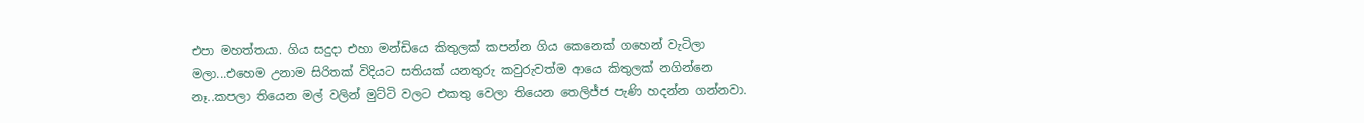එපා මහත්තයා. ගිය සදුදා එහා මන්ඩියෙ කිතුලක් කපන්න ගිය කෙනෙක් ගහෙන් වැටිලා මලා...එහෙම උනාම සිරිතක් විදියට සතියක් යනතුරු කවුරුවත්ම ආයෙ කිතුලක් නගින්නෙ නෑ..කපලා තියෙන මල් වලින් මුට්ටි වලට එකතු වෙලා තියෙන තෙලිජ්ජ පැණි හදන්න ගන්නවා.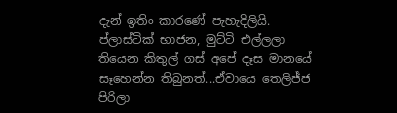දැන් ඉතිං කාරණේ පැහැදිලියි. ප්ලාස්ටික් භාජන, මුට්ටි එල්ලලා තියෙන කිතුල් ගස් අපේ දෑස මානයේ සෑහෙන්න තිබුනත්...ඒවායෙ තෙලිජ්ජ පිරිලා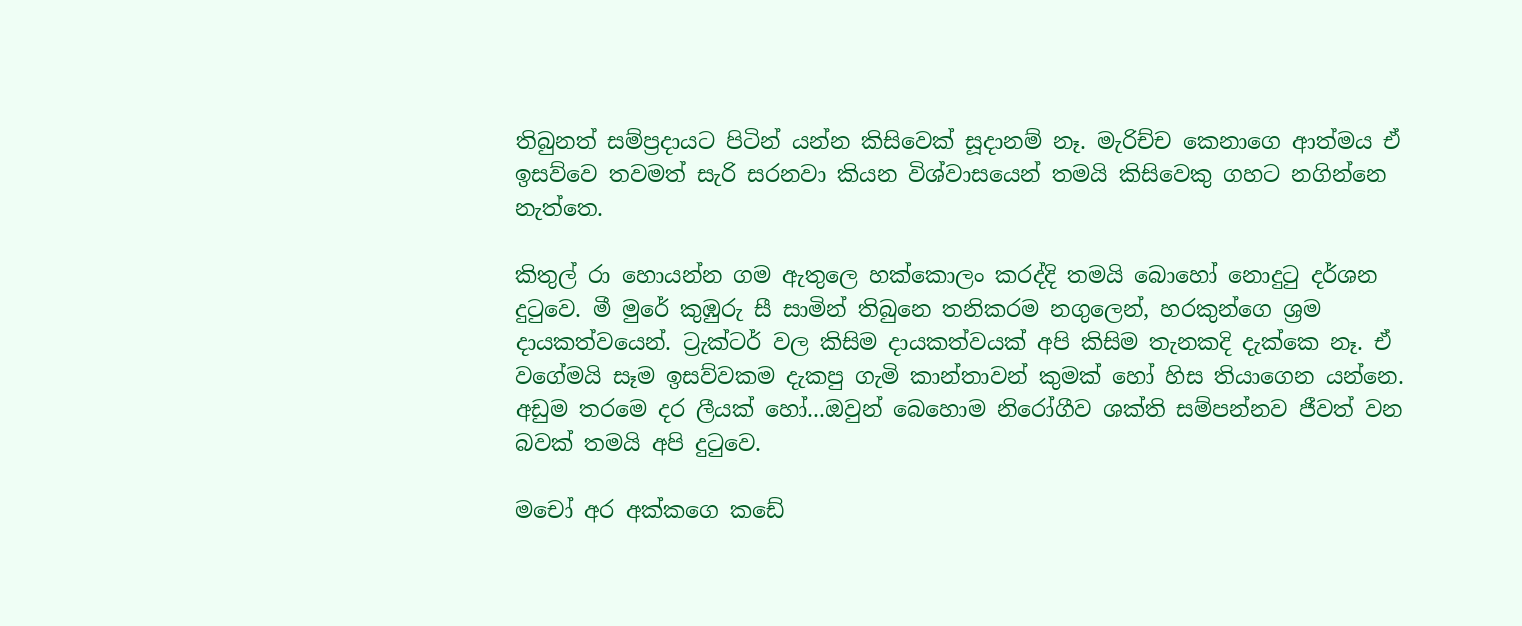තිබුනත් සම්ප්‍රදායට පිටින් යන්න කිසිවෙක් සූදානම් නෑ. මැරිච්ච කෙනාගෙ ආත්මය ඒ ඉසව්වෙ තවමත් සැරි සරනවා කියන විශ්වාසයෙන් තමයි කිසිවෙකු ගහට නගින්නෙ නැත්තෙ.

කිතුල් රා හොයන්න ගම ඇතුලෙ හක්කොලං කරද්දි තමයි බොහෝ නොදුටු දර්ශන දුටුවෙ. මී මුරේ කුඹුරු සී සාමින් තිබුනෙ තනිකරම නගුලෙන්, හරකුන්ගෙ ශ්‍රම දායකත්වයෙන්. ට්‍රැක්ටර් වල කිසිම දායකත්වයක් අපි කිසිම තැනකදි දැක්කෙ නෑ. ඒ වගේමයි සෑම ඉසව්වකම දැකපු ගැමි කාන්තාවන් කුමක් හෝ හිස තියාගෙන යන්නෙ. අඩුම තරමෙ දර ලීයක් හෝ...ඔවුන් බෙහොම නිරෝගීව ශක්ති සම්පන්නව ජීවත් වන බවක් තමයි අපි දුටුවෙ.

මචෝ අර අක්කගෙ කඩේ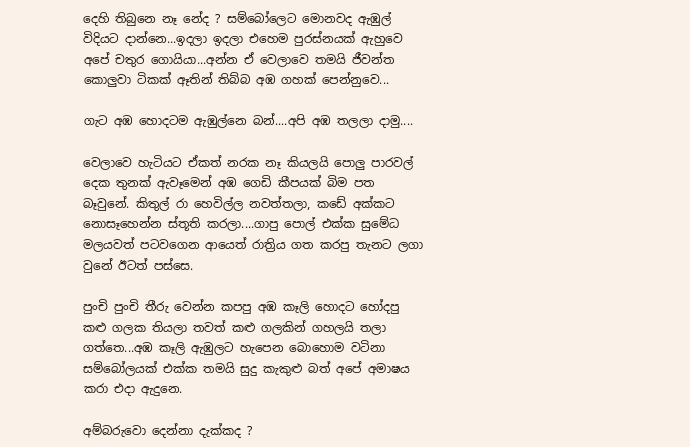දෙහි තිබුනෙ නෑ නේද ? සම්බෝලෙට මොනවද ඇඹුල් විදියට දාන්නෙ...ඉදලා ඉදලා එහෙම පුරස්නයක් ඇහුවෙ අපේ චතුර ගොයියා...අන්න ඒ වෙලාවෙ තමයි ජීවන්ත කොලුවා ටිකක් ඈතින් තිබ්බ අඹ ගහක් පෙන්නුවෙ...

ගැට අඹ හොදටම ඇඹුල්නෙ බන්....අපි අඹ තලලා දාමු....

වෙලාවෙ හැටියට ඒකත් නරක නෑ කියලයි පොලු පාරවල් දෙක තුනක් ඇවෑමෙන් අඹ ගෙඩි කීපයක් බිම පත බෑවුනේ. කිතුල් රා හෙවිල්ල නවත්තලා, කඩේ අක්කට නොසෑහෙන්න ස්තූති කරලා....ගාපු පොල් එක්ක සුමේධ මලයවත් පටවගෙන ආයෙත් රාත්‍රිය ගත කරපු තැනට ලගා වුනේ ඊටත් පස්සෙ.

පුංචි පුංචි තීරු වෙන්න කපපු අඹ කෑලි හොදට හෝදපු කළු ගලක තියලා තවත් කළු ගලකින් ගහලයි තලා ගත්තෙ...අඹ කෑලි ඇඹුලට හැපෙන බොහොම වටිනා සම්බෝලයක් එක්ක තමයි සුදු කැකුළු බත් අපේ අමාෂය කරා එදා ඇදුනෙ.

අම්බරුවො දෙන්නා දැක්කද ?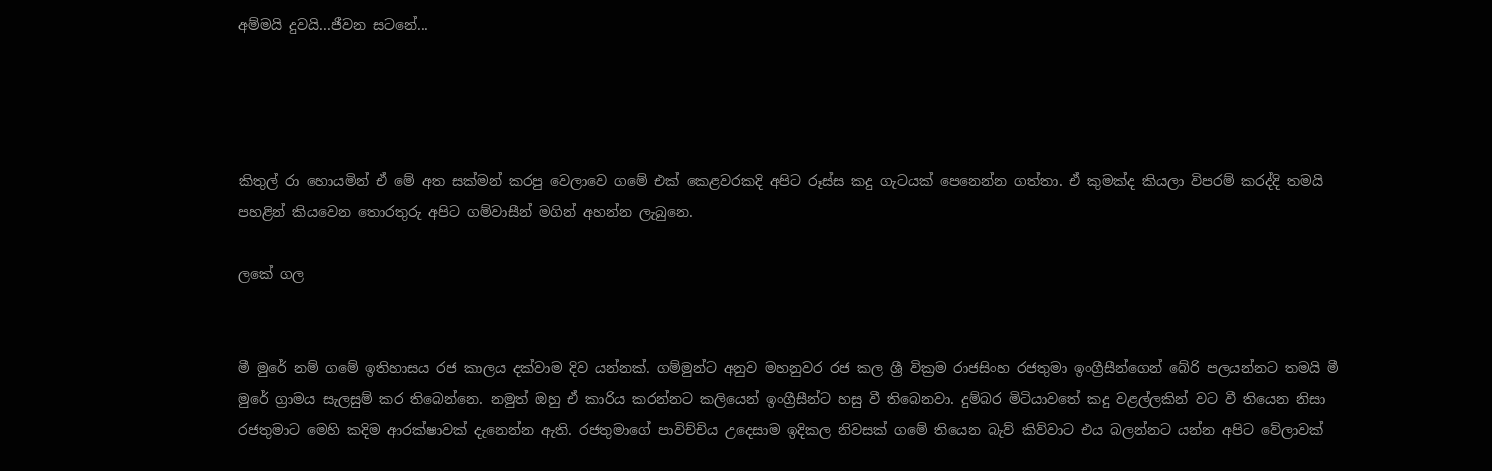අම්මයි දුවයි...ජීවන සටනේ...




කිතුල් රා හොයමින් ඒ මේ අත සක්මන් කරපු වෙලාවෙ ගමේ එක් කෙළවරකදි අපිට රූස්ස කදු ගැටයක් පෙනෙන්න ගත්තා. ඒ කුමක්ද කියලා විපරම් කරද්දි තමයි පහළින් කියවෙන තොරතුරු අපිට ගම්වාසීන් මගින් අහන්න ලැබුනෙ.

ලකේ ගල


මී මුරේ නම් ගමේ ඉතිහාසය රජ කාලය දක්වාම දිව යන්නක්. ගම්මුන්ට අනුව මහනුවර රජ කල ශ්‍රී වික්‍රම රාජසිංහ රජතුමා ඉංග්‍රීසීන්ගෙන් බේරි පලයන්නට තමයි මී මුරේ ග්‍රාමය සැලසුම් කර තිබෙන්නෙ. නමුත් ඔහු ඒ කාරිය කරන්නට කලියෙන් ඉංග්‍රීසීන්ට හසු වී තිබෙනවා. දුම්බර මිටියාවතේ කදු වළල්ලකින් වට වී තියෙන නිසා රජතුමාට මෙහි කදිම ආරක්ෂාවක් දැනෙන්න ඇති. රජතුමාගේ පාවිච්චිය උදෙසාම ඉදිකල නිවසක් ගමේ තියෙන බැව් කිව්වාට එය බලන්නට යන්න අපිට වේලාවක්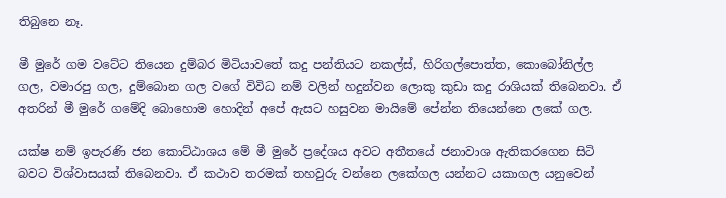තිබුනෙ නෑ.

මී මුරේ ගම වටේට තියෙන දුම්බර මිටියාවතේ කදු පන්තියට නකල්ස්, හිරිගල්පොත්ත, කොබෝනිල්ල ගල, වමාරපු ගල, දුම්බොන ගල වගේ විවිධ නම් වලින් හදුන්වන ලොකු කුඩා කදු රාශියක් තිබෙනවා. ඒ අතරින් මී මුරේ ගමේදි බොහොම හොදින් අපේ ඇසට හසුවන මායිමේ පේන්න තියෙන්නෙ ලකේ ගල.

යක්ෂ නම් ඉපැරණි ජන කොට්ඨාශය මේ මී මුරේ ප්‍රදේශය අවට අතීතයේ ජනාවාශ ඇතිකරගෙන සිටි බවට විශ්වාසයක් තිබෙනවා. ඒ කථාව තරමක් තහවුරු වන්නෙ ලකේගල යන්නට යකාගල යනුවෙන්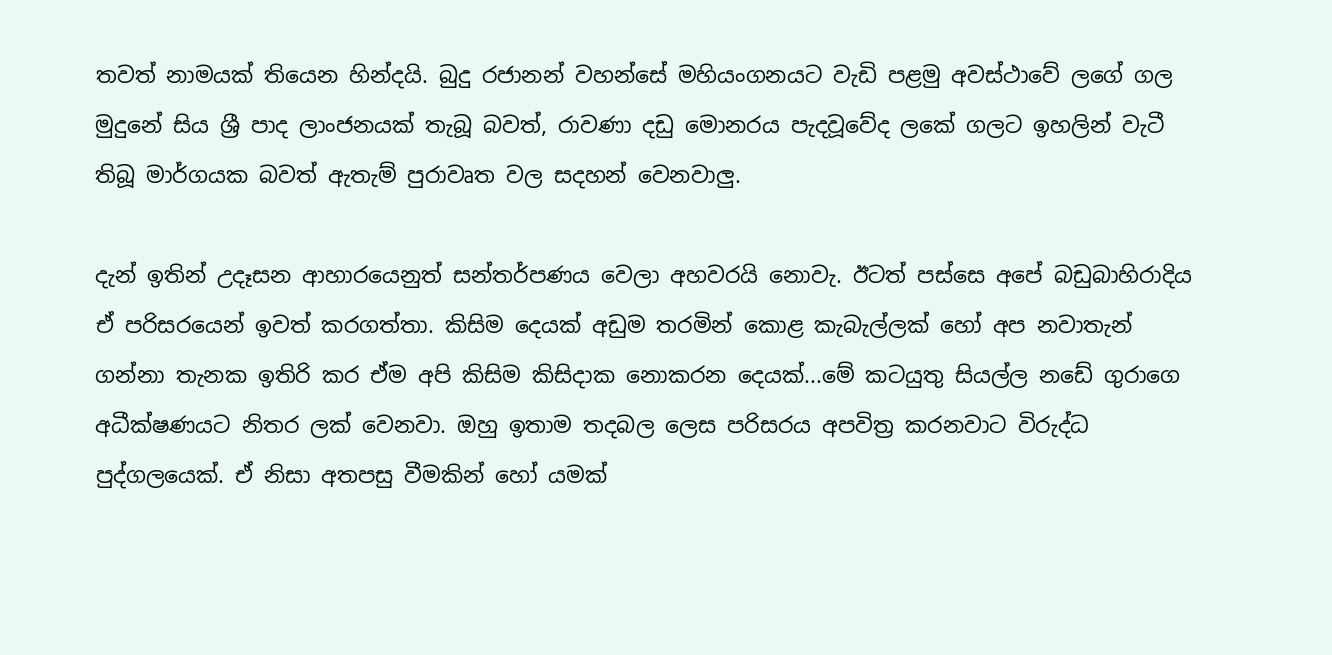තවත් නාමයක් තියෙන හින්දයි. බුදු රජානන් වහන්සේ මහියංගනයට වැඩි පළමු අවස්ථාවේ ලගේ ගල මුදුනේ සිය ශ්‍රී පාද ලාංජනයක් තැබූ බවත්, රාවණා දඩු මොනරය පැදවූවේද ලකේ ගලට ඉහලින් වැටී තිබූ මාර්ගයක බවත් ඇතැම් පුරාවෘත වල සදහන් වෙනවාලු.

දැන් ඉතින් උදෑසන ආහාරයෙනුත් සන්තර්පණය වෙලා අහවරයි නොවැ. ඊටත් පස්සෙ අපේ බඩුබාහිරාදිය ඒ පරිසරයෙන් ඉවත් කරගත්තා. කිසිම දෙයක් අඩුම තරමින් කොළ කැබැල්ලක් හෝ අප නවාතැන් ගන්නා තැනක ඉතිරි කර ඒම අපි කිසිම කිසිදාක නොකරන දෙයක්...මේ කටයුතු සියල්ල නඩේ ගුරාගෙ අධීක්ෂණයට නිතර ලක් වෙනවා. ඔහු ඉතාම තදබල ලෙස පරිසරය අපවිත්‍ර කරනවාට විරුද්ධ පුද්ගලයෙක්. ඒ නිසා අතපසු වීමකින් හෝ යමක්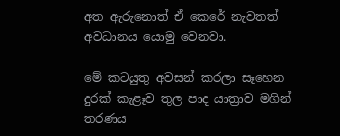අත ඇරුනොත් ඒ කෙරේ නැවතත් අවධානය යොමු වෙනවා.

මේ කටයුතු අවසන් කරලා සෑහෙන දුරක් කැළෑව තුල පාද යාත්‍රාව මගින් තරණය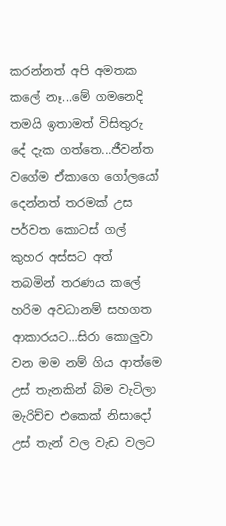කරන්නත් අපි අමතක කලේ නෑ...මේ ගමනෙදි තමයි ඉතාමත් විසිතුරු දේ දැක ගත්තෙ...ජීවන්ත වගේම ඒකාගෙ ගෝලයෝ දෙන්නත් තරමක් උස පර්වත කොටස් ගල් කුහර අස්සට අත් තබමින් තරණය කලේ හරිම අවධානම් සහගත ආකාරයට...සිරා කොලුවා වන මම නම් ගිය ආත්මෙ උස් තැනකින් බිම වැටිලා මැරිච්ච එකෙක් නිසාදෝ උස් තැන් වල වැඩ වලට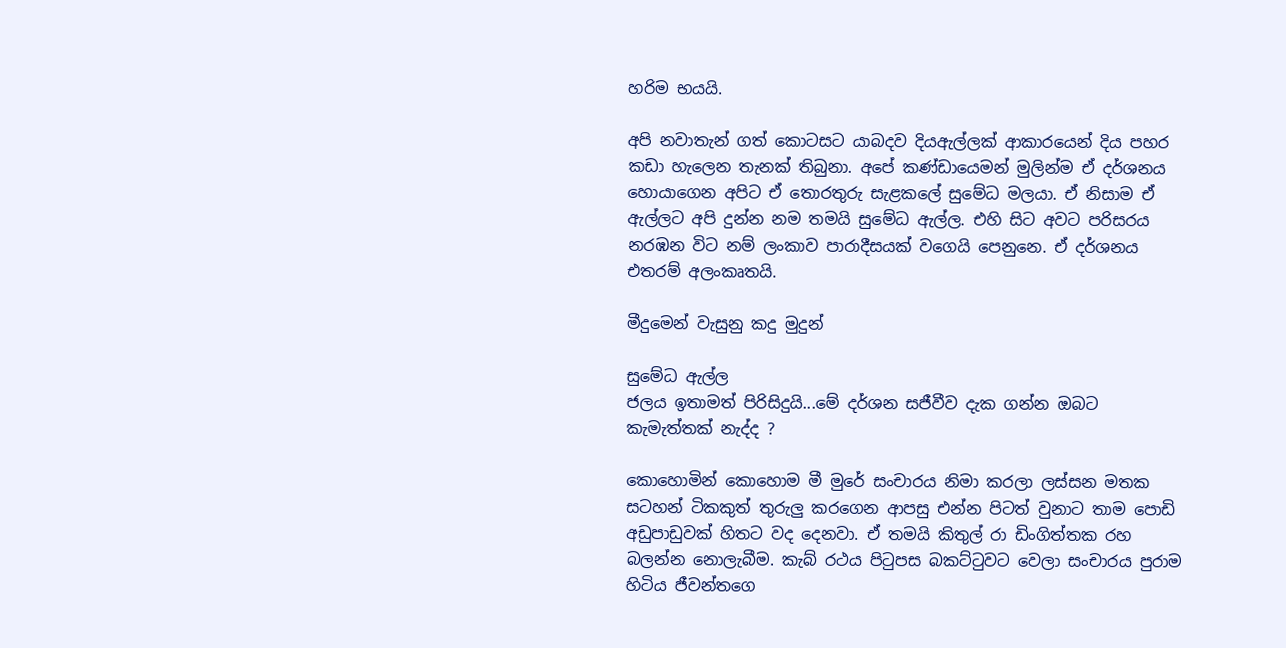හරිම භයයි.

අපි නවාතැන් ගත් කොටසට යාබදව දියඇල්ලක් ආකාරයෙන් දිය පහර කඩා හැලෙන තැනක් තිබුනා. අපේ කණ්ඩායෙමන් මුලින්ම ඒ දර්ශනය හොයාගෙන අපිට ඒ තොරතුරු සැළකලේ සුමේධ මලයා. ඒ නිසාම ඒ ඇල්ලට අපි දුන්න නම තමයි සුමේධ ඇල්ල. එහි සිට අවට පරිසරය නරඹන විට නම් ලංකාව පාරාදීසයක් වගෙයි පෙනුනෙ. ඒ දර්ශනය එතරම් අලංකෘතයි.

මීදුමෙන් වැසුනු කදු මුදුන්

සුමේධ ඇල්ල
ජලය ඉතාමත් පිරිසිදුයි...මේ දර්ශන සජීවීව දැක ගන්න ඔබට කැමැත්තක් නැද්ද ?

කොහොමින් කොහොම මී මුරේ සංචාරය නිමා කරලා ලස්සන මතක සටහන් ටිකකුත් තුරුලු කරගෙන ආපසු එන්න පිටත් වුනාට තාම පොඩි අඩුපාඩුවක් හිතට වද දෙනවා. ඒ තමයි කිතුල් රා ඩිංගිත්තක රහ බලන්න නොලැබීම. කැබ් රථය පිටුපස බකට්ටුවට වෙලා සංචාරය පුරාම හිටිය ජීවන්තගෙ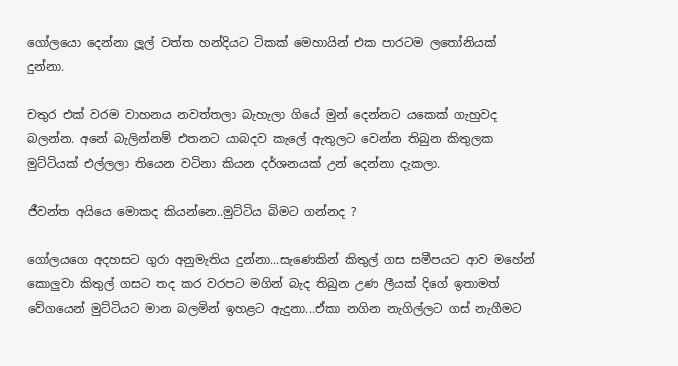ගෝලයො දෙන්නා ලූල් වත්ත හන්දියට ටිකක් මෙහායින් එක පාරටම ලතෝනියක් දුන්නා.

චතුර එක් වරම වාහනය නවත්තලා බැහැලා ගියේ මුන් දෙන්නට යකෙක් ගැහුවද බලන්න. අනේ බැලින්නම් එතනට යාබදව කැලේ ඇතුලට වෙන්න තිබුන කිතුලක මුට්ටියක් එල්ලලා තියෙන වටිනා කියන දර්ශනයක් උන් දෙන්නා දැකලා.

ජීවන්ත අයියෙ මොකද කියන්නෙ..මුට්ටිය බිමට ගන්නද ?

ගෝලයගෙ අදහසට ගුරා අනුමැතිය දුන්නා...සැණෙකින් කිතුල් ගස සමීපයට ආව මහේන් කොලුවා කිතුල් ගසට තද කර වරපට මගින් බැද තිබුන උණ ලීයක් දිගේ ඉතාමත් වේගයෙන් මුට්ටියට මාන බලමින් ඉහළට ඇදුනා...ඒකා නගින නැගිල්ලට ගස් නැගීමට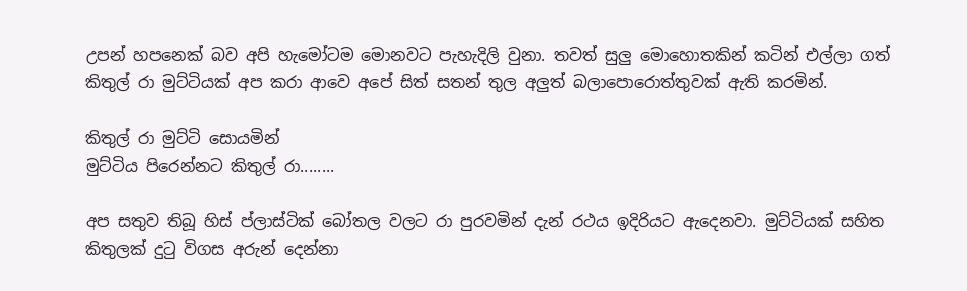උපන් හපනෙක් බව අපි හැමෝටම මොනවට පැහැදිලි වුනා. තවත් සුලු මොහොතකින් කටින් එල්ලා ගත් කිතුල් රා මුට්ටියක් අප කරා ආවෙ අපේ සිත් සතන් තුල අලුත් බලාපොරොත්තුවක් ඇති කරමින්.

කිතුල් රා මුට්ටි සොයමින්
මුට්ටිය පිරෙන්නට කිතුල් රා........

අප සතුව තිබූ හිස් ප්ලාස්ටික් බෝතල වලට රා පුරවමින් දැන් රථය ඉදිරියට ඇදෙනවා. මුට්ටියක් සහිත කිතුලක් දුටු විගස අරුන් දෙන්නා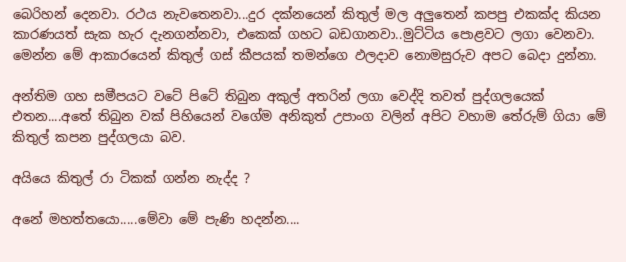බෙරිහන් දෙනවා. රථය නැවතෙනවා...දුර දක්නයෙන් කිතුල් මල අලුතෙන් කපපු එකක්ද කියන කාරණයත් සැක හැර දැනගන්නවා, එකෙක් ගහට බඩගානවා..මුට්ටිය පොළවට ලගා වෙනවා. මෙන්න මේ ආකාරයෙන් කිතුල් ගස් කීපයක් තමන්ගෙ ඵලදාව නොමසුරුව අපට බෙදා දුන්නා.

අන්තිම ගහ සමීපයට වටේ පිටේ තිබුන අකුල් අතරින් ලගා වෙද්දි තවත් පුද්ගලයෙක් එතන....අතේ තිබුන වක් පිහියෙන් වගේම අනිකුත් උපාංග වලින් අපිට වහාම තේරුම් ගියා මේ කිතුල් කපන පුද්ගලයා බව.

අයියෙ කිතුල් රා ටිකක් ගන්න නැද්ද ?

අනේ මහත්තයො.....මේවා මේ පැණි හදන්න....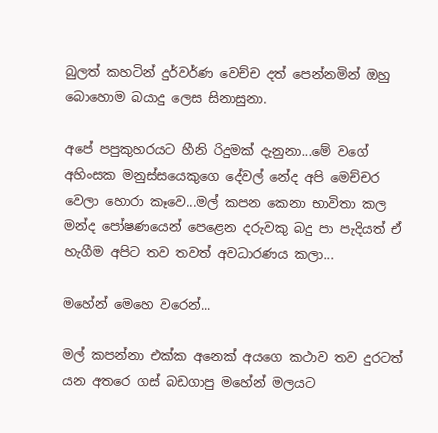බුලත් කහටින් දුර්වර්ණ වෙච්ච දත් පෙන්නමින් ඔහු බොහොම බයාදු ලෙස සිනාසුනා.

අපේ පපුකුහරයට හීනි රිදුමක් දැනුනා...මේ වගේ අහිංසක මනුස්සයෙකුගෙ දේවල් නේද අපි මෙච්චර වෙලා හොරා කෑවෙ...මල් කපන කෙනා භාවිතා කල මන්ද පෝෂණයෙන් පෙළෙන දරුවකු බදු පා පැදියත් ඒ හැගීම අපිට තව තවත් අවධාරණය කලා...

මහේන් මෙහෙ වරෙන්...

මල් කපන්නා එක්ක අනෙක් අයගෙ කථාව තව දුරටත් යන අතරෙ ගස් බඩගාපු මහේන් මලයට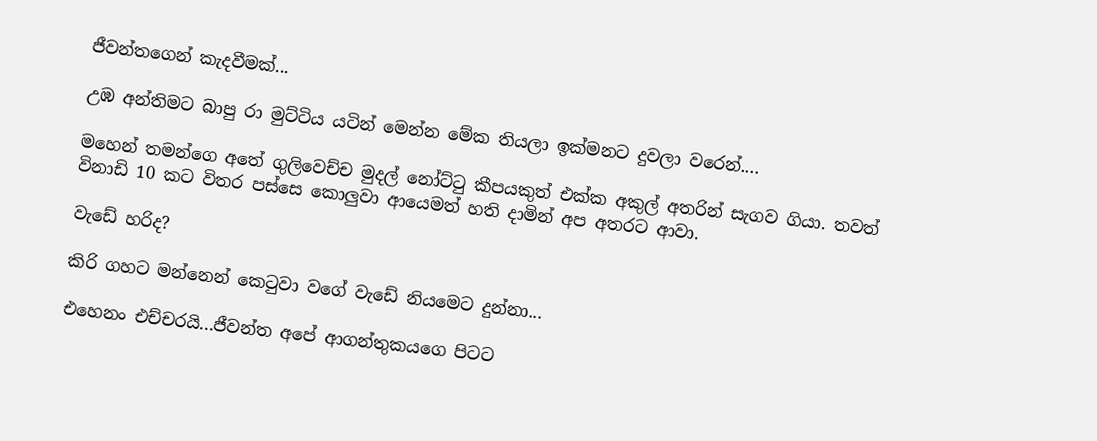ජීවන්තගෙන් කැදවීමක්...

උඹ අන්තිමට බාපු රා මුට්ටිය යටින් මෙන්න මේක තියලා ඉක්මනට දුවලා වරෙන්....

මහෙන් තමන්ගෙ අතේ ගුලිවෙච්ච මුදල් නෝට්ටු කීපයකුත් එක්ක අකුල් අතරින් සැගව ගියා. තවත් විනාඩි 10 කට විතර පස්සෙ කොලුවා ආයෙමත් හති දාමින් අප අතරට ආවා.

වැඩේ හරිද?

කිරි ගහට මන්නෙන් කෙටුවා වගේ වැඩේ නියමෙට දුන්නා...

එහෙනං එච්චරයි...ජීවන්ත අපේ ආගන්තුකයගෙ පිටට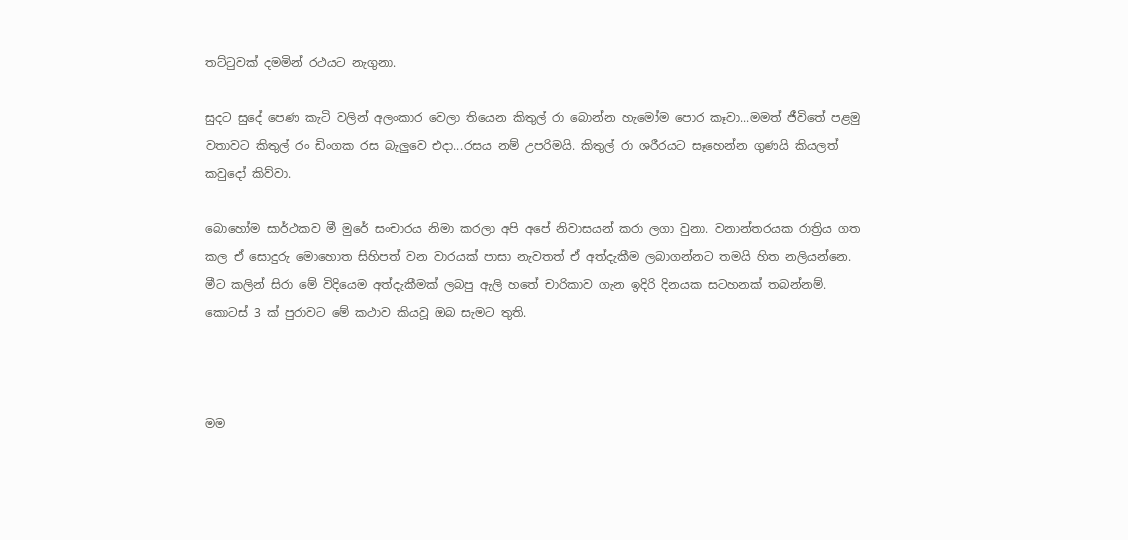තට්ටුවක් දමමින් රථයට නැගුනා.

සුදට සුදේ පෙණ කැටි වලින් අලංකාර වෙලා තියෙන කිතුල් රා බොන්න හැමෝම පොර කෑවා...මමත් ජීවිතේ පළමු වතාවට කිතුල් රං ඩිංගක රස බැලුවෙ එදා...රසය නම් උපරිමයි. කිතුල් රා ශරීරයට සෑහෙන්න ගුණයි කියලත් කවුදෝ කිව්වා.

බොහෝම සාර්ථකව මී මුරේ සංචාරය නිමා කරලා අපි අපේ නිවාසයන් කරා ලගා වුනා. වනාන්තරයක රාත්‍රිය ගත කල ඒ සොදුරු මොහොත සිහිපත් වන වාරයක් පාසා නැවතත් ඒ අත්දැකීම ලබාගන්නට තමයි හිත නලියන්නෙ. මීට කලින් සිරා මේ විදියෙම අත්දැකීමක් ලබපු ඇලි හතේ චාරිකාව ගැන ඉදිරි දිනයක සටහනක් තබන්නම්. කොටස් 3 ක් පුරාවට මේ කථාව කියවූ ඔබ සැමට තුති.



මම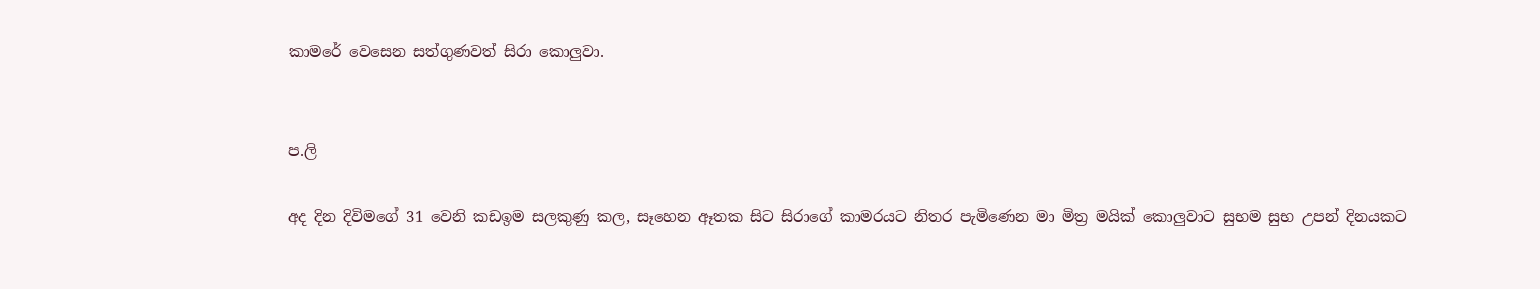කාමරේ වෙසෙන සත්ගුණවත් සිරා කොලුවා.


ප.ලි

අද දින දිවිමගේ 31 වෙනි කඩඉම සලකුණු කල, සෑහෙන ඈතක සිට සිරාගේ කාමරයට නිතර පැමිණෙන මා මිත්‍ර මයික් කොලුවාට සුභම සුභ උපන් දිනයකට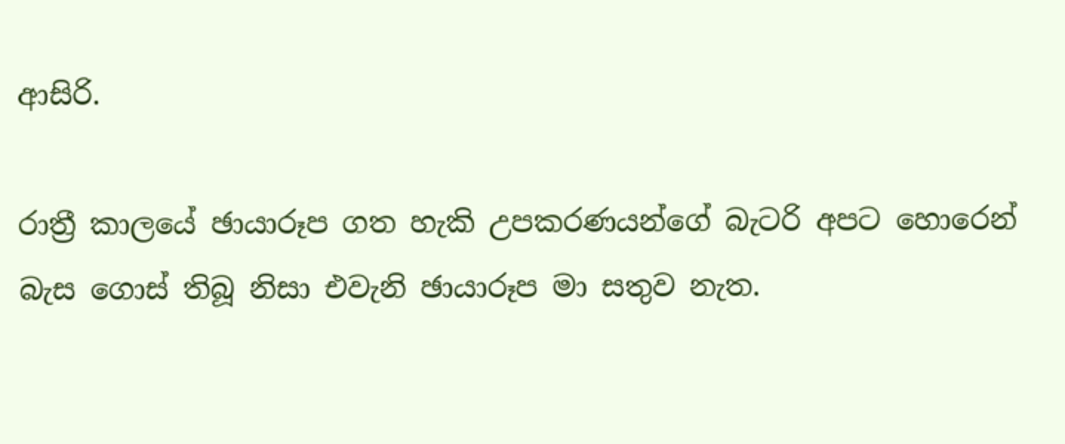ආසිරි.

රාත්‍රී කාලයේ ඡායාරූප ගත හැකි උපකරණයන්ගේ බැටරි අපට හොරෙන් බැස ගොස් තිබූ නිසා එවැනි ඡායාරූප මා සතුව නැත.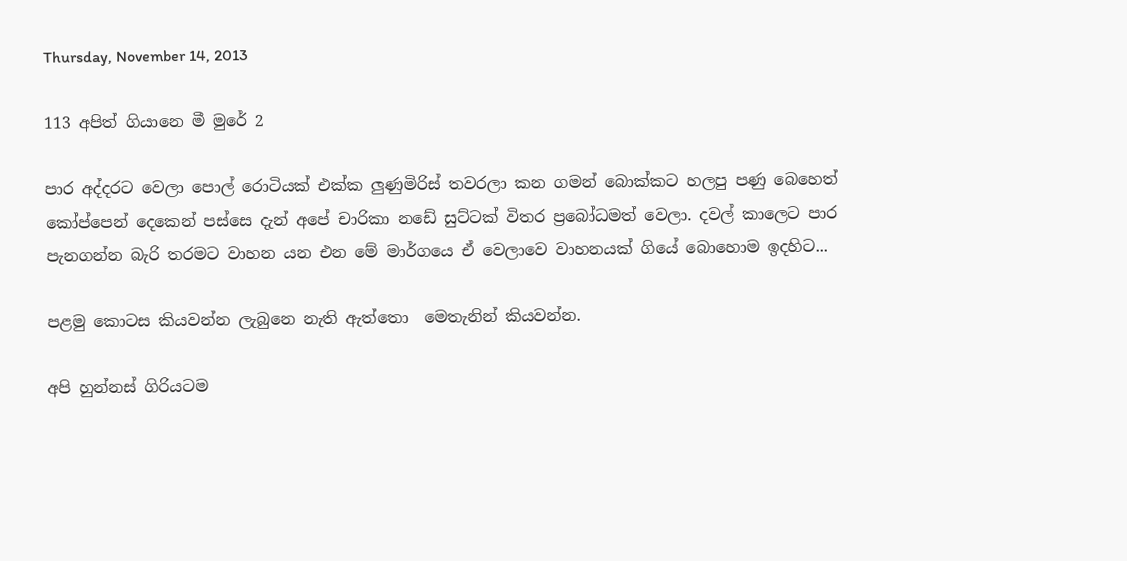Thursday, November 14, 2013

113 අපිත් ගියානෙ මී මුරේ 2

පාර අද්දරට වෙලා පොල් රොටියක් එක්ක ලුණුමිරිස් තවරලා කන ගමන් බොක්කට හලපු පණු බෙහෙත් කෝප්පෙන් දෙකෙන් පස්සෙ දැන් අපේ චාරිකා නඩේ සුට්ටක් විතර ප්‍රබෝධමත් වෙලා. දවල් කාලෙට පාර පැනගන්න බැරි තරමට වාහන යන එන මේ මාර්ගයෙ ඒ වෙලාවෙ වාහනයක් ගියේ බොහොම ඉදහිට...

පළමු කොටස කියවන්න ලැබුනෙ නැති ඇත්තො  මෙතැනින් කියවන්න.

අපි හුන්නස් ගිරියටම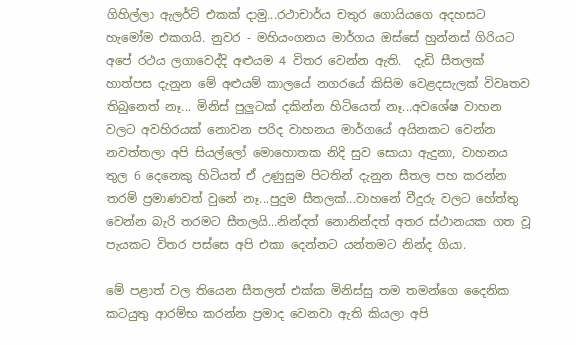ගිහිල්ලා ඇලර්ට් එකක් දාමු...රථාචාර්ය චතුර ගොයියගෙ අදහසට හැමෝම එකගයි. නුවර - මහියංගනය මාර්ගය ඔස්සේ හුන්නස් ගිරියට අපේ රථය ලගාවෙද්දි අළුයම 4 විතර වෙන්න ඇති.  දැඩි සීතලක් හාත්පස දැනුන මේ අළුයම් කාලයේ නගරයේ කිසිම වෙළදසැලක් විවෘතව තිබුනෙත් නෑ... මිනිස් පුලුටක් දකින්න හිටියෙත් නෑ...අවශේෂ වාහන වලට අවහිරයක් නොවන පරිද වාහනය මාර්ගයේ අයිනකට වෙන්න නවත්තලා අපි සියල්ලෝ මොහොතක නිදි සුව සොයා ඇදුනා, වාහනය තුල 6 දෙනෙකු හිටියත් ඒ උණුසුම පිටතින් දැනුන සීතල පහ කරන්න තරම් ප්‍රමාණවත් වුනේ නෑ...පුදුම සීතලක්...වාහනේ වීදුරු වලට හේත්තු වෙන්න බැරි තරමට සීතලයි...නින්දත් නොනින්දත් අතර ස්ථානයක ගත වූ පැයකට විතර පස්සෙ අපි එකා දෙන්නට යන්තමට නින්ද ගියා.

මේ පළාත් වල තියෙන සීතලත් එක්ක මිනිස්සු තම තමන්ගෙ දෛනික කටයුතු ආරම්භ කරන්න ප්‍රමාද වෙනවා ඇති කියලා අපි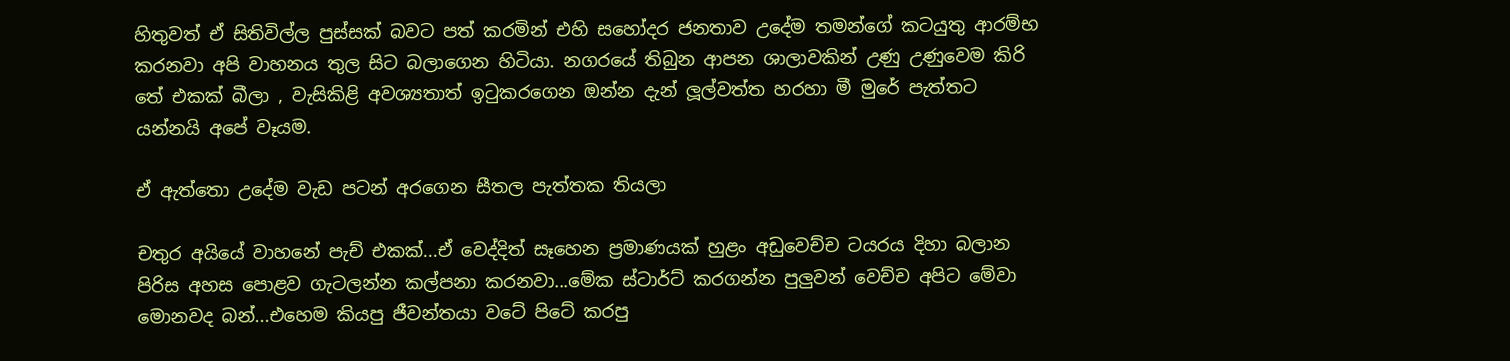හිතුවත් ඒ සිතිවිල්ල පුස්සක් බවට පත් කරමින් එහි සහෝදර ජනතාව උදේම තමන්ගේ කටයුතු ආරම්භ කරනවා අපි වාහනය තුල සිට බලාගෙන හිටියා. නගරයේ තිබුන ආපන ශාලාවකින් උණු උණුවෙම කිරි තේ එකක් බීලා , වැසිකිළි අවශ්‍යතාත් ඉටුකරගෙන ඔන්න දැන් ලූල්වත්ත හරහා මී මුරේ පැත්තට යන්නයි අපේ වෑයම.

ඒ ඇත්තො උදේම වැඩ පටන් අරගෙන සීතල පැත්තක තියලා

චතුර අයියේ වාහනේ පැච් එකක්...ඒ වෙද්දිත් සෑහෙන ප්‍රමාණයක් හුළං අඩුවෙච්ච ටයරය දිහා බලාන පිරිස අහස පොළව ගැටලන්න කල්පනා කරනවා...මේක ස්ටාර්ට් කරගන්න පුලුවන් වෙච්ච අපිට මේවා මොනවද බන්...එහෙම කියපු ජීවන්තයා වටේ පිටේ කරපු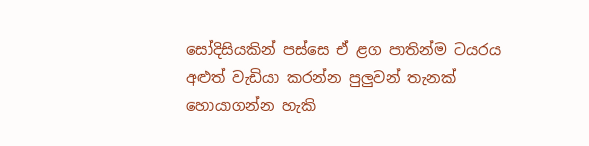සෝදිසියකින් පස්සෙ ඒ ළග පාතින්ම ටයරය අළුත් වැඩියා කරන්න පුලුවන් තැනක් හොයාගන්න හැකි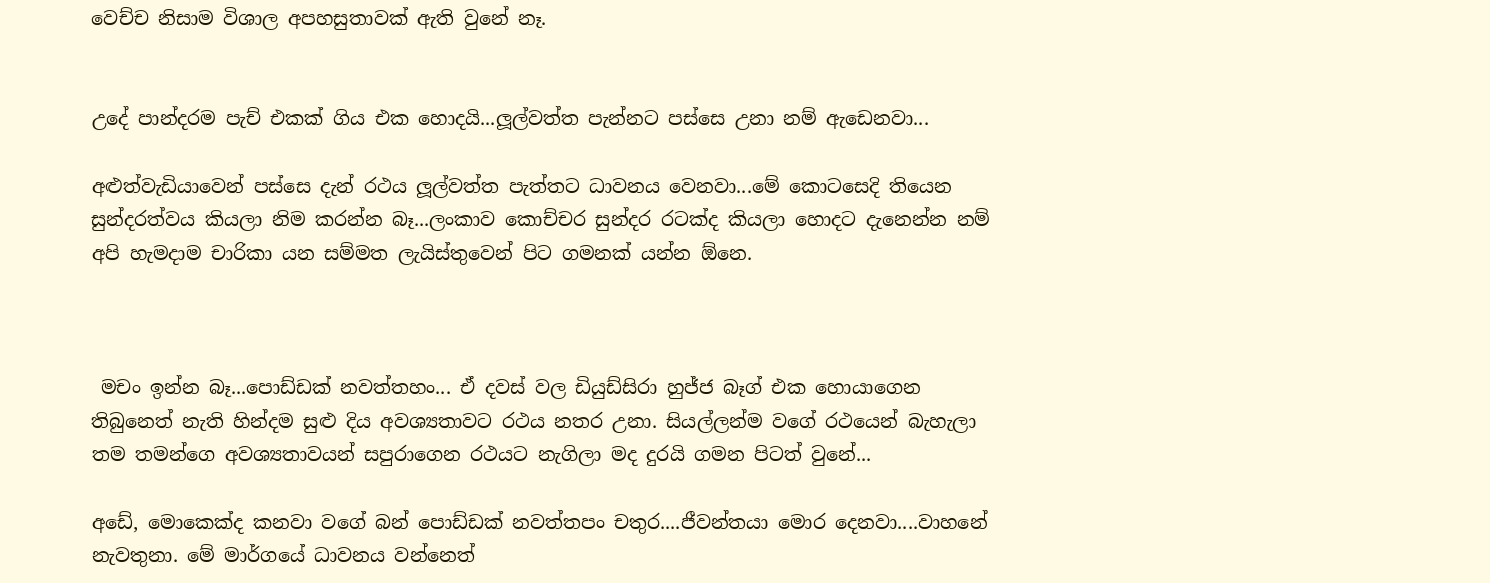වෙච්ච නිසාම විශාල අපහසුතාවක් ඇති වුනේ නෑ.


උදේ පාන්දරම පැච් එකක් ගිය එක හොදයි...ලූල්වත්ත පැන්නට පස්සෙ උනා නම් ඇඩෙනවා...

අළුත්වැඩියාවෙන් පස්සෙ දැන් රථය ලූල්වත්ත පැත්තට ධාවනය වෙනවා...මේ කොටසෙදි තියෙන සුන්දරත්වය කියලා නිම කරන්න බෑ...ලංකාව කොච්චර සුන්දර රටක්ද කියලා හොදට දැනෙන්න නම් අපි හැමදාම චාරිකා යන සම්මත ලැයිස්තුවෙන් පිට ගමනක් යන්න ඕනෙ.



 මචං ඉන්න බෑ...පොඩ්ඩක් නවත්තහං... ඒ දවස් වල ඩියුඩ්සිරා හුජ්ජ බෑග් එක හොයාගෙන තිබුනෙත් නැති හින්දම සුළු දිය අවශ්‍යතාවට රථය නතර උනා. සියල්ලන්ම වගේ රථයෙන් බැහැලා තම තමන්ගෙ අවශ්‍යතාවයන් සපුරාගෙන රථයට නැගිලා මද දුරයි ගමන පිටත් වුනේ...

අඩේ, මොකෙක්ද කනවා වගේ බන් පොඩ්ඩක් නවත්තපං චතුර....ජීවන්තයා මොර දෙනවා....වාහනේ නැවතුනා. මේ මාර්ගයේ ධාවනය වන්නෙත්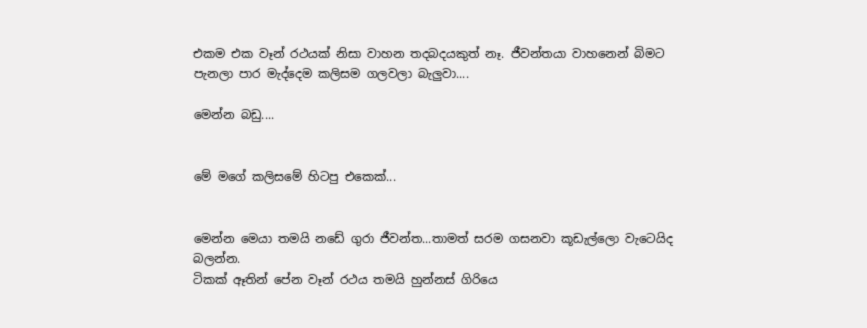එකම එක වෑන් රථයක් නිසා වාහන තදබදයකුත් නෑ. ජීවන්තයා වාහනෙන් බිමට පැනලා පාර මැද්දෙම කලිසම ගලවලා බැලුවා....

මෙන්න බඩු....


මේ මගේ කලිසමේ හිටපු එකෙක්...


මෙන්න මෙයා තමයි නඩේ ගුරා ජීවන්ත...තාමත් සරම ගසනවා කූඩැල්ලො වැටෙයිද බලන්න.
ටිකක් ඈතින් පේන වෑන් රථය තමයි හුන්නස් ගිරියෙ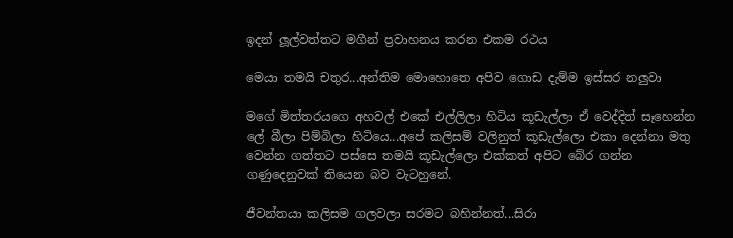ඉදන් ලූල්වත්තට මගීන් ප්‍රවාහනය කරන එකම රථය

මෙයා තමයි චතුර...අන්තිම මොහොතෙ අපිව ගොඩ දැම්ම ඉස්සර නලුවා

මගේ මිත්තරයගෙ අහවල් එකේ එල්ලිලා හිටිය කූඩැල්ලා ඒ වෙද්දිත් සෑහෙන්න ලේ බීලා පිම්බිලා හිටියෙ...අපේ කලිසම් වලිනුත් කූඩැල්ලො එකා දෙන්නා මතු වෙන්න ගත්තට පස්සෙ තමයි කූඩැල්ලො එක්කත් අපිට බේර ගන්න ගණුදෙනුවක් තියෙන බව වැටහුනේ.

ජීවන්තයා කලිසම ගලවලා සරමට බහින්නත්...සිරා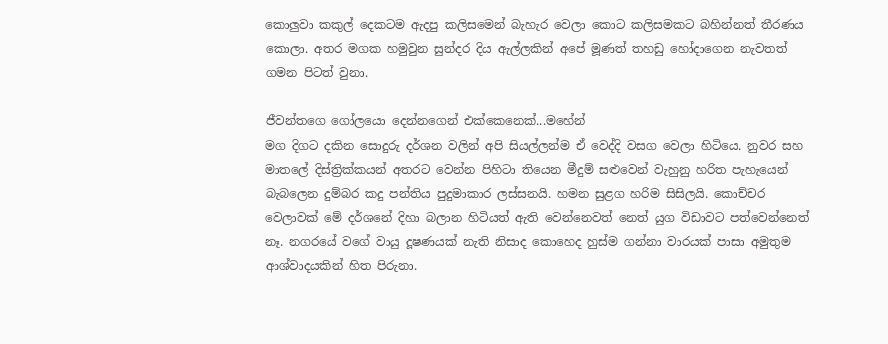කොලුවා කකුල් දෙකටම ඇදපු කලිසමෙන් බැහැර වෙලා කොට කලිසමකට බහින්නත් තීරණය කොලා. අතර මගක හමුවුන සුන්දර දිය ඇල්ලකින් අපේ මූණත් තහඩු හෝදාගෙන නැවතත් ගමන පිටත් වුනා.

ජීවන්තගෙ ගෝලයො දෙන්නගෙන් එක්කෙනෙක්...මහේන්
මග දිගට දකින සොදුරු දර්ශන වලින් අපි සියල්ලන්ම ඒ වෙද්දි වසග වෙලා හිටියෙ. නුවර සහ මාතලේ දිස්ත්‍රික්කයන් අතරට වෙන්න පිහිටා තියෙන මීදුම් සළුවෙන් වැහුනු හරිත පැහැයෙන් බැබලෙන දුම්බර කදු පන්තිය පුදුමාකාර ලස්සනයි. හමන සුළග හරිම සිසිලයි. කොච්චර වෙලාවක් මේ දර්ශනේ දිහා බලාන හිටියත් ඇති වෙන්නෙවත් නෙත් යුග විඩාවට පත්වෙන්නෙත් නෑ. නගරයේ වගේ වායු දූෂණයක් නැති නිසාද කොහෙද හුස්ම ගන්නා වාරයක් පාසා අමුතුම ආශ්වාදයකින් හිත පිරුනා.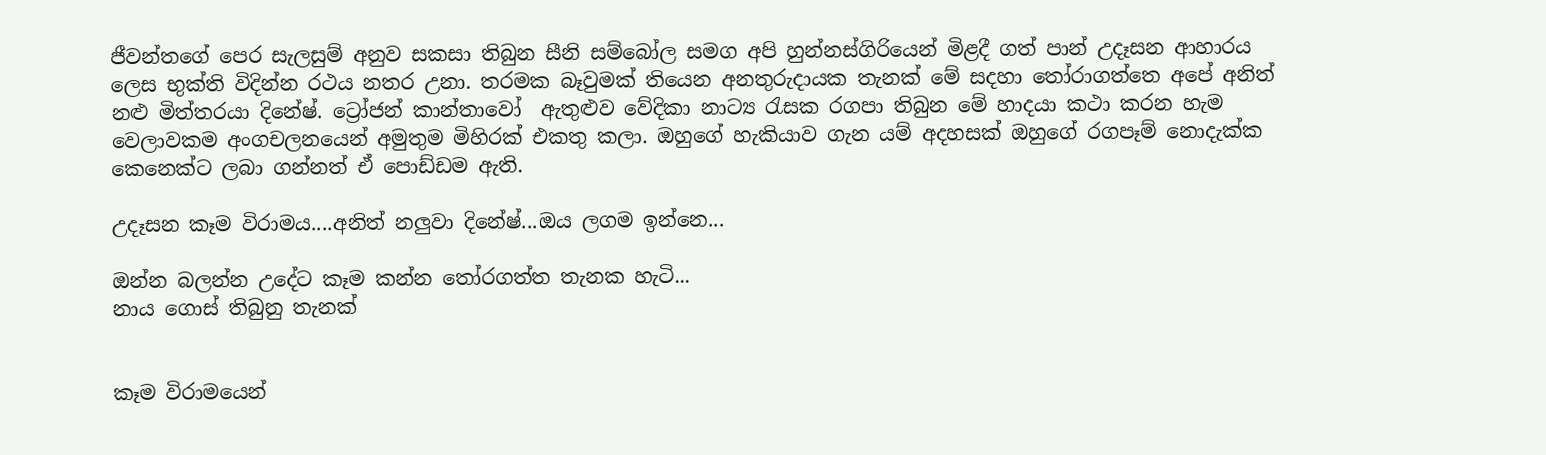ජීවන්තගේ පෙර සැලසුම් අනුව සකසා තිබුන සීනි සම්බෝල සමග අපි හුන්නස්ගිරියෙන් මිළදී ගත් පාන් උදෑසන ආහාරය ලෙස භුක්ති විදින්න රථය නතර උනා. තරමක බෑවුමක් තියෙන අනතුරුදායක තැනක් මේ සදහා තෝරාගත්තෙ අපේ අනිත් නළු මිත්තරයා දිනේෂ්. ට්‍රෝජන් කාන්තාවෝ  ඇතුළුව වේදිකා නාට්‍ය රැසක රගපා තිබුන මේ හාදයා කථා කරන හැම වෙලාවකම අංගචලනයෙන් අමුතුම මිහිරක් එකතු කලා. ඔහුගේ හැකියාව ගැන යම් අදහසක් ඔහුගේ රගපෑම් නොදැක්ක කෙනෙක්ට ලබා ගන්නත් ඒ පොඩ්ඩම ඇති.

උදෑසන කෑම විරාමය....අනිත් නලුවා දිනේෂ්...ඔය ලගම ඉන්නෙ...

ඔන්න බලන්න උදේට කෑම කන්න තෝරගත්ත තැනක හැටි...
නාය ගොස් තිබුනු තැනක්


කෑම විරාමයෙන්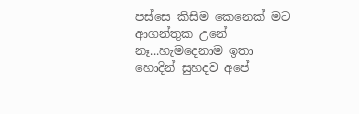පස්සෙ කිසිම කෙනෙක් මට ආගන්තුක උනේ නෑ...හැමදෙනාම ඉතා හොදින් සුහදව අපේ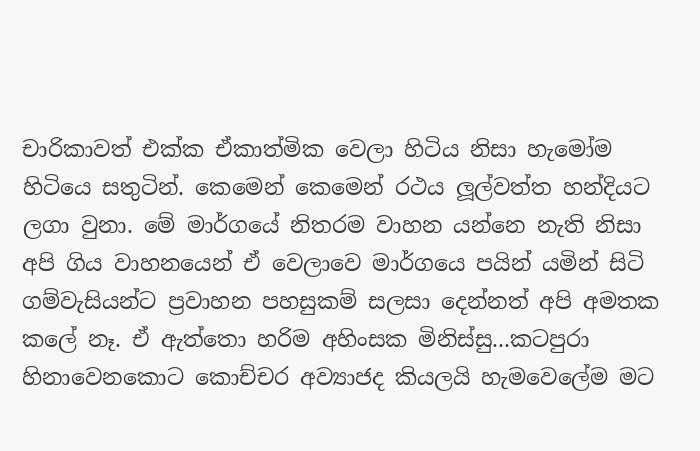චාරිකාවත් එක්ක ඒකාත්මික වෙලා හිටිය නිසා හැමෝම හිටියෙ සතුටින්. කෙමෙන් කෙමෙන් රථය ලූල්වත්ත හන්දියට ලගා වුනා. මේ මාර්ගයේ නිතරම වාහන යන්නෙ නැති නිසා අපි ගිය වාහනයෙන් ඒ වෙලාවෙ මාර්ගයෙ පයින් යමින් සිටි ගම්වැසියන්ට ප්‍රවාහන පහසුකම් සලසා දෙන්නත් අපි අමතක කලේ නෑ. ඒ ඇත්තො හරිම අහිංසක මිනිස්සු...කටපුරා හිනාවෙනකොට කොච්චර අව්‍යාජද කියලයි හැමවෙලේම මට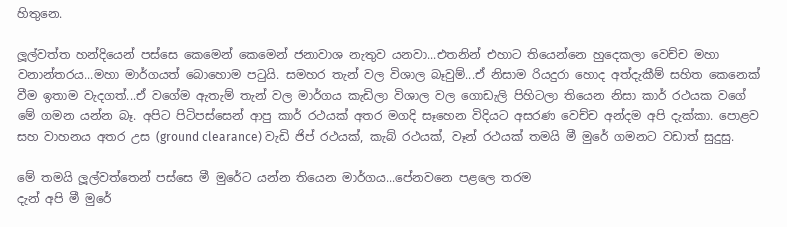හිතුනෙ.

ලූල්වත්ත හන්දියෙන් පස්සෙ කෙමෙන් කෙමෙන් ජනාවාශ නැතුව යනවා...එතනින් එහාට තියෙන්නෙ හුදෙකලා වෙච්ච මහා වනාන්තරය...මහා මාර්ගයත් බොහොම පටුයි. සමහර තැන් වල විශාල බෑවුම්...ඒ නිසාම රියදුරා හොද අත්දැකීම් සහිත කෙනෙක් වීම ඉතාම වැදගත්...ඒ වගේම ඇතැම් තැන් වල මාර්ගය කැඩිලා විශාල වල ගොඩැලි පිහිටලා තියෙන නිසා කාර් රථයක වගේ මේ ගමන යන්න බෑ. අපිට පිටිපස්සෙන් ආපු කාර් රථයක් අතර මගදි සෑහෙන විදියට අසරණ වෙච්ච අන්දම අපි දැක්කා. පොළව සහ වාහනය අතර උස (ground clearance) වැඩි ජිප් රථයක්, කැබ් රථයක්, වෑන් රථයක් තමයි මී මුරේ ගමනට වඩාත් සුදුසු.

මේ තමයි ලූල්වත්තෙන් පස්සෙ මී මුරේට යන්න තියෙන මාර්ගය...පේනවනෙ පළලෙ තරම
දැන් අපි මී මුරේ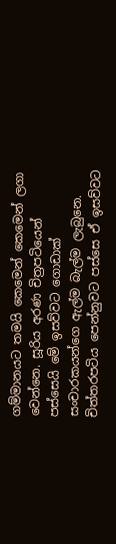ගම්මානයට තමයි කෙමෙන් කෙමෙන් ලගා වෙන්නෙ. සූරිය අරණ චිත්‍රපටියෙන් පස්සෙයි මේ ඉසව්වට ගොඩාක් සංචාරකයන්ගෙ ඇල්ම බැල්ම ලැබුනෙ. චිත්තරපටිය පෙන්නුවට පස්සෙ ඒ ඉසව්වට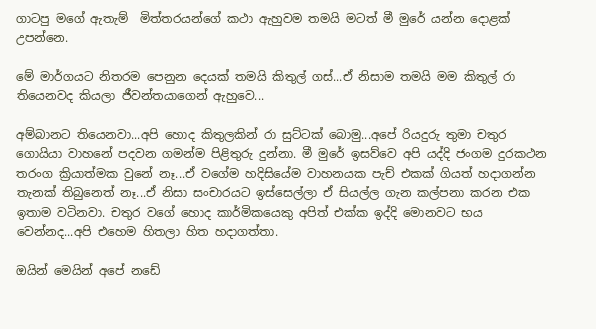ගාටපු මගේ ඇතැම්  මිත්තරයන්ගේ කථා ඇහුවම තමයි මටත් මී මුරේ යන්න දොළක් උපන්නෙ.

මේ මාර්ගයට නිතරම පෙනුන දෙයක් තමයි කිතුල් ගස්...ඒ නිසාම තමයි මම කිතුල් රා තියෙනවද කියලා ජීවන්තයාගෙන් ඇහුවෙ...

අම්බානට තියෙනවා...අපි හොද කිතුලකින් රා සුට්ටක් බොමු...අපේ රියදුරු තුමා චතුර ගොයියා වාහනේ පදවන ගමන්ම පිළිතුරු දුන්නා. මී මුරේ ඉසව්වෙ අපි යද්දි ජංගම දුරකථන තරංග ක්‍රියාත්මක වුනේ නෑ...ඒ වගේම හදිසියේම වාහනයක පැච් එකක් ගියත් හදාගන්න තැනක් තිබුනෙත් නෑ...ඒ නිසා සංචාරයට ඉස්සෙල්ලා ඒ සියල්ල ගැන කල්පනා කරන එක ඉතාම වටිනවා. චතුර වගේ හොද කාර්මිකයෙකු අපිත් එක්ක ඉද්දි මොනවට භය වෙන්නද...අපි එහෙම හිතලා හිත හදාගත්තා.

ඔයින් මෙයින් අපේ නඩේ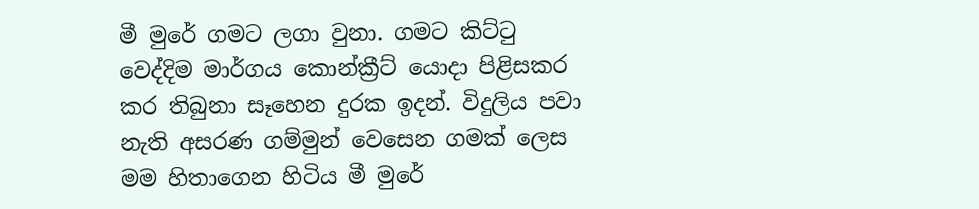මී මුරේ ගමට ලගා වුනා. ගමට කිට්ටු වෙද්දිම මාර්ගය කොන්ක්‍රීට් යොදා පිළිසකර කර තිබුනා සෑහෙන දුරක ඉදන්. විදුලිය පවා නැති අසරණ ගම්මුන් වෙසෙන ගමක් ලෙස මම හිතාගෙන හිටිය මී මුරේ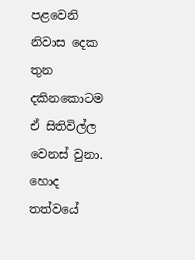පළවෙනි  නිවාස දෙක තුන දකිනකොටම ඒ සිතිවිල්ල වෙනස් වුනා. හොද තත්වයේ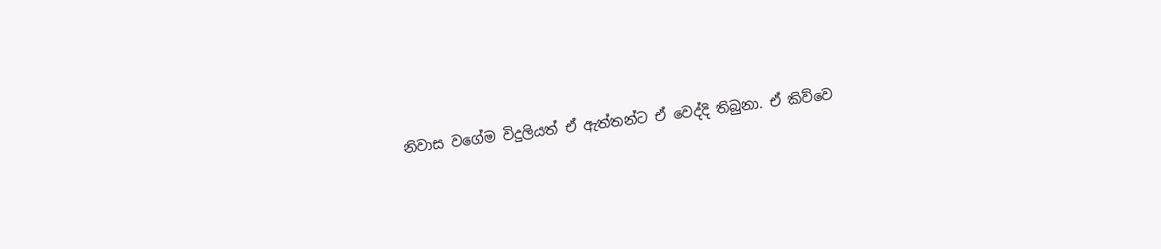නිවාස වගේම විදුලියත් ඒ ඇත්තන්ට ඒ වෙද්දි තිබුනා. ඒ කිව්වෙ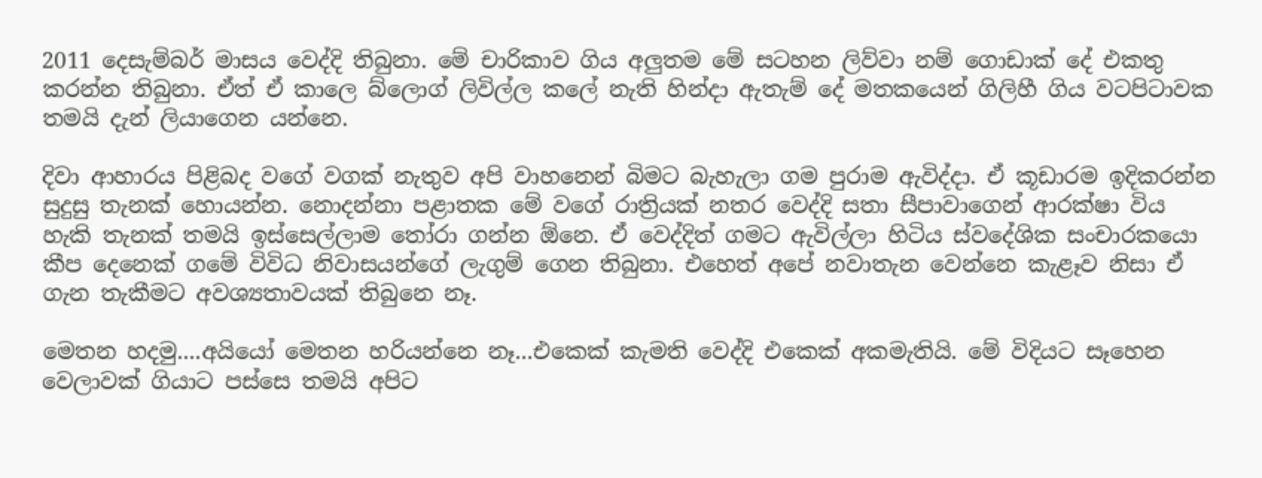2011 දෙසැම්බර් මාසය වෙද්දි තිබුනා. මේ චාරිකාව ගිය අලුතම මේ සටහන ලිව්වා නම් ගොඩාක් දේ එකතු කරන්න තිබුනා. ඒත් ඒ කාලෙ බ්ලොග් ලිවිල්ල කලේ නැති හින්දා ඇතැම් දේ මතකයෙන් ගිලිහී ගිය වටපිටාවක තමයි දැන් ලියාගෙන යන්නෙ.

දිවා ආහාරය පිළිබද වගේ වගක් නැතුව අපි වාහනෙන් බිමට බැහැලා ගම පුරාම ඇවිද්දා. ඒ කූඩාරම ඉදිකරන්න සුදුසු තැනක් හොයන්න. නොදන්නා පළාතක මේ වගේ රාත්‍රියක් නතර වෙද්දි සතා සීපාවාගෙන් ආරක්ෂා විය හැකි තැනක් තමයි ඉස්සෙල්ලාම තෝරා ගන්න ඕනෙ. ඒ වෙද්දිත් ගමට ඇවිල්ලා හිටිය ස්වදේශික සංචාරකයො කීප දෙනෙක් ගමේ විවිධ නිවාසයන්ගේ ලැගුම් ගෙන තිබුනා. එහෙත් අපේ නවාතැන වෙන්නෙ කැළෑව නිසා ඒ ගැන තැකීමට අවශ්‍යතාවයක් තිබුනෙ නෑ.

මෙතන හදමු....අයියෝ මෙතන හරියන්නෙ නෑ...එකෙක් කැමති වෙද්දි එකෙක් අකමැතියි. මේ විදියට සෑහෙන වෙලාවක් ගියාට පස්සෙ තමයි අපිට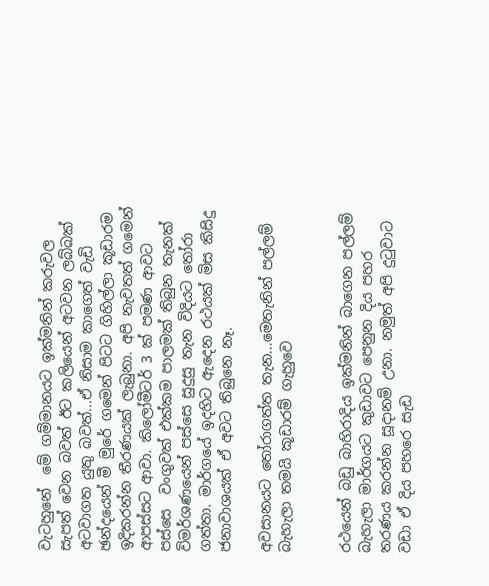වැටහුනේ  මේ ගම්මානයට ඉක්මනින් කරුවල සැපත් වෙන බවත් ඊට කලියෙන් අටවන ලබ්බක් අටවාගත යුතු බවත්...ඒ නිසාම කාගෙත් වැඩි ඡන්දයෙන් මී මුරේ ගමෙන් පිටට ගිහිල්ලා කූඩාරම ඉදිකරන්න තීරණයක් ලැබුනා. අපි නැවතත් ගමෙන් ආපස්සට ආවා. කිලෝමීටර් 3 ක් පමණ ආවට පස්සෙ  වංගුවක් එක්කම පාලමක් තිබුන තැනක් විමර්ශණයෙන් පස්සෙ සුදුසු තැන විදියට තෝරා ගත්තා. මාර්ගයේ ඉදහිට ඇදෙන රථයක් මිස කිසිදු ජනාවාශයක් ඒ අවට තිබුනෙ නෑ.

අවසානයට තෝරාගත්ත තැන...මෙතැනින් පල්ලම් බැහැලා තමයි කූඩාරම් ගැහුවෙ


රථයෙන් බඩු බාහිරාදිය ඉක්මනින් බාගෙන පල්ලම් බැහැලා මාර්ගයට කුඩාවට පෙනුන දිය පහර තරණය කරන්න සූදානම් උනා. නමුත් අපි දුටුවාට වඩා ඒ දිය පහරෙ සැඩ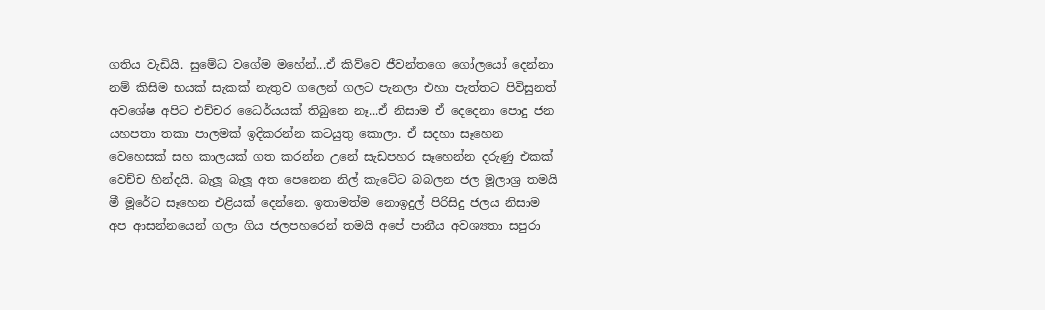ගතිය වැඩියි. සුමේධ වගේම මහේන්...ඒ කිව්වෙ ජීවන්තගෙ ගෝලයෝ දෙන්නා නම් කිසිම භයක් සැකක් නැතුව ගලෙන් ගලට පැනලා එහා පැත්තට පිවිසුනත් අවශේෂ අපිට එච්චර ධෛර්යයක් තිබුනෙ නෑ...ඒ නිසාම ඒ දෙදෙනා පොදු ජන යහපතා තකා පාලමක් ඉදිකරන්න කටයුතු කොලා. ඒ සදහා සෑහෙන වෙහෙසක් සහ කාලයක් ගත කරන්න උනේ සැඩපහර සෑහෙන්න දරුණු එකක් වෙච්ච හින්දයි. බැලූ බැලූ අත පෙනෙන නිල් කැටේට බබලන ජල මූලාශ්‍ර තමයි මී මූරේට සෑහෙන එළියක් දෙන්නෙ. ඉතාමත්ම නොඉදුල් පිරිසිදු ජලය නිසාම අප ආසන්නයෙන් ගලා ගිය ජලපහරෙන් තමයි අපේ පානීය අවශ්‍යතා සපුරා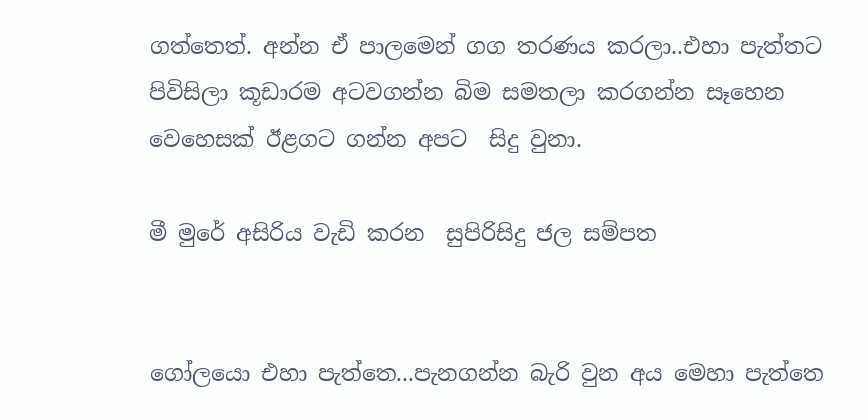ගත්තෙත්. අන්න ඒ පාලමෙන් ගග තරණය කරලා..එහා පැත්තට පිවිසිලා කූඩාරම අටවගන්න බිම සමතලා කරගන්න සෑහෙන වෙහෙසක් ඊළගට ගන්න අපට  සිදු වුනා.

මී මුරේ අසිරිය වැඩි කරන  සුපිරිසිදු ජල සම්පත


ගෝලයො එහා පැත්තෙ...පැනගන්න බැරි වුන අය මෙහා පැත්තෙ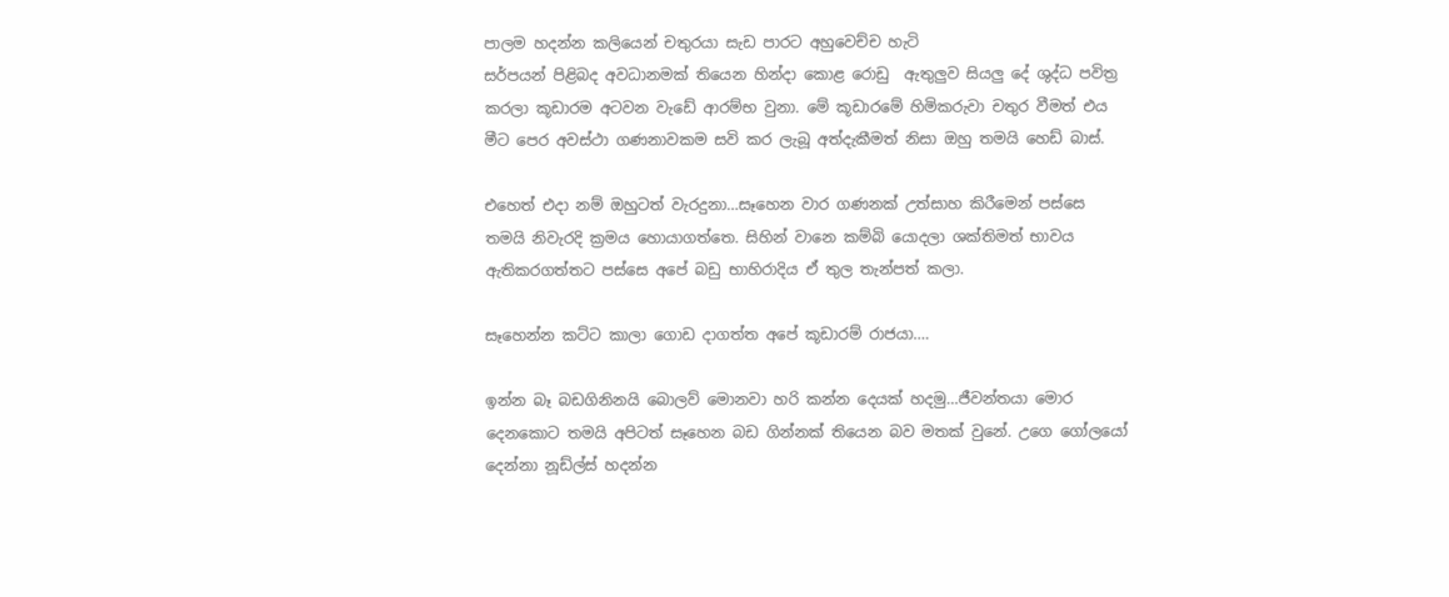පාලම හදන්න කලියෙන් චතුරයා සැඩ පාරට අහුවෙච්ච හැටි
සර්පයන් පිළිබද අවධානමක් තියෙන හින්දා කොළ රොඩු  ඇතුලුව සියලු දේ ශුද්ධ පවිත්‍ර කරලා කූඩාරම අටවන වැඩේ ආරම්භ වුනා. මේ කූඩාරමේ හිමිකරුවා චතුර වීමත් එය මීට පෙර අවස්ථා ගණනාවකම සවි කර ලැබූ අත්දැකීමත් නිසා ඔහු තමයි හෙඩ් බාස්.

එහෙත් එදා නම් ඔහුටත් වැරදුනා...සෑහෙන වාර ගණනක් උත්සාහ කිරීමෙන් පස්සෙ තමයි නිවැරදි ක්‍රමය හොයාගත්තෙ. සිහින් වානෙ කම්බි යොදලා ශක්තිමත් භාවය ඇතිකරගත්තට පස්සෙ අපේ බඩු භාහිරාදිය ඒ තුල තැන්පත් කලා.

සෑහෙන්න කට්ට කාලා ගොඩ දාගත්ත අපේ කූඩාරම් රාජයා....

ඉන්න බෑ බඩගිනිනයි බොලව් මොනවා හරි කන්න දෙයක් හදමු...ජීවන්තයා මොර දෙනකොට තමයි අපිටත් සෑහෙන බඩ ගින්නක් තියෙන බව මතක් වුනේ. උගෙ ගෝලයෝ දෙන්නා නූඩ්ල්ස් හදන්න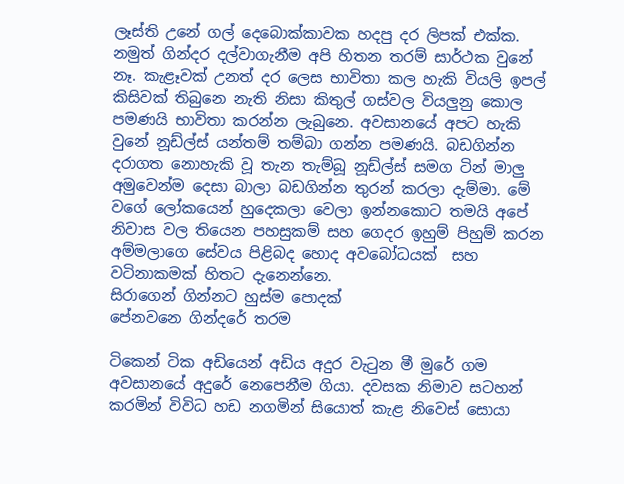ලෑස්ති උනේ ගල් දෙබොක්කාවක හදපු දර ලිපක් එක්ක. නමුත් ගින්දර දල්වාගැනීම අපි හිතන තරම් සාර්ථක වුනේ නෑ. කැළෑවක් උනත් දර ලෙස භාවිතා කල හැකි වියලි ඉපල් කිසිවක් තිබුනෙ නැති නිසා කිතුල් ගස්වල වියලුනු කොල පමණයි භාවිතා කරන්න ලැබුනෙ. අවසානයේ අපට හැකි වුනේ නූඩ්ල්ස් යන්තම් තම්බා ගන්න පමණයි. බඩගින්න දරාගත නොහැකි වූ තැන තැම්බූ නූඩ්ල්ස් සමග ටින් මාලු  අමුවෙන්ම දෙසා බාලා බඩගින්න තුරන් කරලා දැම්මා. මේ වගේ ලෝකයෙන් හුදෙකලා වෙලා ඉන්නකොට තමයි අපේ නිවාස වල තියෙන පහසුකම් සහ ගෙදර ඉහුම් පිහුම් කරන අම්මලාගෙ සේවය පිළිබද හොද අවබෝධයක්  සහ වටිනාකමක් හිතට දැනෙන්නෙ.
සිරාගෙන් ගින්නට හුස්ම පොදක්
පේනවනෙ ගින්දරේ තරම

ටිකෙන් ටික අඩියෙන් අඩිය අදුර වැටුන මී මුරේ ගම අවසානයේ අදුරේ නෙපෙනීම ගියා. දවසක නිමාව සටහන් කරමින් විවිධ හඩ නගමින් සියොත් කැළ නිවෙස් සොයා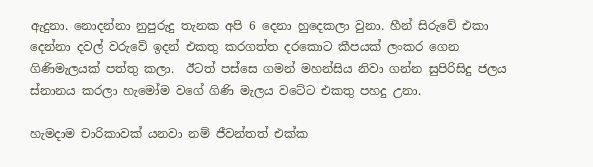ඇදුනා. නොදන්නා නුපුරුදු තැනක අපි 6 දෙනා හුදෙකලා වුනා. හීන් සිරුවේ එකා දෙන්නා දවල් වරුවේ ඉදන් එකතු කරගත්ත දරකොට කීපයක් ලංකර ගෙන ගිණිමැලයක් පත්තු කලා.  ඊටත් පස්සෙ ගමන් මහන්සිය නිවා ගන්න සුපිරිසිදු ජලය  ස්නානය කරලා හැමෝම වගේ ගිණි මැලය වටේට එකතු පහදු උනා.

හැමදාම චාරිකාවක් යනවා නම් ජීවන්තත් එක්ක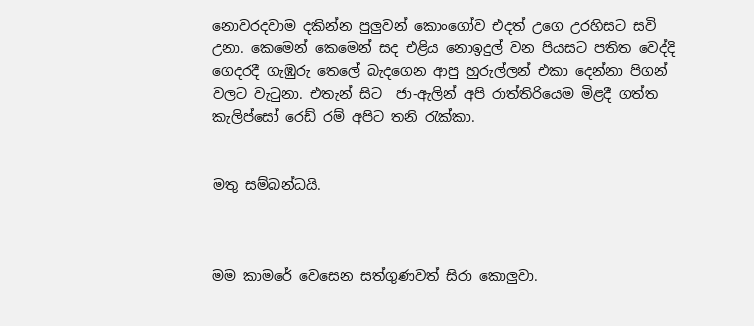නොවරදවාම දකින්න පුලුවන් කොංගෝව එදත් උගෙ උරහිසට සවි උනා. කෙමෙන් කෙමෙන් සද එළිය නොඉදුල් වන පියසට පතිත වෙද්දි ගෙදරදී ගැඹුරු තෙලේ බැදගෙන ආපු හුරුල්ලන් එකා දෙන්නා පිගන් වලට වැටුනා. එතැන් සිට  ජා-ඇලින් අපි රාත්තිරියෙම මිළදී ගත්ත කැලිප්සෝ රෙඩ් රම් අපිට තනි රැක්කා.


මතු සම්බන්ධයි.



මම කාමරේ වෙසෙන සත්ගුණවත් සිරා කොලුවා.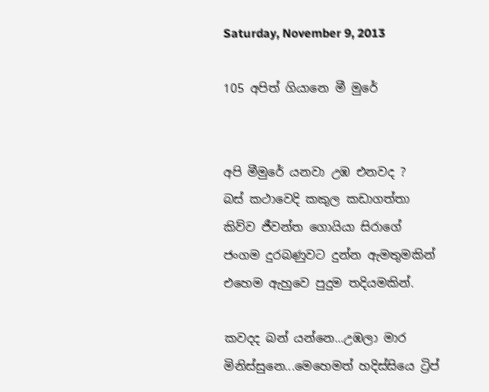Saturday, November 9, 2013

105 අපිත් ගියානෙ මී මුරේ


අපි මීමුරේ යනවා උඹ එනවද ?
බස් කථාවෙදි කකුල කඩාගත්තා කිව්ව ජීවන්ත ගොයියා සිරාගේ ජංගම දුරබණුවට දුන්න ඇමතුමකින් එහෙම ඇහුවෙ පුදුම තදියමකින්.

කවදද බන් යන්නෙ...උඹලා මාර  මිනිස්සුනෙ...මෙහෙමත් හදිස්සියෙ ට්‍රිප්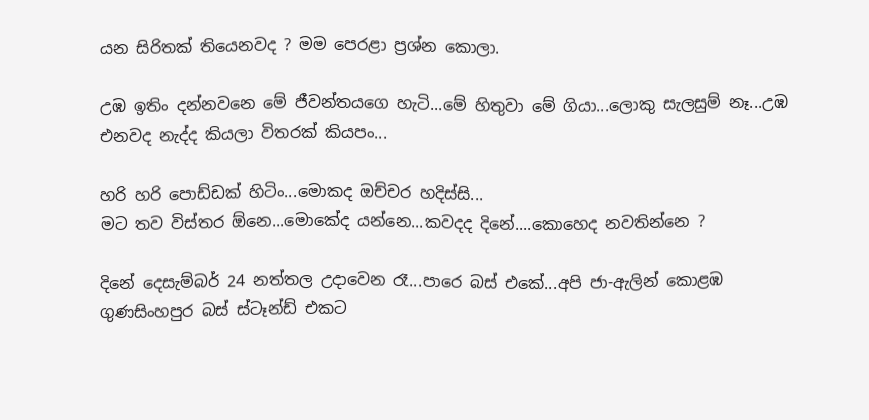යන සිරිතක් තියෙනවද ? මම පෙරළා ප්‍රශ්න කොලා.

උඹ ඉතිං දන්නවනෙ මේ ජීවන්තයගෙ හැටි...මේ හිතුවා මේ ගියා...ලොකු සැලසුම් නෑ...උඹ එනවද නැද්ද කියලා විතරක් කියපං...

හරි හරි පොඩ්ඩක් හිටිං...මොකද ඔච්චර හදිස්සි...
මට තව විස්තර ඕනෙ...මොකේද යන්නෙ...කවදද දිනේ....කොහෙද නවතින්නෙ ?

දිනේ දෙසැම්බර් 24 නත්තල උදාවෙන රෑ...පාරෙ බස් එකේ...අපි ජා-ඇලින් කොළඹ ගුණසිංහපුර බස් ස්ටෑන්ඩ් එකට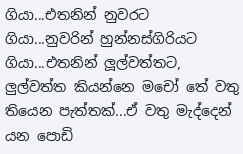ගියා...එතනින් නුවරට ගියා...නුවරින් හුන්නස්ගිරියට ගියා...එතනින් ලූල්වත්තට, ලුල්වත්ත කියන්නෙ මචෝ තේ වතු තියෙන පැත්තක්...ඒ වතු මැද්දෙන් යන පොඩි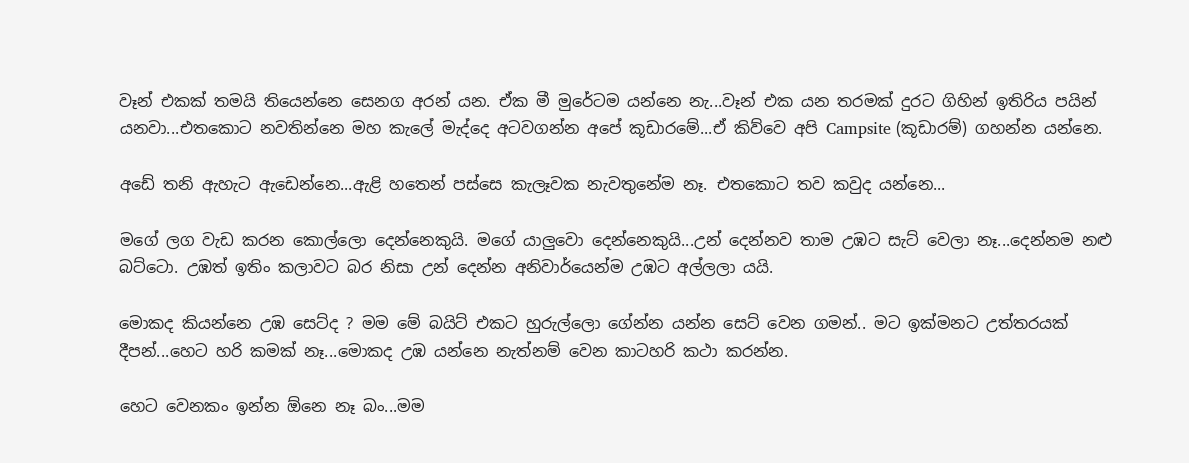වෑන් එකක් තමයි තියෙන්නෙ සෙනග අරන් යන. ඒක මී මුරේටම යන්නෙ නැ...වෑන් එක යන තරමක් දුරට ගිහින් ඉතිරිය පයින් යනවා...එතකොට නවතින්නෙ මහ කැලේ මැද්දෙ අටවගන්න අපේ කූඩාරමේ...ඒ කිව්වෙ අපි Campsite (කූඩාරම්) ගහන්න යන්නෙ.

අඩේ තනි ඇහැට ඇඩෙන්නෙ...ඇළි හතෙන් පස්සෙ කැලෑවක නැවතුනේම නෑ. එතකොට තව කවුද යන්නෙ...

මගේ ලග වැඩ කරන කොල්ලො දෙන්නෙකුයි. මගේ යාලුවො දෙන්නෙකුයි...උන් දෙන්නව තාම උඹට සැට් වෙලා නෑ...දෙන්නම නළු බට්ටො. උඹත් ඉතිං කලාවට බර නිසා උන් දෙන්න අනිවාර්යෙන්ම උඹට අල්ලලා යයි.

මොකද කියන්නෙ උඹ සෙට්ද ? මම මේ බයිට් එකට හුරුල්ලො ගේන්න යන්න සෙට් වෙන ගමන්.. මට ඉක්මනට උත්තරයක් දීපන්...හෙට හරි කමක් නෑ...මොකද උඹ යන්නෙ නැත්නම් වෙන කාටහරි කථා කරන්න.

හෙට වෙනකං ඉන්න ඕනෙ නෑ බං...මම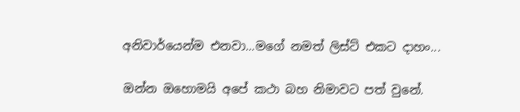අනිවාර්යෙන්ම එනවා...මගේ නමත් ලිස්ට් එකට දාහං...

ඔන්න ඔහොමයි අපේ කථා බහ නිමාවට පත් වුනේ.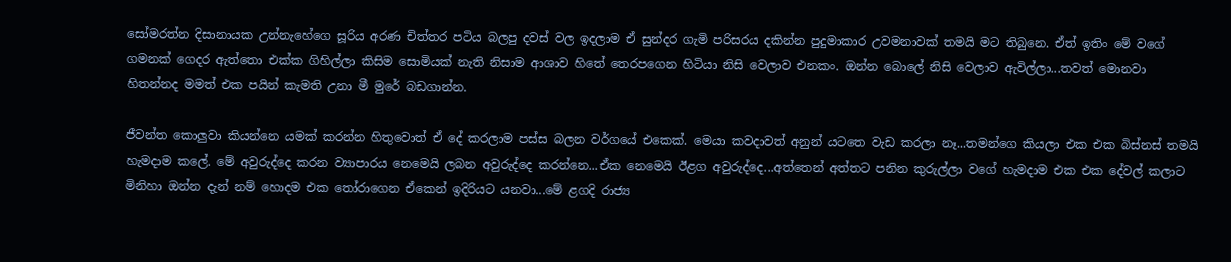සෝමරත්න දිසානායක උන්නැහේගෙ සූරිය අරණ චිත්තර පටිය බලපු දවස් වල ඉදලාම ඒ සුන්දර ගැමි පරිසරය දකින්න පුදුමාකාර උවමනාවක් තමයි මට තිබුනෙ. ඒත් ඉතිං මේ වගේ ගමනක් ගෙදර ඇත්තො එක්ක ගිහිල්ලා කිසිම සොමියක් නැති නිසාම ආශාව හිතේ තෙරපගෙන හිටියා නිසි වෙලාව එනකං. ඔන්න බොලේ නිසි වෙලාව ඇවිල්ලා...තවත් මොනවා හිතන්නද මමත් එක පයින් කැමති උනා මී මුරේ බඩගාන්න.

ජීවන්ත කොලුවා කියන්නෙ යමක් කරන්න හිතුවොත් ඒ දේ කරලාම පස්ස බලන වර්ගයේ එකෙක්. මෙයා කවදාවත් අනුන් යටතෙ වැඩ කරලා නෑ...තමන්ගෙ කියලා එක එක බිස්නස් තමයි හැමදාම කලේ. මේ අවුරුද්දෙ කරන ව්‍යාපාරය නෙමෙයි ලබන අවුරුද්දෙ කරන්නෙ...ඒක නෙමෙයි ඊළග අවුරුද්දෙ...අත්තෙන් අත්තට පනින කුරුල්ලා වගේ හැමදාම එක එක දේවල් කලාට මිනිහා ඔන්න දැන් නම් හොදම එක තෝරාගෙන ඒකෙන් ඉදිරියට යනවා...මේ ළගදි රාජ්‍ය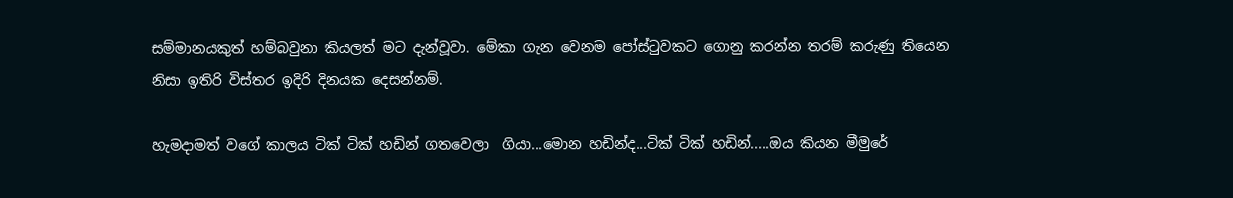සම්මානයකුත් හම්බවුනා කියලත් මට දැන්වූවා. මේකා ගැන වෙනම පෝස්ටුවකට ගොනු කරන්න තරම් කරුණු තියෙන නිසා ඉතිරි විස්තර ඉදිරි දිනයක දෙසන්නම්.

හැමදාමත් වගේ කාලය ටික් ටික් හඩින් ගතවෙලා  ගියා...මොන හඩින්ද...ටික් ටික් හඩින්.....ඔය කියන මීමුරේ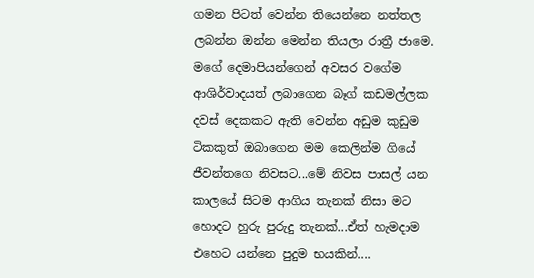ගමන පිටත් වෙන්න තියෙන්නෙ නත්තල ලබන්න ඔන්න මෙන්න තියලා රාත්‍රී ජාමෙ. මගේ දෙමාපියන්ගෙන් අවසර වගේම ආශිර්වාදයත් ලබාගෙන බෑග් කඩමල්ලක දවස් දෙකකට ඇති වෙන්න අඩුම කුඩුම ටිකකුත් ඔබාගෙන මම කෙලින්ම ගියේ ජීවන්තගෙ නිවසට...මේ නිවස පාසල් යන කාලයේ සිටම ආගිය තැනක් නිසා මට හොදට හුරු පුරුදු තැනක්...ඒත් හැමදාම එහෙට යන්නෙ පුදුම භයකින්....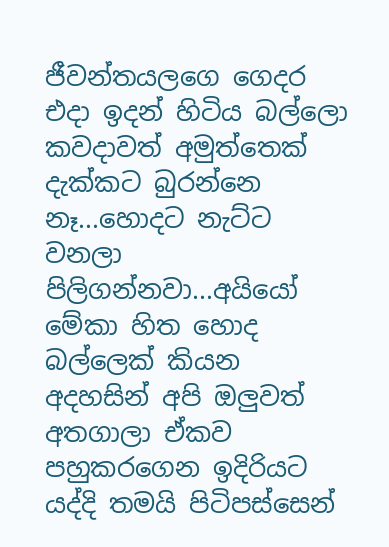ජීවන්තයලගෙ ගෙදර එදා ඉදන් හිටිය බල්ලො කවදාවත් අමුත්තෙක් දැක්කට බුරන්නෙ නෑ...හොදට නැට්ට වනලා පිලිගන්නවා...අයියෝ මේකා හිත හොද බල්ලෙක් කියන අදහසින් අපි ඔලුවත් අතගාලා ඒකව පහුකරගෙන ඉදිරියට යද්දි තමයි පිටිපස්සෙන්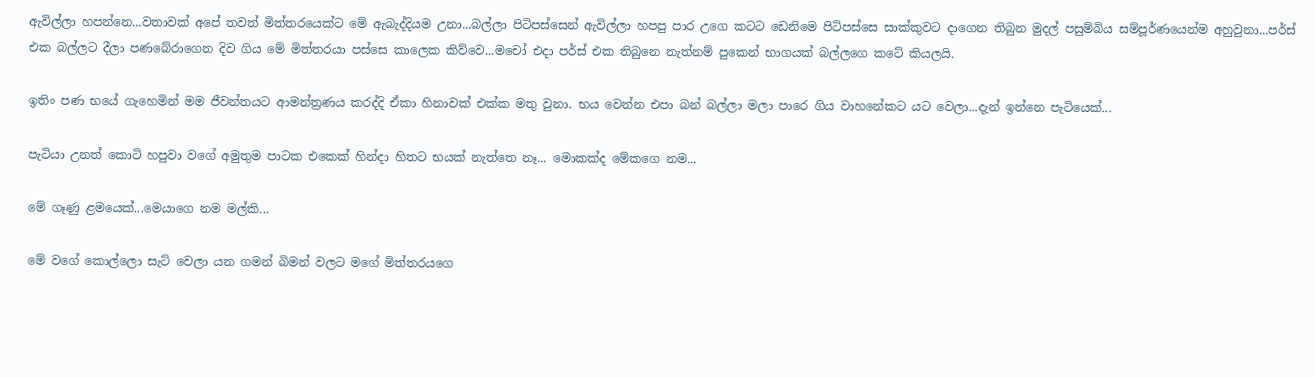ඇවිල්ලා හපන්නෙ...වතාවක් අපේ තවත් මිත්තරයෙක්ට මේ ඇබැද්දියම උනා...බල්ලා පිටිපස්සෙන් ඇවිල්ලා හපපු පාර උගෙ කටට ඩෙනිමෙ පිටිපස්සෙ සාක්කුවට දාගෙන තිබුන මුදල් පසුම්බිය සම්පූර්ණයෙන්ම අහුවුනා...පර්ස් එක බල්ලට දීලා පණබේරාගෙන දිව ගිය මේ මිත්තරයා පස්සෙ කාලෙක කිව්වෙ...මචෝ එදා පර්ස් එක තිබුනෙ නැත්නම් පුකෙන් භාගයක් බල්ලගෙ කටේ කියලයි.

ඉතිං පණ භයේ ගැහෙමින් මම ජීවන්තයට ආමන්ත්‍රණය කරද්දි ඒකා හිනාවක් එක්ක මතු වුනා. භය වෙන්න එපා බන් බල්ලා මලා පාරෙ ගිය වාහනේකට යට වෙලා...දැන් ඉන්නෙ පැටියෙක්...

පැටියා උනත් කොටි හපුවා වගේ අමුතුම පාටක එකෙක් හින්දා හිතට භයක් නැත්තෙ නෑ... මොකක්ද මේකගෙ නම...

මේ ගෑණු ළමයෙක්...මෙයාගෙ නම මල්කි...

මේ වගේ කොල්ලො සැට් වෙලා යන ගමන් බිමන් වලට මගේ මිත්තරයගෙ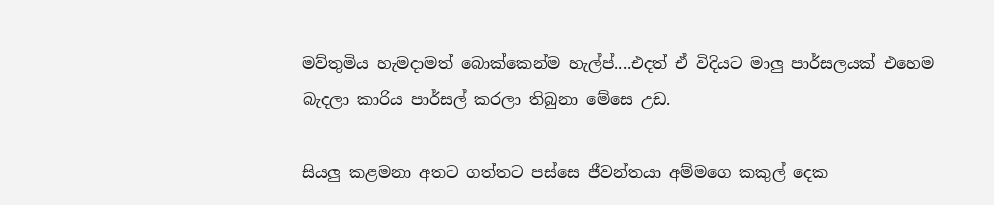මව්තුමිය හැමදාමත් බොක්කෙන්ම හැල්ප්....එදත් ඒ විදියට මාලු පාර්සලයක් එහෙම බැදලා කාරිය පාර්සල් කරලා තිබුනා මේසෙ උඩ.

සියලු කළමනා අතට ගත්තට පස්සෙ ජීවන්තයා අම්මගෙ කකුල් දෙක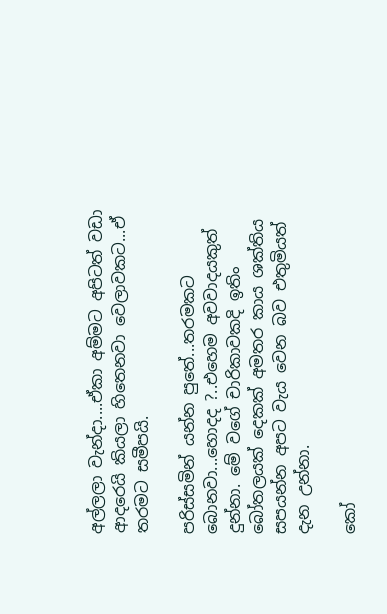අල්ලලා වැන්දා....ඒකා අම්මට අපිටත් වඩා ආදරෙයි කියලා හිතෙනවා වෙලාවකට...ඒ තරමට සමීපයි.

පරිස්සමින් යන්න පුතේ...තරමකට බොනවා...හොදද ?..එහෙම අවවාදයකුත් දුන්නා. මේ වගේ චාරිකාවකදි ඉතිං බෝතලයක් දෙකක් අමතර කාය ශක්තිය සපයන්න අපට වැය වෙන බව එතුමියත් දැන උන්නා.

කෝ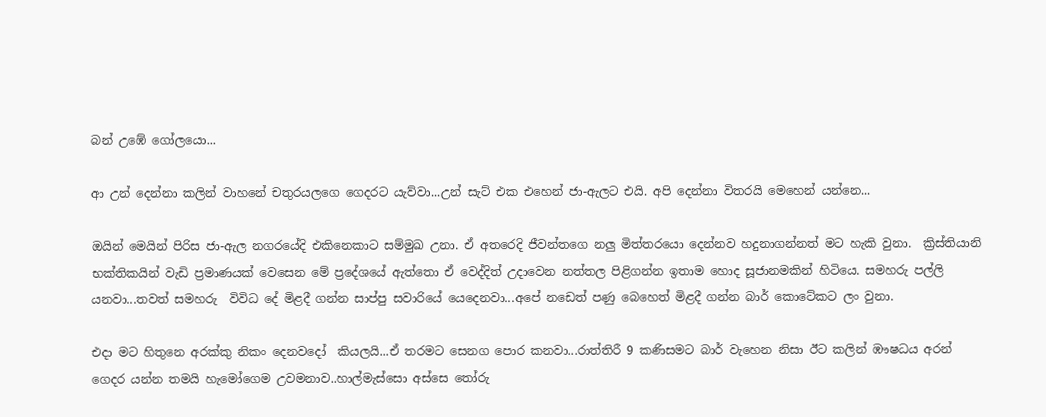බන් උඹේ ගෝලයො...

ආ උන් දෙන්නා කලින් වාහනේ චතුරයලගෙ ගෙදරට යැව්වා...උන් සැට් එක එහෙන් ජා-ඇලට එයි. අපි දෙන්නා විතරයි මෙහෙන් යන්නෙ...

ඔයින් මෙයින් පිරිස ජා-ඇල නගරයේදි එකිනෙකාට සම්මුඛ උනා. ඒ අතරෙදි ජීවන්තගෙ නලු මිත්තරයො දෙන්නව හදුනාගන්නත් මට හැකි වුනා.  ක්‍රිස්තියානි භක්තිකයින් වැඩි ප්‍රමාණයක් වෙසෙන මේ ප්‍රදේශයේ ඇත්තො ඒ වෙද්දිත් උදාවෙන නත්තල පිළිගන්න ඉතාම හොද සූජානමකින් හිටියෙ. සමහරු පල්ලි යනවා...තවත් සමහරු  විවිධ දේ මිළදී ගන්න සාප්පු සවාරියේ යෙදෙනවා...අපේ නඩෙත් පණු බෙහෙත් මිළදී ගන්න බාර් කොටේකට ලං වුනා.

එදා මට හිතුනෙ අරක්කු නිකං දෙනවදෝ  කියලයි...ඒ තරමට සෙනග පොර කනවා...රාත්තිරී 9 කණිසමට බාර් වැහෙන නිසා ඊට කලින් ඹෟෂධය අරන් ගෙදර යන්න තමයි හැමෝගෙම උවමනාව..හාල්මැස්සො අස්සෙ තෝරු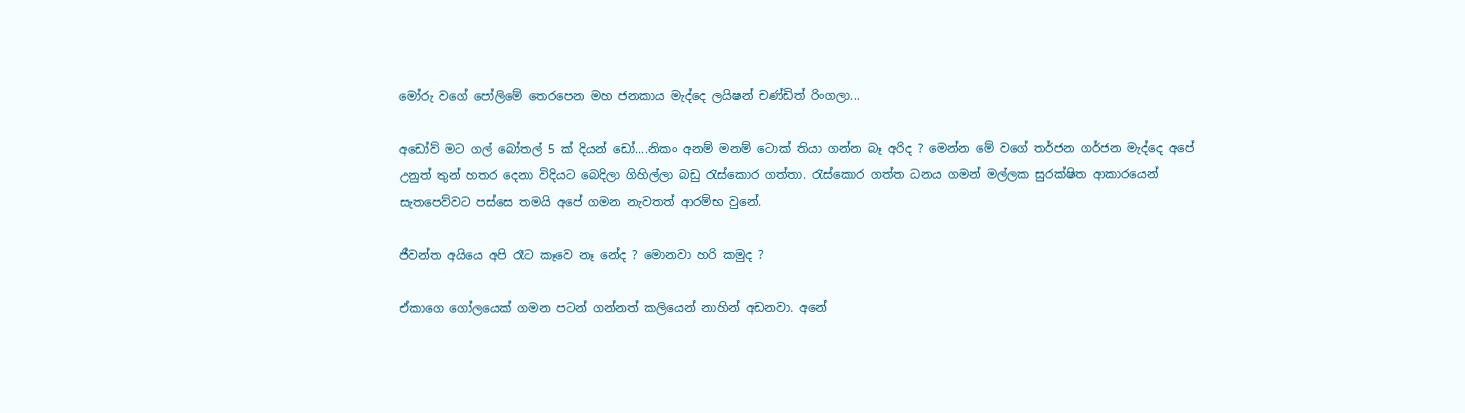මෝරු වගේ පෝලිමේ තෙරපෙන මහ ජනකාය මැද්දෙ ලයිෂන් චණ්ඩිත් රිංගලා...

අඩෝව් මට ගල් බෝතල් 5 ක් දියන් ඩෝ....නිකං අනම් මනම් ටොක් තියා ගන්න බෑ අරිද ? මෙන්න මේ වගේ තර්ජන ගර්ජන මැද්දෙ අපේ උනුත් තුන් හතර දෙනා විදියට බෙදිලා ගිහිල්ලා බඩු රැස්කොර ගත්තා. රැස්කොර ගත්ත ධනය ගමන් මල්ලක සුරක්ෂිත ආකාරයෙන් සැතපෙව්වට පස්සෙ තමයි අපේ ගමන නැවතත් ආරම්භ වුනේ.

ජීවන්ත අයියෙ අපි රෑට කෑවෙ නෑ නේද ? මොනවා හරි කමුද ?

ඒකාගෙ ගෝලයෙක් ගමන පටන් ගන්නත් කලියෙන් නාහින් අඩනවා. අනේ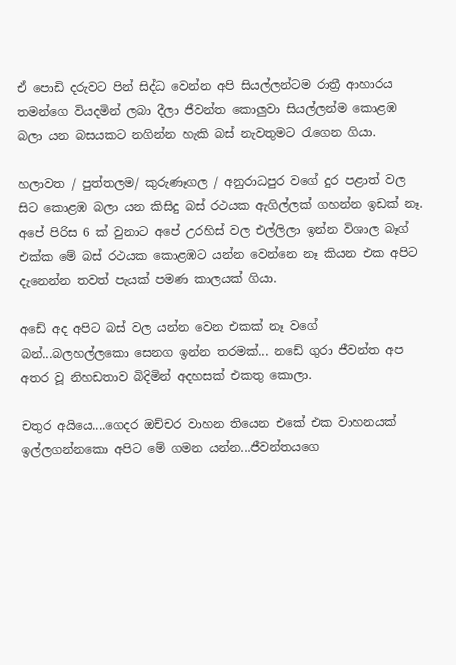ඒ පොඩි දරුවට පින් සිද්ධ වෙන්න අපි සියල්ලන්ටම රාත්‍රී ආහාරය තමන්ගෙ වියදමින් ලබා දීලා ජීවන්ත කොලුවා සියල්ලන්ම කොළඹ බලා යන බසයකට නගින්න හැකි බස් නැවතුමට රැගෙන ගියා.

හලාවත / පුත්තලම/ කුරුණෑගල / අනුරාධපුර වගේ දුර පළාත් වල සිට කොළඹ බලා යන කිසිදු බස් රථයක ඇගිල්ලක් ගහන්න ඉඩක් නෑ. අපේ පිරිස 6 ක් වුනාට අපේ උරහිස් වල එල්ලිලා ඉන්න විශාල බෑග්  එක්ක මේ බස් රථයක කොළඹට යන්න වෙන්නෙ නෑ කියන එක අපිට දැනෙන්න තවත් පැයක් පමණ කාලයක් ගියා.

අඩේ අද අපිට බස් වල යන්න වෙන එකක් නෑ වගේ බන්...බලහල්ලකො සෙනග ඉන්න තරමක්... නඩේ ගුරා ජීවන්ත අප අතර වූ නිහඩතාව බිදිමින් අදහසක් එකතු කොලා.

චතුර අයියෙ....ගෙදර ඔච්චර වාහන තියෙන එකේ එක වාහනයක් ඉල්ලගන්නකො අපිට මේ ගමන යන්න...ජීවන්තයගෙ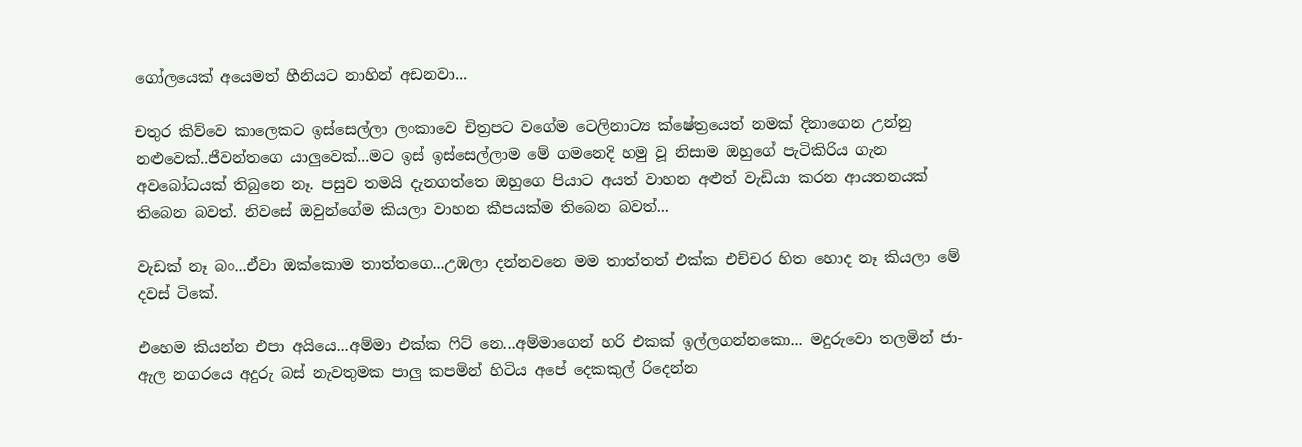ගෝලයෙක් අයෙමත් හීනියට නාහින් අඩනවා...

චතුර කිව්වෙ කාලෙකට ඉස්සෙල්ලා ලංකාවෙ චිත්‍රපට වගේම ටෙලිනාට්‍ය ක්ෂේත්‍රයෙත් නමක් දිනාගෙන උන්නු නළුවෙක්..ජීවන්තගෙ යාලුවෙක්...මට ඉස් ඉස්සෙල්ලාම මේ ගමනෙදි හමු වූ නිසාම ඔහුගේ පැටිකිරිය ගැන අවබෝධයක් තිබුනෙ නෑ. පසුව තමයි දැනගත්තෙ ඔහුගෙ පියාට අයත් වාහන අළුත් වැඩියා කරන ආයතනයක් තිබෙන බවත්. නිවසේ ඔවුන්ගේම කියලා වාහන කීපයක්ම තිබෙන බවත්...

වැඩක් නෑ බං...ඒවා ඔක්කොම තාත්තගෙ...උඹලා දන්නවනෙ මම තාත්තත් එක්ක එච්චර හිත හොද නෑ කියලා මේ දවස් ටිකේ.

එහෙම කියන්න එපා අයියෙ...අම්මා එක්ක ෆිට් නෙ...අම්මාගෙන් හරි එකක් ඉල්ලගන්නකො... මදුරුවො තලමින් ජා-ඇල නගරයෙ අදුරු බස් නැවතුමක පාලු කපමින් හිටිය අපේ දෙකකුල් රිදෙන්න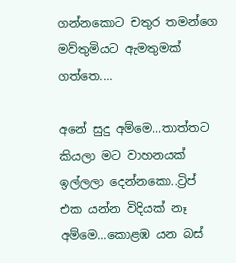ගන්නකොට චතුර තමන්ගෙ මව්තුමියට ඇමතුමක් ගත්තෙ....

අනේ සුදු අම්මෙ...තාත්තට කියලා මට වාහනයක් ඉල්ලලා දෙන්නකො..ට්‍රිප් එක යන්න විදියක් නෑ අම්මෙ...කොළඹ යන බස්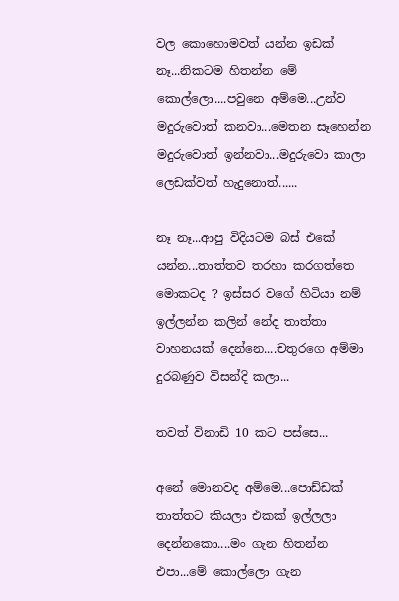වල කොහොමවත් යන්න ඉඩක් නෑ...නිකටම හිතන්න මේ කොල්ලො....පවුනෙ අම්මෙ...උන්ව මදුරුවොත් කනවා...මෙතන සෑහෙන්න මදුරුවොත් ඉන්නවා...මදුරුවො කාලා ලෙඩක්වත් හැදුනොත්......

නෑ නෑ...ආපු විදියටම බස් එකේ යන්න...තාත්තව තරහා කරගත්තෙ මොකටද ? ඉස්සර වගේ හිටියා නම් ඉල්ලන්න කලින් නේද තාත්තා වාහනයක් දෙන්නෙ....චතුරගෙ අම්මා දුරබණුව විසන්දි කලා...

තවත් විනාඩි 10 කට පස්සෙ...

අනේ මොනවද අම්මෙ...පොඩ්ඩක් තාත්තට කියලා එකක් ඉල්ලලා දෙන්නකො....මං ගැන හිතන්න එපා...මේ කොල්ලො ගැන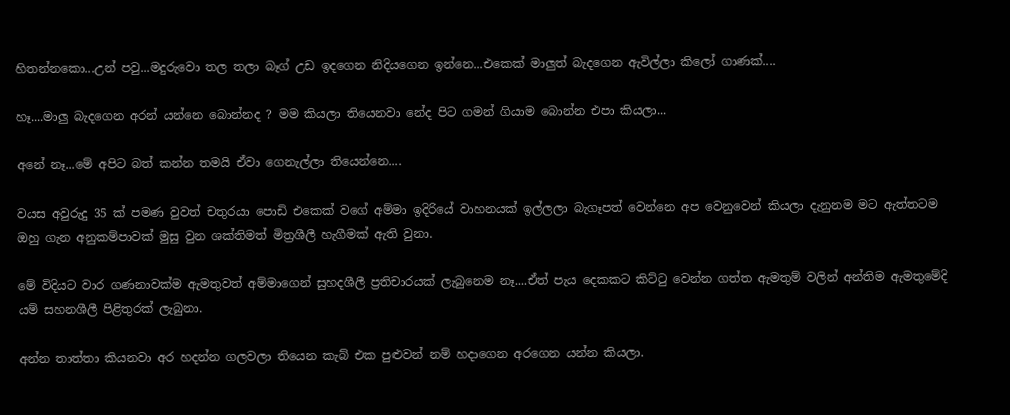හිතන්නකො...උන් පවු...මදුරුවො තල තලා බෑග් උඩ ඉදගෙන නිදියගෙන ඉන්නෙ...එකෙක් මාලුත් බැදගෙන ඇවිල්ලා කිලෝ ගාණක්....

හෑ....මාලු බැදගෙන අරන් යන්නෙ බොන්නද ? මම කියලා තියෙනවා නේද පිට ගමන් ගියාම බොන්න එපා කියලා...

අනේ නෑ...මේ අපිට බත් කන්න තමයි ඒවා ගෙනැල්ලා තියෙන්නෙ....

වයස අවුරුදු 35 ක් පමණ වුවත් චතුරයා පොඩි එකෙක් වගේ අම්මා ඉදිරියේ වාහනයක් ඉල්ලලා බැගෑපත් වෙන්නෙ අප වෙනුවෙන් කියලා දැනුනම මට ඇත්තටම ඔහු ගැන අනුකම්පාවක් මුසු වුන ශක්තිමත් මිත්‍රශීලී හැගීමක් ඇති වුනා.

මේ විදියට වාර ගණනාවක්ම ඇමතුවත් අම්මාගෙන් සුහදශීලී ප්‍රතිචාරයක් ලැබුනෙම නෑ....ඒත් පැය දෙකකට කිට්ටු වෙන්න ගත්ත ඇමතුම් වලින් අන්තිම ඇමතුමේදි යම් සහනශීලී පිළිතුරක් ලැබුනා.

අන්න තාත්තා කියනවා අර හදන්න ගලවලා තියෙන කැබ් එක පුළුවන් නම් හදාගෙන අරගෙන යන්න කියලා.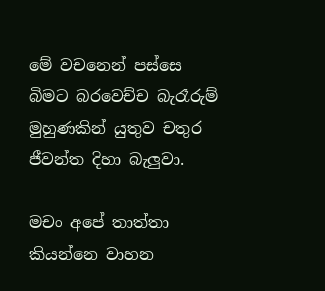මේ වචනෙන් පස්සෙ බිමට බරවෙච්ච බැරෑරුම් මුහුණකින් යුතුව චතුර ජීවන්ත දිහා බැලුවා.

මචං අපේ තාත්තා කියන්නෙ වාහන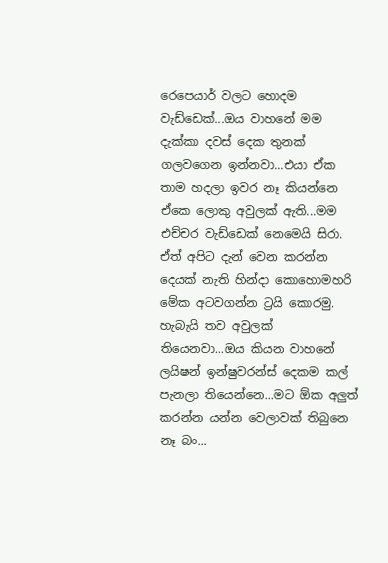රෙපෙයාර් වලට හොදම වැඩ්ඩෙක්...ඔය වාහනේ මම දැක්කා දවස් දෙක තුනක් ගලවගෙන ඉන්නවා...එයා ඒක තාම හදලා ඉවර නෑ කියන්නෙ ඒකෙ ලොකු අවුලක් ඇති...මම එච්චර වැඩ්ඩෙක් නෙමෙයි සිරා. ඒත් අපිට දැන් වෙන කරන්න දෙයක් නැති හින්දා කොහොමහරි මේක අටවගන්න ට්‍රයි කොරමු. හැබැයි තව අවුලක් තියෙනවා...ඔය කියන වාහනේ ලයිෂන් ඉන්ෂුවරන්ස් දෙකම කල් පැනලා තියෙන්නෙ...මට ඕක අලුත් කරන්න යන්න වෙලාවක් තිබුනෙ නෑ බං...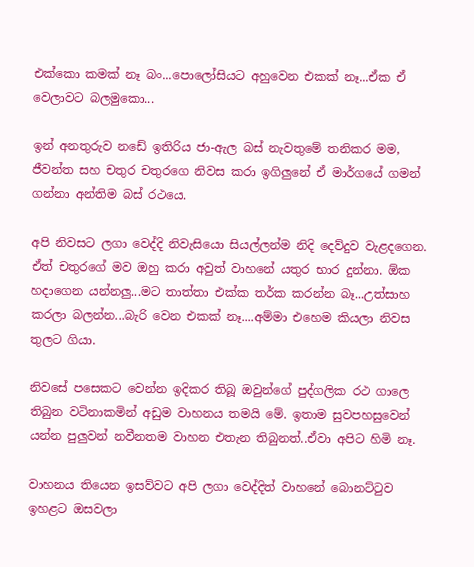එක්කො කමක් නෑ බං...පොලෝසියට අහුවෙන එකක් නෑ...ඒක ඒ වෙලාවට බලමුකො...

ඉන් අනතුරුව නඩේ ඉතිරිය ජා-ඇල බස් නැවතුමේ තනිකර මම, ජීවන්ත සහ චතුර චතුරගෙ නිවස කරා ඉගිලුනේ ඒ මාර්ගයේ ගමන් ගන්නා අන්තිම බස් රථයෙ.

අපි නිවසට ලගා වෙද්දි නිවැසියො සියල්ලන්ම නිදි දෙව්දුව වැළදගෙන. ඒත් චතුරගේ මව ඔහු කරා අවුත් වාහනේ යතුර භාර දුන්නා. ඕක හදාගෙන යන්නලු...මට තාත්තා එක්ක තර්ක කරන්න බෑ...උත්සාහ කරලා බලන්න...බැරි වෙන එකක් නෑ....අම්මා එහෙම කියලා නිවස තුලට ගියා.

නිවසේ පසෙකට වෙන්න ඉදිකර තිබූ ඔවුන්ගේ පුද්ගලික රථ ගාලෙ තිබුන වටිනාකමින් අඩුම වාහනය තමයි මේ. ඉතාම සුවපහසුවෙන් යන්න පුලුවන් නවීනතම වාහන එතැන තිබුනත්..ඒවා අපිට හිමි නෑ.

වාහනය තියෙන ඉසව්වට අපි ලගා වෙද්දිත් වාහනේ බොනට්ටුව ඉහළට ඔසවලා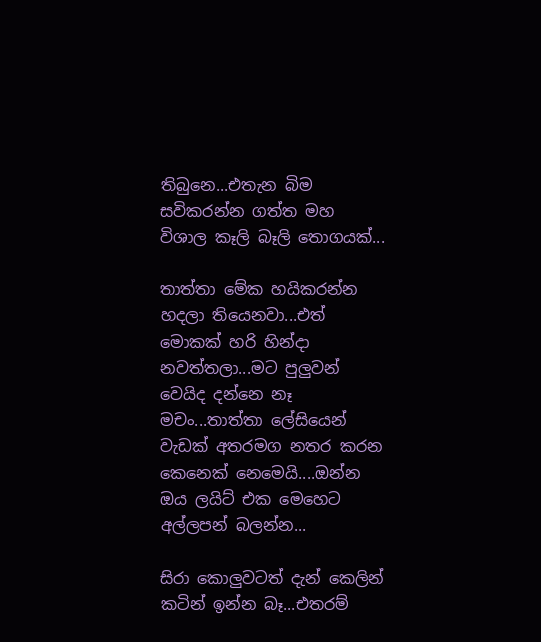තිබුනෙ...එතැන බිම සවිකරන්න ගත්ත මහ විශාල කෑලි බෑලි තොගයක්...

තාත්තා මේක හයිකරන්න හදලා තියෙනවා...එත් මොකක් හරි හින්දා නවත්තලා...මට පුලුවන් වෙයිද දන්නෙ නෑ මචං...තාත්තා ලේසියෙන් වැඩක් අතරමග නතර කරන කෙනෙක් නෙමෙයි....ඔන්න ඔය ලයිට් එක මෙහෙට අල්ලපන් බලන්න...

සිරා කොලුවටත් දැන් කෙලින් කටින් ඉන්න බෑ...එතරම්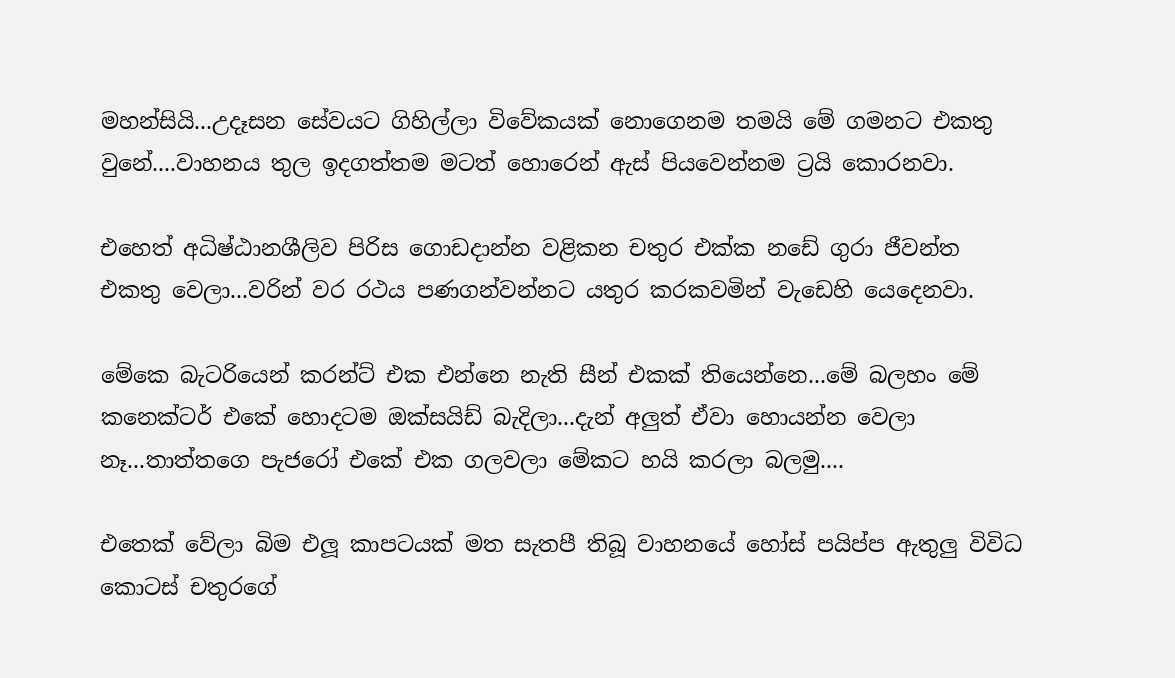මහන්සියි...උදෑසන සේවයට ගිහිල්ලා විවේකයක් නොගෙනම තමයි මේ ගමනට එකතු වුනේ....වාහනය තුල ඉදගත්තම මටත් හොරෙන් ඇස් පියවෙන්නම ට්‍රයි කොරනවා.

එහෙත් අධිෂ්ඨානශීලිව පිරිස ගොඩදාන්න වළිකන චතුර එක්ක නඩේ ගුරා ජීවන්ත එකතු වෙලා...වරින් වර රථය පණගන්වන්නට යතුර කරකවමින් වැඩෙහි යෙදෙනවා.

මේකෙ බැටරියෙන් කරන්ට් එක එන්නෙ නැති සීන් එකක් තියෙන්නෙ...මේ බලහං මේ කනෙක්ටර් එකේ හොදටම ඔක්සයිඩ් බැදිලා...දැන් අලුත් ඒවා හොයන්න වෙලා නෑ...තාත්තගෙ පැජරෝ එකේ එක ගලවලා මේකට හයි කරලා බලමු....

එතෙක් වේලා බිම එලූ කාපටයක් මත සැතපී තිබූ වාහනයේ හෝස් පයිප්ප ඇතුලු විවිධ කොටස් චතුරගේ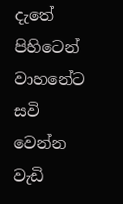දැතේ පිහිටෙන් වාහනේට සවි වෙන්න වැඩි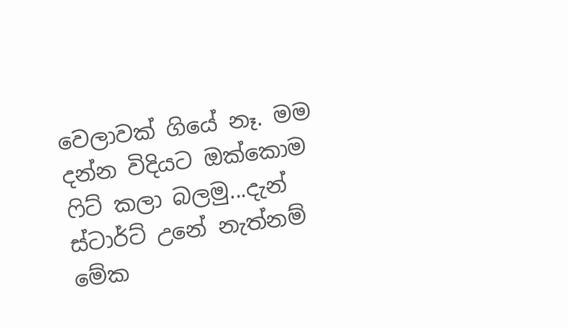වෙලාවක් ගියේ නෑ. මම දන්න විදියට ඔක්කොම ෆිට් කලා බලමු...දැන් ස්ටාර්ට් උනේ නැත්නම් මේක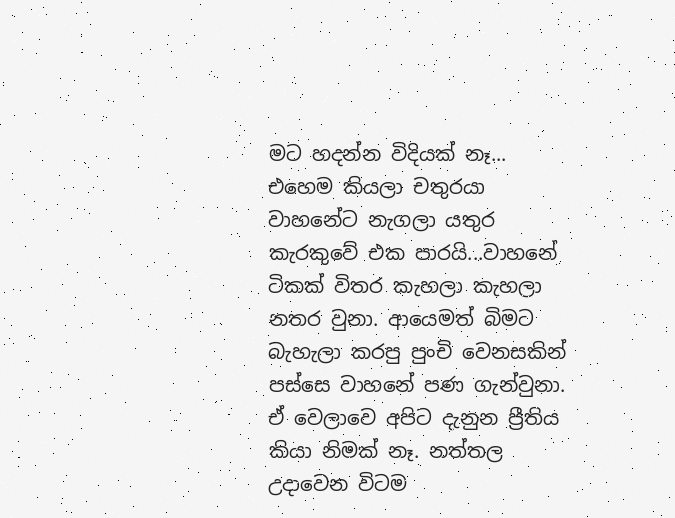මට හදන්න විදියක් නෑ... එහෙම කියලා චතුරයා වාහනේට නැගලා යතුර කැරකුවේ එක පාරයි...වාහනේ ටිකක් විතර කැහලා කැහලා නතර වුනා. ආයෙමත් බිමට බැහැලා කරපු පුංචි වෙනසකින් පස්සෙ වාහනේ පණ ගැන්වුනා. ඒ වෙලාවෙ අපිට දැනුන ප්‍රීතිය කියා නිමක් නෑ. නත්තල උදාවෙන විටම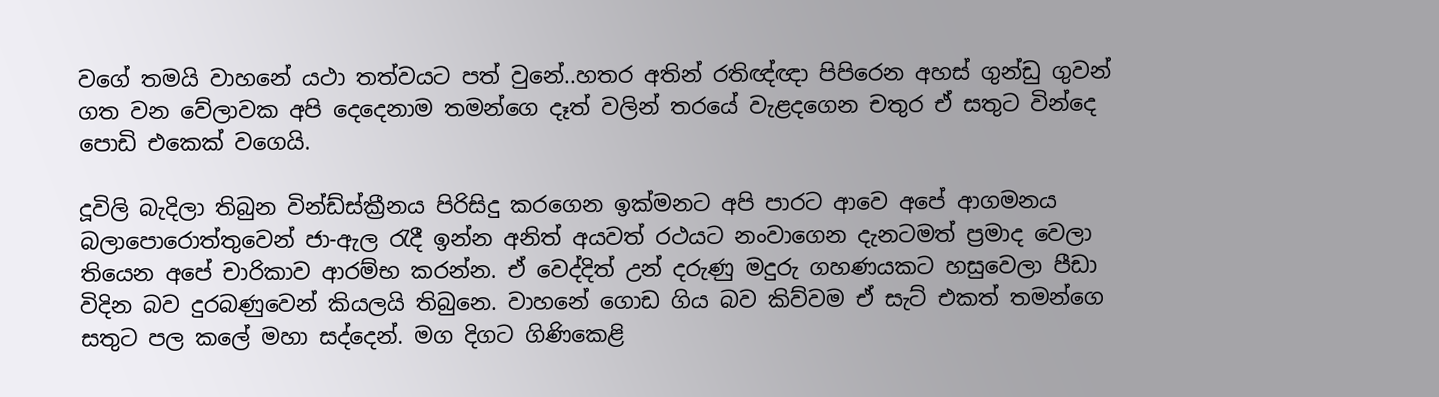වගේ තමයි වාහනේ යථා තත්වයට පත් වුනේ..හතර අතින් රතිඥ්ඥා පිපිරෙන අහස් ගුන්ඩු ගුවන් ගත වන වේලාවක අපි දෙදෙනාම තමන්ගෙ දෑත් වලින් තරයේ වැළදගෙන චතුර ඒ සතුට වින්දෙ පොඩි එකෙක් වගෙයි.

දූවිලි බැදිලා තිබුන වින්ඩ්ස්ක්‍රීනය පිරිසිදු කරගෙන ඉක්මනට අපි පාරට ආවෙ අපේ ආගමනය බලාපොරොත්තුවෙන් ජා-ඇල රැදී ඉන්න අනිත් අයවත් රථයට නංවාගෙන දැනටමත් ප්‍රමාද වෙලා තියෙන අපේ චාරිකාව ආරම්භ කරන්න. ඒ වෙද්දිත් උන් දරුණු මදුරු ගහණයකට හසුවෙලා පීඩා විදින බව දුරබණුවෙන් කියලයි තිබුනෙ. වාහනේ ගොඩ ගිය බව කිව්වම ඒ සැට් එකත් තමන්ගෙ සතුට පල කලේ මහා සද්දෙන්. මග දිගට ගිණිකෙළි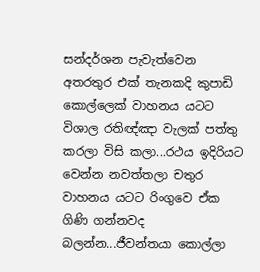සන්දර්ශන පැවැත්වෙන අතරතුර එක් තැනකදි කුපාඩි කොල්ලෙක් වාහනය යටට විශාල රතිඥ්ඤා වැලක් පත්තු කරලා විසි කලා...රථය ඉදිරියට වෙන්න නවත්තලා චතුර වාහනය යටට රිංගුවෙ ඒක ගිණි ගන්නවද බලන්න...ජීවන්තයා කොල්ලා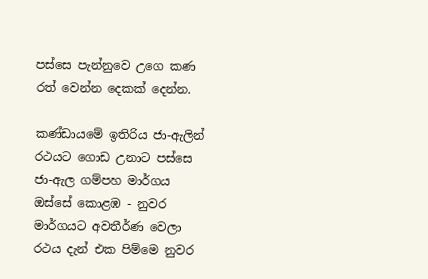පස්සෙ පැන්නුවෙ උගෙ කණ රත් වෙන්න දෙකක් දෙන්න.

කණ්ඩායමේ ඉතිරිය ජා-ඇලින් රථයට ගොඩ උනාට පස්සෙ ජා-ඇල ගම්පහ මාර්ගය ඔස්සේ කොළඹ - නුවර මාර්ගයට අවතීර්ණ වෙලා රථය දැන් එක පිම්මෙ නුවර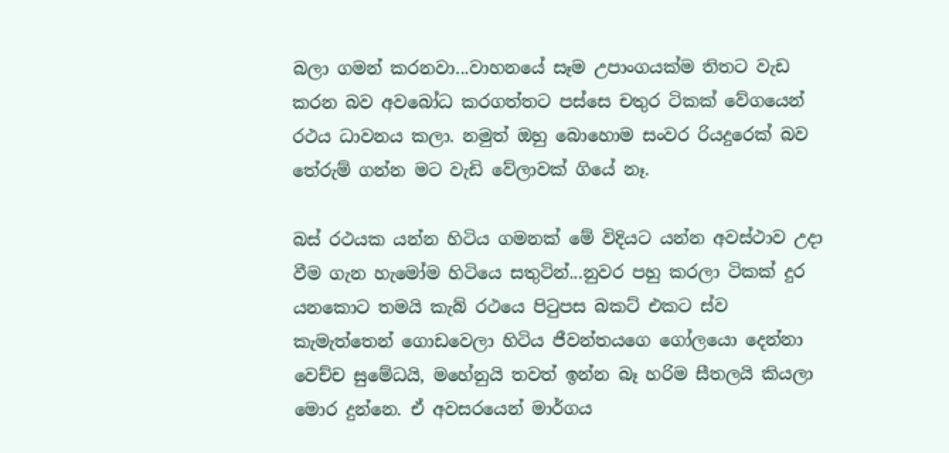බලා ගමන් කරනවා...වාහනයේ සෑම උපාංගයක්ම තිතට වැඩ කරන බව අවබෝධ කරගත්තට පස්සෙ චතුර ටිකක් වේගයෙන් රථය ධාවනය කලා. නමුත් ඔහු බොහොම සංවර රියදුරෙක් බව තේරුම් ගන්න මට වැඩි වේලාවක් ගියේ නෑ.

බස් රථයක යන්න හිටිය ගමනක් මේ විදියට යන්න අවස්ථාව උදා වීම ගැන හැමෝම හිටියෙ සතුටින්...නුවර පහු කරලා ටිකක් දුර යනකොට තමයි කැබ් රථයෙ පිටුපස බකට් එකට ස්ව කැමැත්තෙන් ගොඩවෙලා හිටිය ජීවන්තයගෙ ගෝලයො දෙන්නා වෙච්ච සුමේධයි, මහේනුයි තවත් ඉන්න බෑ හරිම සීතලයි කියලා මොර දුන්නෙ. ඒ අවසරයෙන් මාර්ගය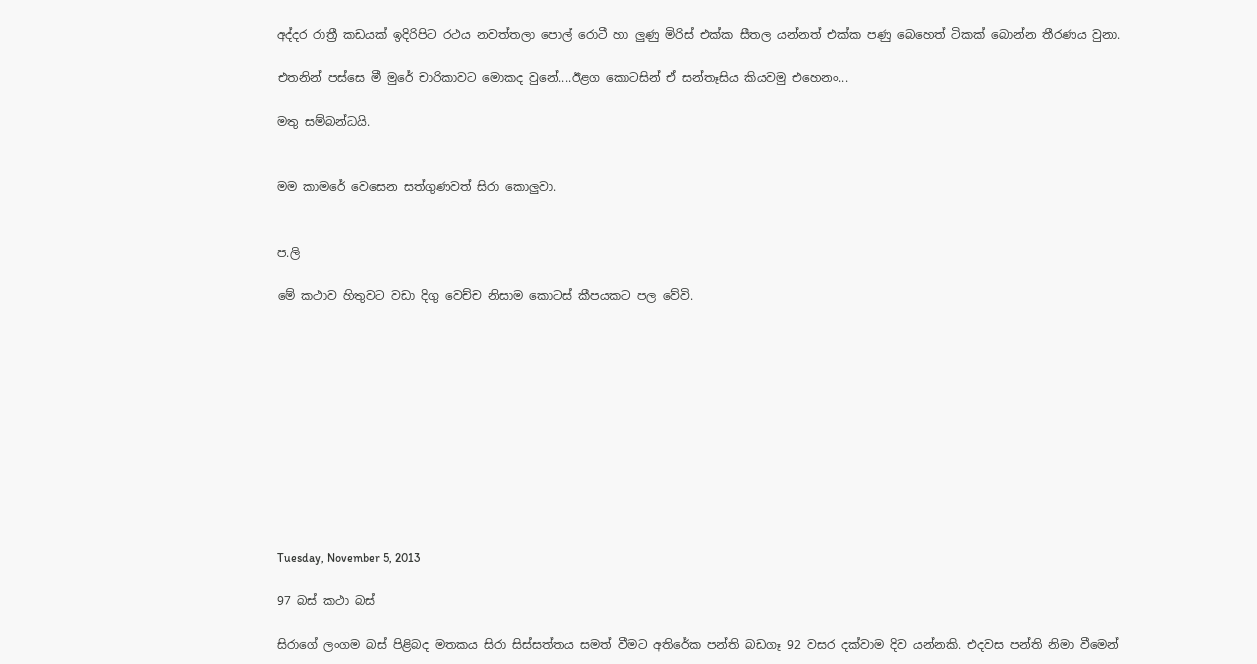අද්දර රාත්‍රී කඩයක් ඉදිරිපිට රථය නවත්තලා පොල් රොටී හා ලුණු මිරිස් එක්ක සීතල යන්නත් එක්ක පණු බෙහෙත් ටිකක් බොන්න තීරණය වුනා.

එතනින් පස්සෙ මී මුරේ චාරිකාවට මොකද වුනේ....ඊළග කොටසින් ඒ සන්තෑසිය කියවමු එහෙනං...

මතු සම්බන්ධයි.


මම කාමරේ වෙසෙන සත්ගුණවත් සිරා කොලුවා.


ප.ලි

මේ කථාව හිතුවට වඩා දිගු වෙච්ච නිසාම කොටස් කීපයකට පල වේවි.











Tuesday, November 5, 2013

97 බස් කථා බස්

සිරාගේ ලංගම බස් පිළිබද මතකය සිරා සිස්සත්තය සමත් වීමට අතිරේක පන්ති බඩගෑ 92 වසර දක්වාම දිව යන්නකි. එදවස පන්ති නිමා වීමෙන්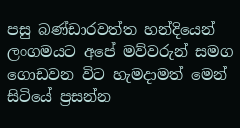පසු බණ්ඩාරවත්ත හන්දියෙන් ලංගමයට අපේ මව්වරුන් සමග ගොඩවන විට හැමදාමත් මෙන් සිටියේ ප්‍රසන්න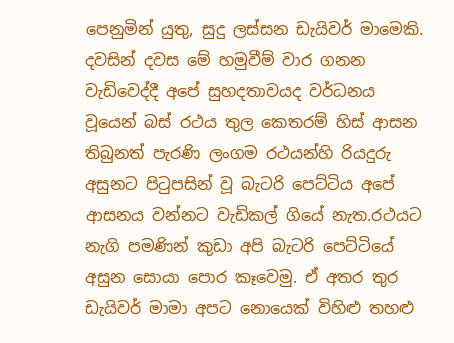පෙනුමින් යුතු, සුදු ලස්සන ඩැයිවර් මාමෙකි. දවසින් දවස මේ හමුවීම් වාර ගනන වැඩිවෙද්දී අපේ සුහදතාවයද වර්ධනය වූයෙන් බස් රථය තුල කෙතරම් හිස් ආසන තිබුනත් පැරණි ලංගම රථයන්හි රියදුරු අසුනට පිටුපසින් වූ බැටරි පෙට්ටිය අපේ ආසනය වන්නට වැඩිකල් ගියේ නැත.රථයට නැගි පමණින් කුඩා අපි බැටරි පෙට්ටියේ අසුන සොයා පොර කෑවෙමු. ඒ අතර තුර ඩැයිවර් මාමා අපට නොයෙක් විහිළු තහළු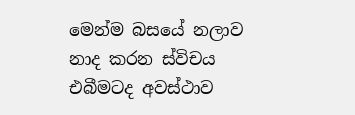මෙන්ම බසයේ නලාව නාද කරන ස්විචය එබීමටද අවස්ථාව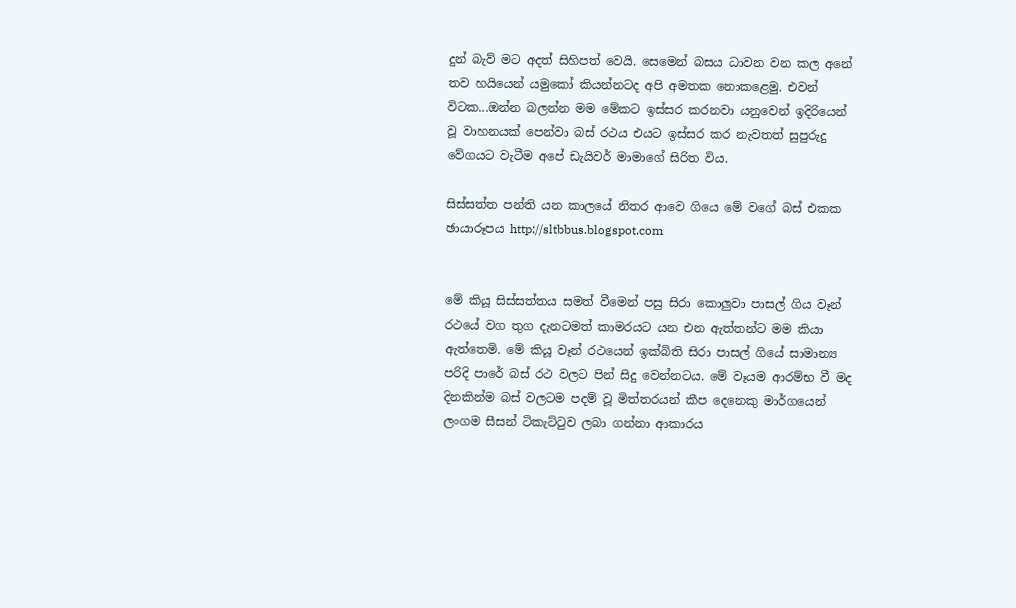දුන් බැව් මට අදත් සිහිපත් වෙයි. සෙමෙන් බසය ධාවන වන කල අනේ තව හයියෙන් යමුකෝ කියන්නටද අපි අමතක නොකළෙමු. එවන් විටක...ඔන්න බලන්න මම මේකට ඉස්සර කරනවා යනුවෙන් ඉදිරියෙන් වූ වාහනයක් පෙන්වා බස් රථය එයට ඉස්සර කර නැවතත් සුපුරුදු වේගයට වැටීම අපේ ඩැයිවර් මාමාගේ සිරිත විය.

සිස්සත්ත පන්ති යන කාලයේ නිතර ආවෙ ගියෙ මේ වගේ බස් එකක
ඡායාරූපය http://sltbbus.blogspot.com


මේ කියූ සිස්සත්තය සමත් වීමෙන් පසු සිරා කොලුවා පාසල් ගිය වෑන් රථයේ වග තුග දැනටමත් කාමරයට යන එන ඇත්තන්ට මම කියා ඇත්තෙමි. මේ කියූ වෑන් රථයෙන් ඉක්බිති සිරා පාසල් ගියේ සාමාන්‍ය පරිදි පාරේ බස් රථ වලට පින් සිදු වෙන්නටය. මේ වෑයම ආරම්භ වී මද දිනකින්ම බස් වලටම පදම් වූ මිත්තරයන් කීප දෙනෙකු මාර්ගයෙන් ලංගම සීසන් ටිකැට්ටුව ලබා ගන්නා ආකාරය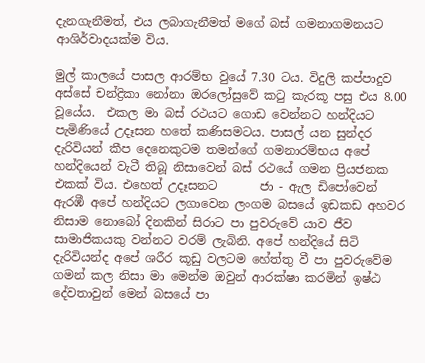දැනගැනීමත්, එය ලබාගැනීමත් මගේ බස් ගමනාගමනයට ආශිර්වාදයක්ම විය.

මුල් කාලයේ පාසල ආරම්භ වුයේ 7.30 ටය. විදුලි කප්පාදුව අස්සේ චන්ද්‍රිකා නෝනා ඔරලෝසුවේ කටු කැරකූ පසු එය 8.00 වූයේය.  එකල මා බස් රථයට ගොඩ වෙන්නට හන්දියට පැමිණියේ උදෑසන හතේ කණිසමටය. පාසල් යන සුන්දර දැරිවියන් කීප දෙනෙකුටම තමන්ගේ ගමනාරම්භය අපේ හන්දියෙන් වැටී තිබූ නිසාවෙන් බස් රථයේ ගමන ප්‍රියජනක එකක් විය. එහෙත් උදෑසනට       ජා - ඇල ඩිපෝවෙන් ඇරඹී අපේ හන්දියට ලගාවෙන ලංගම බසයේ ඉඩකඩ අහවර නිසාම නොබෝ දිනකින් සිරාට පා පුවරුවේ යාව ජීව සාමාජිකයකු වන්නට වරම් ලැබිනි. අපේ හන්දියේ සිටි දැරිවියන්ද අපේ ශරීර කූඩු වලටම හේත්තු වී පා පුවරුවේම ගමන් කල නිසා මා මෙන්ම ඔවුන් ආරක්ෂා කරමින් ඉෂ්ඨ දේවතාවුන් මෙන් බසයේ පා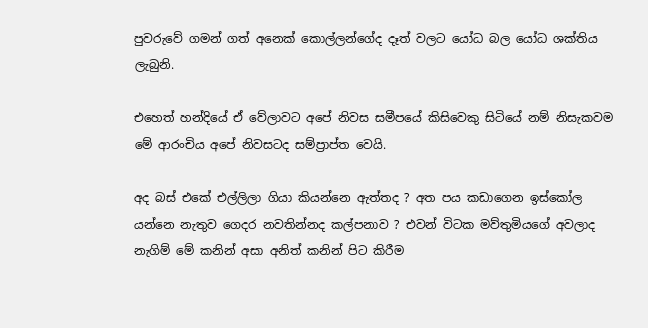පුවරුවේ ගමන් ගත් අනෙක් කොල්ලන්ගේද දෑත් වලට යෝධ බල යෝධ ශක්තිය ලැබුනි.

එහෙත් හන්දියේ ඒ වේලාවට අපේ නිවස සමීපයේ කිසිවෙකු සිටියේ නම් නිසැකවම මේ ආරංචිය අපේ නිවසටද සම්ප්‍රාප්ත වෙයි.

අද බස් එකේ එල්ලිලා ගියා කියන්නෙ ඇත්තද ? අත පය කඩාගෙන ඉස්කෝල යන්නෙ නැතුව ගෙදර නවතින්නද කල්පනාව ? එවන් විටක මව්තුමියගේ අවලාද නැගිම් මේ කනින් අසා අනිත් කනින් පිට කිරීම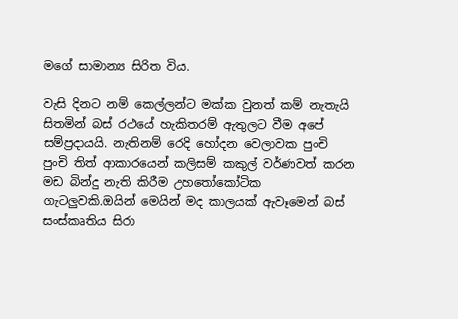මගේ සාමාන්‍ය සිරිත විය.

වැසි දිනට නම් කෙල්ලන්ට මක්ක වුනත් කම් නැතැයි සිතමින් බස් රථයේ හැකිතරම් ඇතුලට වීම අපේ සම්ප්‍රදායයි. නැතිනම් රෙදි හෝදන වෙලාවක පුංචි පුංචි තිත් ආකාරයෙන් කලිසම් කකුල් වර්ණවත් කරන මඩ බින්දු නැති කිරීම උහතෝකෝටික ගැටලුවකි.ඔයින් මෙයින් මද කාලයක් ඇවෑමෙන් බස් සංස්කෘතිය සිරා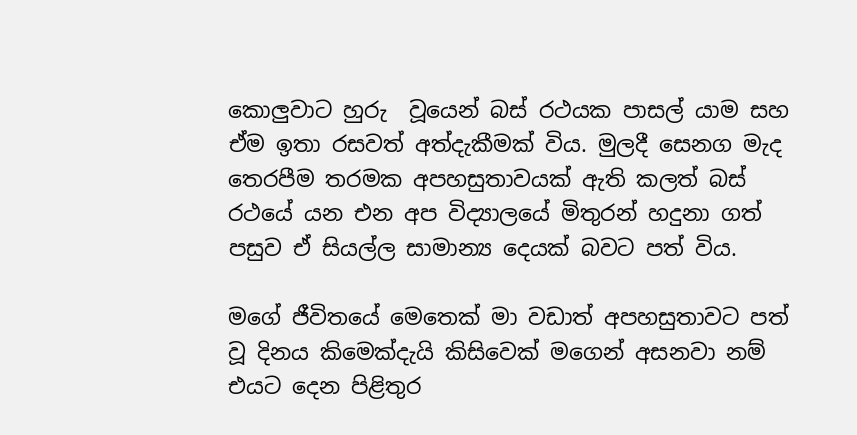කොලුවාට හුරු  වූයෙන් බස් රථයක පාසල් යාම සහ ඒම ඉතා රසවත් අත්දැකීමක් විය. මුලදී සෙනග මැද තෙරපීම තරමක අපහසුතාවයක් ඇති කලත් බස් රථයේ යන එන අප විද්‍යාලයේ මිතුරන් හදුනා ගත් පසුව ඒ සියල්ල සාමාන්‍ය දෙයක් බවට පත් විය.

මගේ ජීවිතයේ මෙතෙක් මා වඩාත් අපහසුතාවට පත් වූ දිනය කිමෙක්දැයි කිසිවෙක් මගෙන් අසනවා නම් එයට දෙන පිළිතුර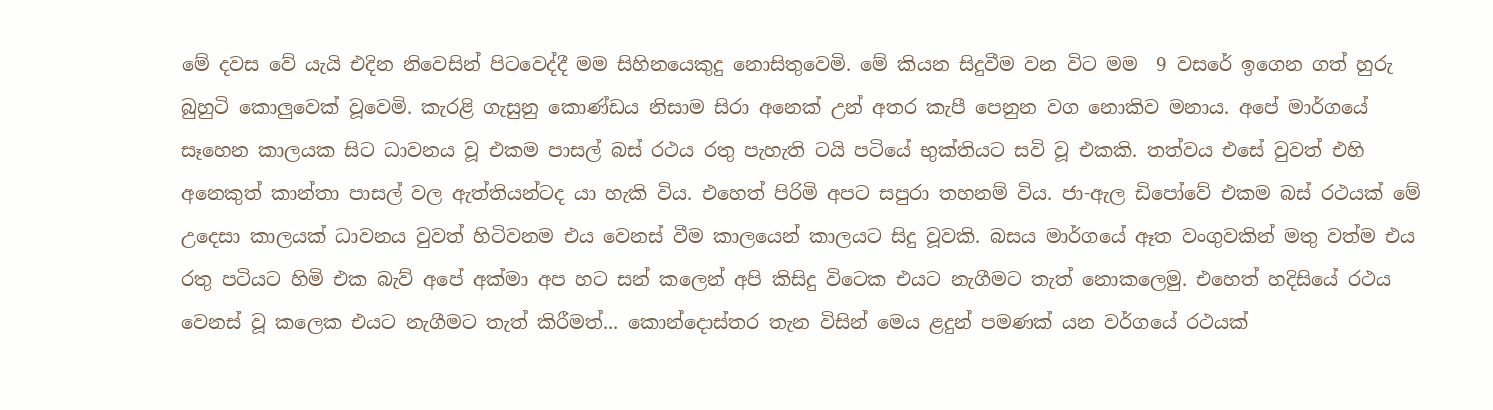මේ දවස වේ යැයි එදින නිවෙසින් පිටවෙද්දී මම සිහිනයෙකුදු නොසිතුවෙමි. මේ කියන සිදුවීම වන විට මම  9 වසරේ ඉගෙන ගත් හුරු බුහුටි කොලුවෙක් වූවෙමි. කැරළි ගැසුනු කොණ්ඩය නිසාම සිරා අනෙක් උන් අතර කැපී පෙනුන වග නොකිව මනාය. අපේ මාර්ගයේ සෑහෙන කාලයක සිට ධාවනය වූ එකම පාසල් බස් රථය රතු පැහැති ටයි පටියේ භුක්තියට සවි වූ එකකි. තත්වය එසේ වුවත් එහි අනෙකුත් කාන්තා පාසල් වල ඇත්තියන්ටද යා හැකි විය. එහෙත් පිරිමි අපට සපුරා තහනම් විය. ජා-ඇල ඩිපෝවේ එකම බස් රථයක් මේ උදෙසා කාලයක් ධාවනය වුවත් හිටිවනම එය වෙනස් වීම කාලයෙන් කාලයට සිදු වූවකි. බසය මාර්ගයේ ඈත වංගුවකින් මතු වත්ම එය රතු පටියට හිමි එක බැව් අපේ අක්මා අප හට සන් කලෙන් අපි කිසිදු විටෙක එයට නැගීමට තැත් නොකලෙමු. එහෙත් හදිසියේ රථය වෙනස් වූ කලෙක එයට නැගීමට තැත් කිරීමත්... කොන්දොස්තර තැන විසින් මෙය ළදුන් පමණක් යන වර්ගයේ රථයක්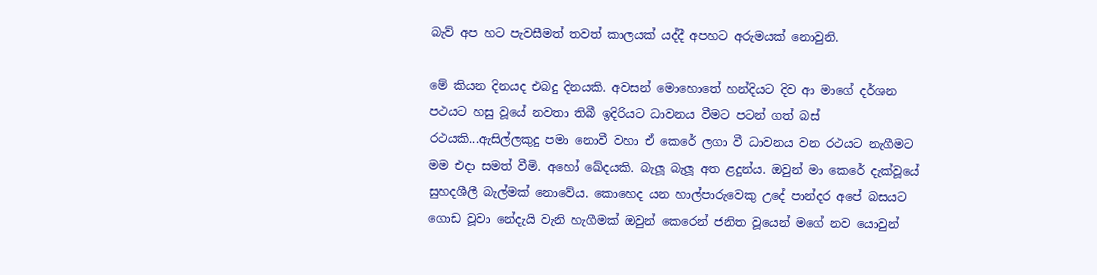බැව් අප හට පැවසීමත් තවත් කාලයක් යද්දී අපහට අරුමයක් නොවුනි.

මේ කියන දිනයද එබදු දිනයකි. අවසන් මොහොතේ හන්දියට දිව ආ මාගේ දර්ශන පථයට හසු වූයේ නවතා තිබී ඉදිරියට ධාවනය වීමට පටන් ගත් බස් රථයකි...ඇසිල්ලකුදු පමා නොවී වහා ඒ කෙරේ ලගා වී ධාවනය වන රථයට නැගීමට මම එදා සමත් වීමි. අහෝ ඛේදයකි. බැලූ බැලූ අත ළදුන්ය. ඔවුන් මා කෙරේ දැක්වූයේ සුහදශීලී බැල්මක් නොවේය. කොහෙද යන හාල්පාරුවෙකු උදේ පාන්දර අපේ බසයට ගොඩ වූවා නේදැයි වැනි හැගීමක් ඔවුන් කෙරෙන් ජනිත වූයෙන් මගේ නව යොවුන්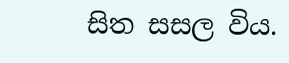සිත සසල විය.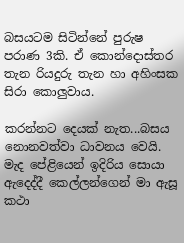බසයටම සිටින්නේ පුරුෂ පරාණ 3කි. ඒ කොන්දොස්තර තැන රියදුරු තැන හා අහිංසක සිරා කොලුවාය.

කරන්නට දෙයක් නැත...බසය නොනවත්වා ධාවනය වෙයි. මැද පේළියෙන් ඉදිරිය සොයා ඇදෙද්දී කෙල්ලන්ගෙන් මා ඇසූ කථා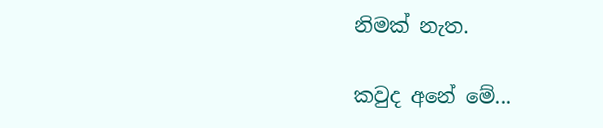නිමක් නැත.

කවුද අනේ මේ...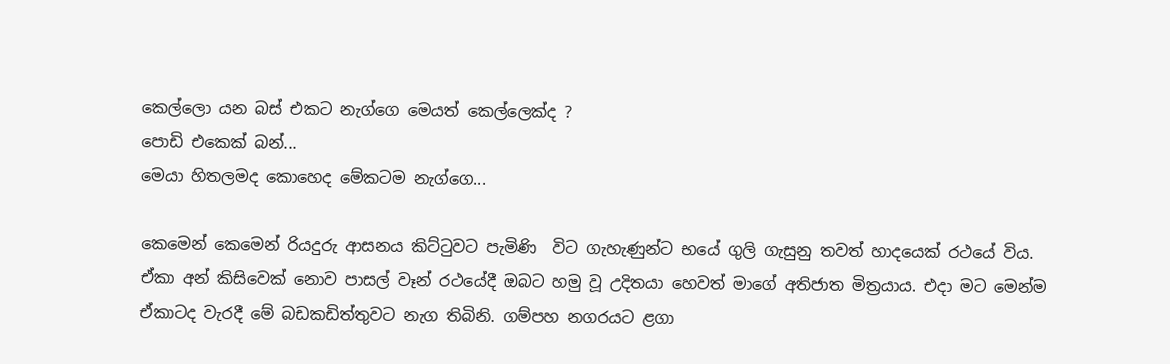කෙල්ලො යන බස් එකට නැග්ගෙ මෙයත් කෙල්ලෙක්ද ?
පොඩි එකෙක් බන්...
මෙයා හිතලමද කොහෙද මේකටම නැග්ගෙ...

කෙමෙන් කෙමෙන් රියදුරු ආසනය කිට්ටුවට පැමිණි  විට ගැහැණුන්ට භයේ ගුලි ගැසුනු තවත් හාදයෙක් රථයේ විය. ඒකා අන් කිසිවෙක් නොව පාසල් වෑන් රථයේදී ඔබට හමු වූ උදිතයා හෙවත් මාගේ අතිජාත මිත්‍රයාය. එදා මට මෙන්ම ඒකාටද වැරදී මේ බඩකඩිත්තුවට නැග තිබිනි. ගම්පහ නගරයට ළගා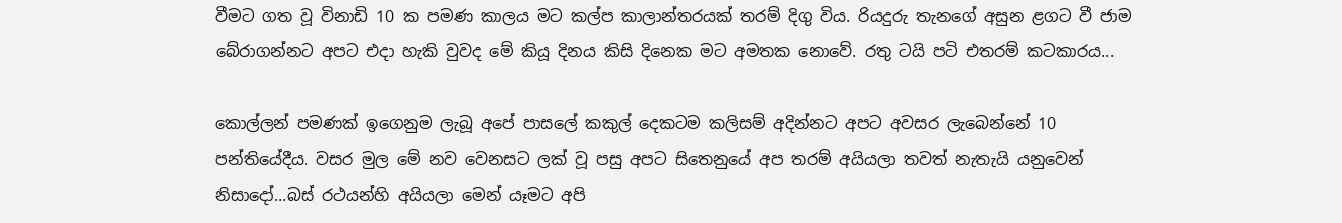වීමට ගත වූ විනාඩි 10 ක පමණ කාලය මට කල්ප කාලාන්තරයක් තරම් දිගු විය. රියදුරු තැනගේ අසුන ළගට වී ජාම බේරාගන්නට අපට එදා හැකි වුවද මේ කියූ දිනය කිසි දිනෙක මට අමතක නොවේ. රතු ටයි පටි එතරම් කටකාරය...

කොල්ලන් පමණක් ඉගෙනුම ලැබූ අපේ පාසලේ කකුල් දෙකටම කලිසම් අදින්නට අපට අවසර ලැබෙන්නේ 10 පන්තියේදීය. වසර මුල මේ නව වෙනසට ලක් වූ පසු අපට සිතෙනුයේ අප තරම් අයියලා තවත් නැතැයි යනුවෙන් නිසාදෝ...බස් රථයන්හි අයියලා මෙන් යෑමට අපි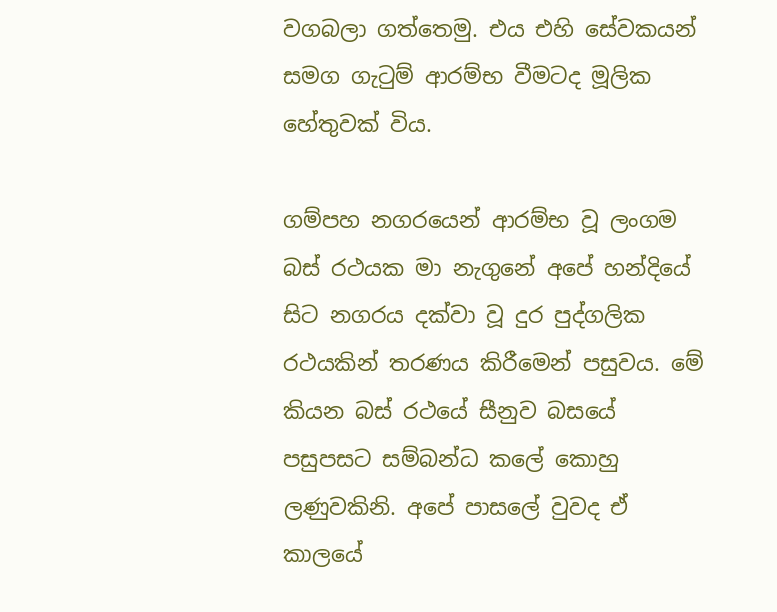වගබලා ගත්තෙමු. එය එහි සේවකයන් සමග ගැටුම් ආරම්භ වීමටද මූලික හේතුවක් විය.

ගම්පහ නගරයෙන් ආරම්භ වූ ලංගම බස් රථයක මා නැගුනේ අපේ හන්දියේ සිට නගරය දක්වා වූ දුර පුද්ගලික රථයකින් තරණය කිරීමෙන් පසුවය. මේ කියන බස් රථයේ සීනුව බසයේ පසුපසට සම්බන්ධ කලේ කොහු ලණුවකිනි. අපේ පාසලේ වුවද ඒ කාලයේ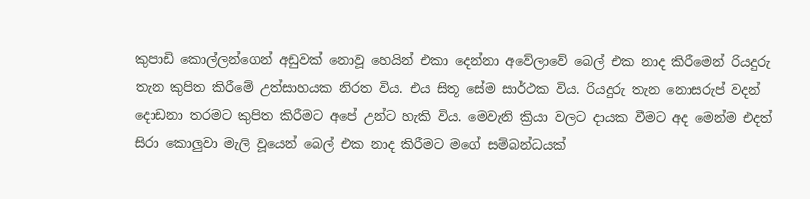කුපාඩි කොල්ලන්ගෙන් අඩුවක් නොවූ හෙයින් එකා දෙන්නා අවේලාවේ බෙල් එක නාද කිරීමෙන් රියදුරු තැන කුපිත කිරීමේ උත්සාහයක නිරත විය. එය සිතූ සේම සාර්ථක විය. රියදුරු තැන නොසරුප් වදන් දොඩනා තරමට කුපිත කිරීමට අපේ උන්ට හැකි විය. මෙවැනි ක්‍රියා වලට දායක වීමට අද මෙන්ම එදත් සිරා කොලුවා මැලි වූයෙන් බෙල් එක නාද කිරීමට මගේ සම්බන්ධයක්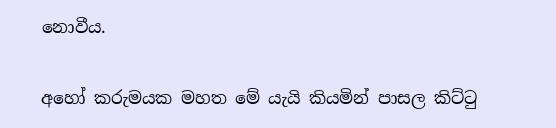නොවීය.

අහෝ කරුමයක මහත මේ යැයි කියමින් පාසල කිට්ටු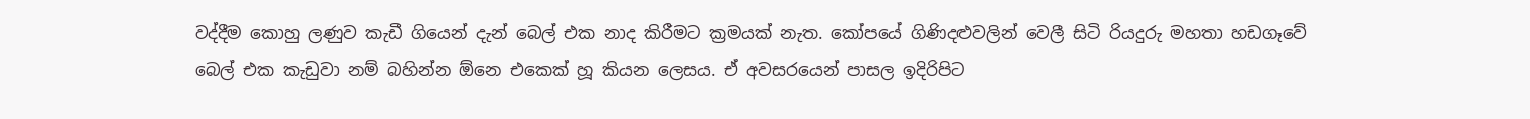වද්දීම කොහු ලණුව කැඩී ගියෙන් දැන් බෙල් එක නාද කිරීමට ක්‍රමයක් නැත. කෝපයේ ගිණිදළුවලින් වෙලී සිටි රියදුරු මහතා හඩගෑවේ බෙල් එක කැඩුවා නම් බහින්න ඕනෙ එකෙක් හූ කියන ලෙසය. ඒ අවසරයෙන් පාසල ඉදිරිපිට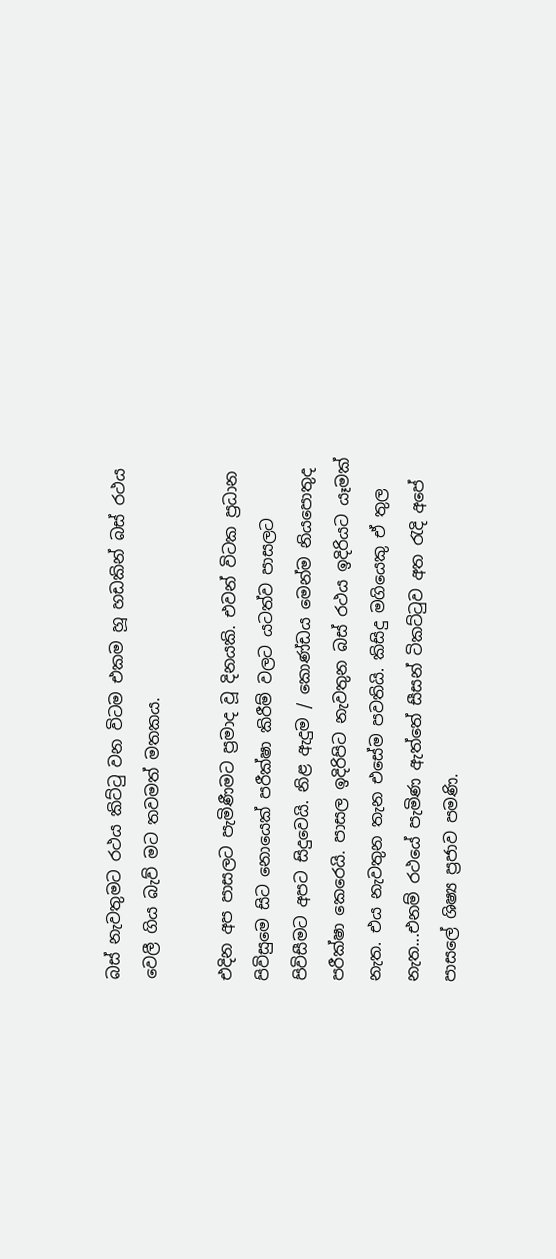බස් නැවතුමට රථය කිට්ටු වන විටම එකම හූ හඩකින් බස් රථය වෙලී ගිය බැව් මට තවමත් මතකය.

එදින අප පාසලට පැමිණීමට ප්‍රමාද වූ දිනයකි. එවන් විටක ප්‍රධාන පිවිසුමෙ සිට නොයෙක් පරීක්ෂා කිරීම් වලට යටත්ව පාසලට පිවිසීමට අපට සිදුවෙයි. නිළ ඇදුම / කොණ්ඩය මෙන්ම නියපොතුද පරීක්ෂා කෙරෙයි. පාසල ඉදිරිපිට නැවතුන බස් රථය ඉදිරියට යෑමක් නැත. එය නැවතුන තැන එසේම පවතියි. කිසිදු මගියෙකු ඒ තුල නැත...එනම් රථයේ පැමිණ ඇත්තේ සීසන් ටිකට්ටුව අත රැදි අපේ පාසලේ ශිෂ්‍ය ප්‍රජාව පමණි.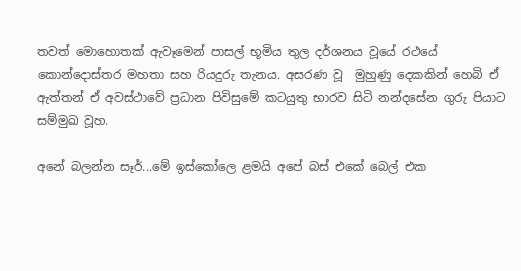තවත් මොහොතක් ඇවෑමෙන් පාසල් භූමිය තුල දර්ශනය වූයේ රථයේ කොන්දොස්තර මහතා සහ රියදුරු තැනය. අසරණ වූ  මුහුණු දෙකකින් හෙබි ඒ ඇත්තන් ඒ අවස්ථාවේ ප්‍රධාන පිවිසුමේ කටයුතු භාරව සිටි නන්දසේන ගුරු පියාට සම්මුඛ වූහ.

අනේ බලන්න සෑර්...මේ ඉස්කෝලෙ ළමයි අපේ බස් එකේ බෙල් එක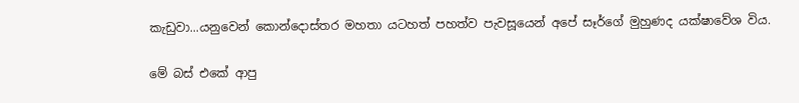කැඩුවා...යනුවෙන් කොන්දොස්තර මහතා යටහත් පහත්ව පැවසූයෙන් අපේ සෑර්ගේ මුහුණද යක්ෂාවේශ විය.

මේ බස් එකේ ආපු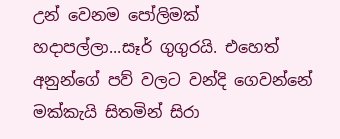උන් වෙනම පෝලිමක් හදාපල්ලා...සෑර් ගුගුරයි. එහෙත් අනුන්ගේ පව් වලට වන්දි ගෙවන්නේ මක්කැයි සිතමින් සිරා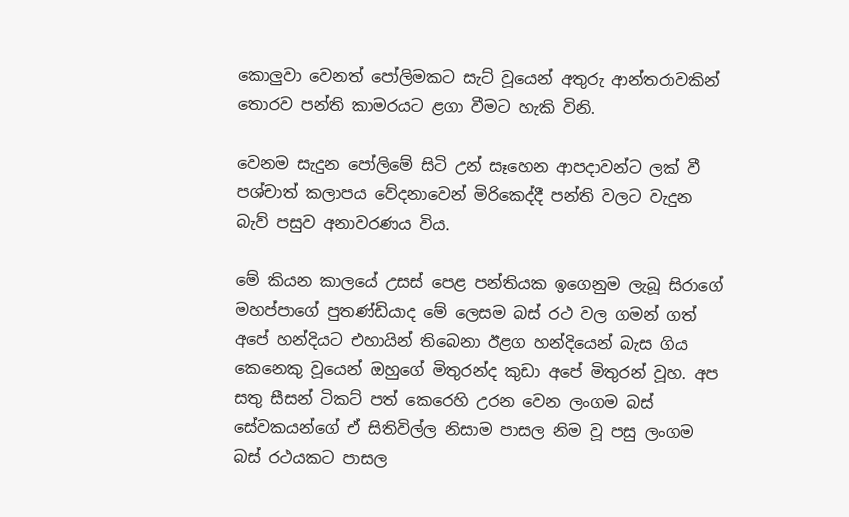කොලුවා වෙනත් පෝලිමකට සැට් වූයෙන් අතුරු ආන්තරාවකින් තොරව පන්ති කාමරයට ළගා වීමට හැකි විනි.

වෙනම සැදුන පෝලිමේ සිටි උන් සෑහෙන ආපදාවන්ට ලක් වී පශ්චාත් කලාපය වේදනාවෙන් මිරිකෙද්දී පන්ති වලට වැදුන බැව් පසුව අනාවරණය විය.

මේ කියන කාලයේ උසස් පෙළ පන්තියක ඉගෙනුම ලැබූ සිරාගේ මහප්පාගේ පුතණ්ඩියාද මේ ලෙසම බස් රථ වල ගමන් ගත් අපේ හන්දියට එහායින් තිබෙනා ඊළග හන්දියෙන් බැස ගිය කෙනෙකු වූයෙන් ඔහුගේ මිතුරන්ද කුඩා අපේ මිතුරන් වූහ. අප සතු සීසන් ටිකට් පත් කෙරෙහි උරන වෙන ලංගම බස් සේවකයන්ගේ ඒ සිතිවිල්ල නිසාම පාසල නිම වූ පසු ලංගම බස් රථයකට පාසල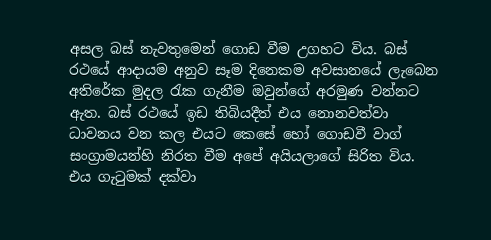අසල බස් නැවතුමෙන් ගොඩ වීම උගහට විය. බස් රථයේ ආදායම අනුව සෑම දිනෙකම අවසානයේ ලැබෙන අතිරේක මුදල රැක ගැනීම ඔවුන්ගේ අරමුණ වන්නට ඇත. බස් රථයේ ඉඩ තිබියදීත් එය නොනවත්වා ධාවනය වන කල එයට කෙසේ හෝ ගොඩවී වාග් සංග්‍රාමයන්හි නිරත වීම අපේ අයියලාගේ සිරිත විය. එය ගැටුමක් දක්වා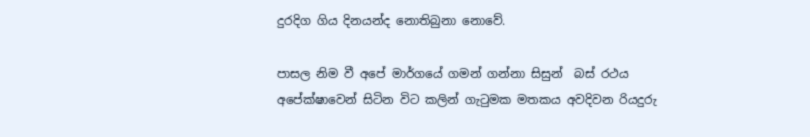දුරදිග ගිය දිනයන්ද නොතිබුනා නොවේ.

පාසල නිම වී අපේ මාර්ගයේ ගමන් ගන්නා සිසුන්  බස් රථය අපේක්ෂාවෙන් සිටින විට කලින් ගැටුමක මතකය අවදිවන රියදුරු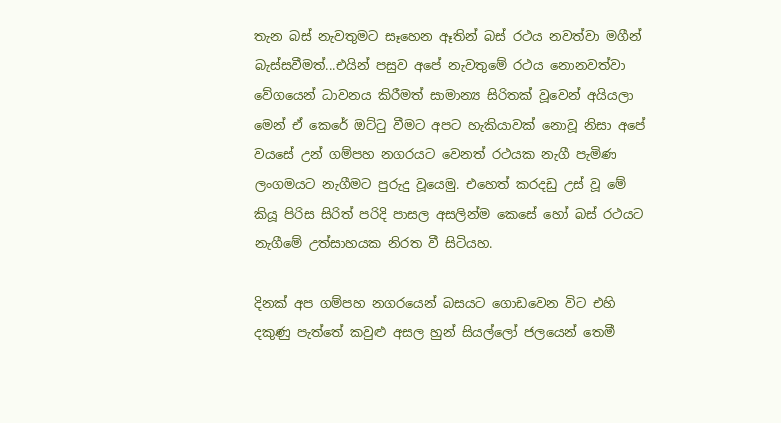තැන බස් නැවතුමට සෑහෙන ඈතින් බස් රථය නවත්වා මගීන් බැස්සවීමත්...එයින් පසුව අපේ නැවතුමේ රථය නොනවත්වා වේගයෙන් ධාවනය කිරීමත් සාමාන්‍ය සිරිතක් වූවෙන් අයියලා මෙන් ඒ කෙරේ ඔට්ටු වීමට අපට හැකියාවක් නොවූ නිසා අපේ වයසේ උන් ගම්පහ නගරයට වෙනත් රථයක නැගී පැමිණ ලංගමයට නැගීමට පුරුදු වූයෙමු. එහෙත් කරදඩු උස් වූ මේ කියූ පිරිස සිරිත් පරිදි පාසල අසලින්ම කෙසේ හෝ බස් රථයට නැගීමේ උත්සාහයක නිරත වී සිටියහ.

දිනක් අප ගම්පහ නගරයෙන් බසයට ගොඩවෙන විට එහි දකුණු පැත්තේ කවුළු අසල හුන් සියල්ලෝ ජලයෙන් තෙමී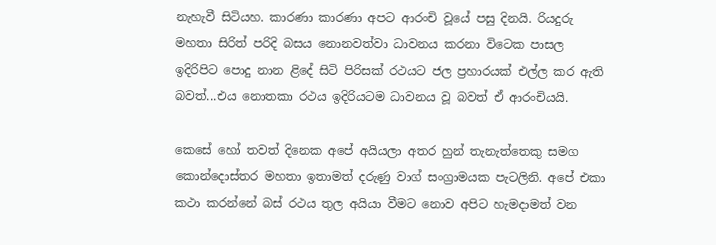නැහැවී සිටියහ. කාරණා කාරණා අපට ආරංචි වූයේ පසු දිනයි. රියදුරු මහතා සිරිත් පරිදි බසය නොනවත්වා ධාවනය කරනා විටෙක පාසල ඉදිරිපිට පොදු නාන ළිදේ සිටි පිරිසක් රථයට ජල ප්‍රහාරයක් එල්ල කර ඇති බවත්...එය නොතකා රථය ඉදිරියටම ධාවනය වූ බවත් ඒ ආරංචියයි.

කෙසේ හෝ තවත් දිනෙක අපේ අයියලා අතර හුන් තැනැත්තෙකු සමග කොන්දොස්තර මහතා ඉතාමත් දරුණු වාග් සංග්‍රාමයක පැටලිනි. අපේ එකා කථා කරන්නේ බස් රථය තුල අයියා වීමට නොව අපිට හැමදාමත් වන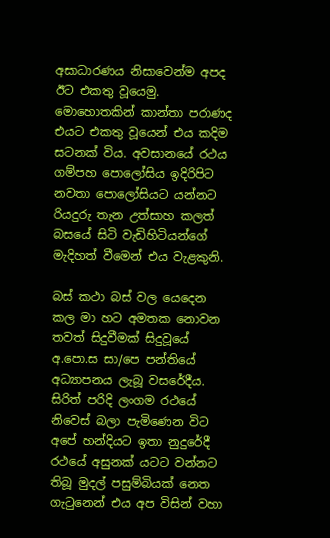අසාධාරණය නිසාවෙන්ම අපද ඊට එකතු වූයෙමු. මොහොතකින් කාන්තා පරාණද එයට එකතු වූයෙන් එය කදිම සටනක් විය. අවසානයේ රථය ගම්පහ පොලෝසිය ඉදිරිපිට නවතා පොලෝසියට යන්නට රියදුරු තැන උත්සාහ කලත් බසයේ සිටි වැඩිහිටියන්ගේ මැදිහත් වීමෙන් එය වැළකුනි.

බස් කථා බස් වල යෙදෙන කල මා හට අමතක නොවන තවත් සිදුවීමක් සිදුවූයේ අ.පො.ස සා/පෙ පන්තියේ අධ්‍යාපනය ලැබූ වසරේදීය. සිරිත් පරිදි ලංගම රථයේ නිවෙස් බලා පැමිණෙන විට අපේ හන්දියට ඉතා නුදුරේදී රථයේ අසුනක් යටට වන්නට තිබූ මුදල් පසුම්බියක් නෙත ගැටුනෙන් එය අප විසින් වහා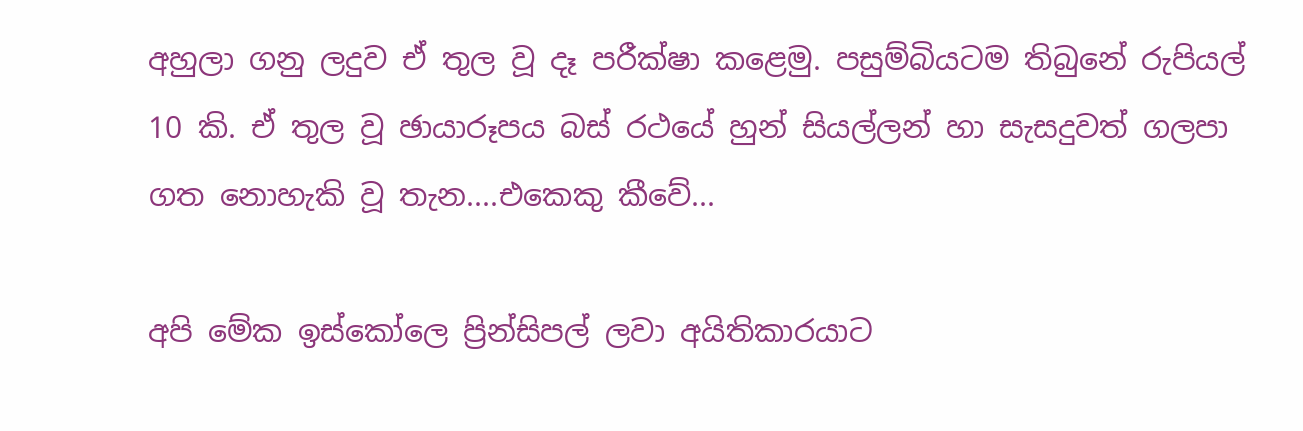අහුලා ගනු ලදුව ඒ තුල වූ දෑ පරීක්ෂා කළෙමු. පසුම්බියටම තිබුනේ රුපියල් 10 කි. ඒ තුල වූ ඡායාරූපය බස් රථයේ හුන් සියල්ලන් හා සැසදුවත් ගලපා ගත නොහැකි වූ තැන....එකෙකු කීවේ...

අපි මේක ඉස්කෝලෙ ප්‍රින්සිපල් ලවා අයිතිකාරයාට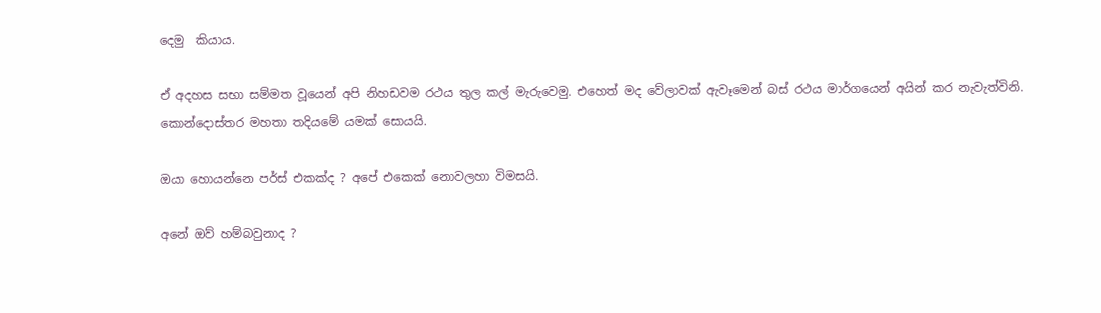දෙමු  කියාය.

ඒ අදහස සභා සම්මත වූයෙන් අපි නිහඩවම රථය තුල කල් මැරුවෙමු. එහෙත් මද වේලාවක් ඇවෑමෙන් බස් රථය මාර්ගයෙන් අයින් කර නැවැත්විනි. කොන්දොස්තර මහතා තදියමේ යමක් සොයයි.

ඔයා හොයන්නෙ පර්ස් එකක්ද ? අපේ එකෙක් නොවලහා විමසයි.

අනේ ඔව් හම්බවුනාද ?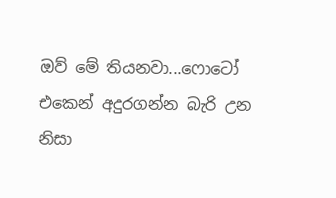ඔව් මේ තියනවා...ෆොටෝ එකෙන් අදුරගන්න බැරි උන නිසා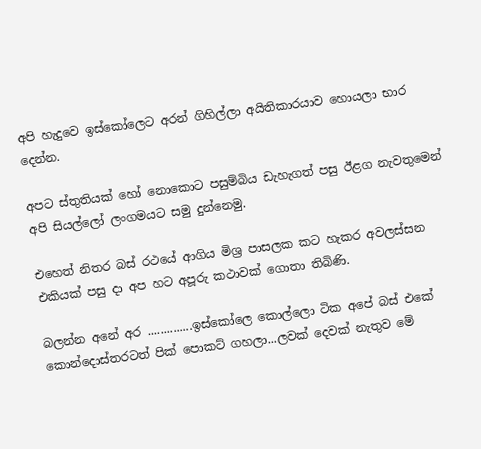අපි හැදුවෙ ඉස්කෝලෙට අරන් ගිහිල්ලා අයිතිකාරයාව හොයලා භාර දෙන්න.

අපට ස්තුතියක් හෝ නොකොට පසුම්බිය ඩැහැගත් පසු ඊළග නැවතුමෙන් අපි සියල්ලෝ ලංගමයට සමු දුන්නෙමු.

එහෙත් නිතර බස් රථයේ ආගිය මිශ්‍ර පාසලක කට හැකර අවලස්සන එකියක් පසු දා අප හට අපූරු කථාවක් ගොතා තිබිණි.

බලන්න අනේ අර ..............ඉස්කෝලෙ කොල්ලො ටික අපේ බස් එකේ කොන්දොස්තරටත් පික් පොකට් ගහලා...ලවක් දෙවක් නැතුව මේ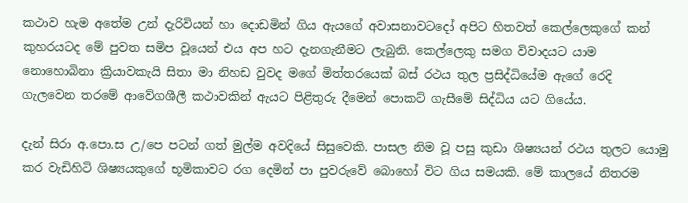කථාව හැම අතේම උන් දැරිවියන් හා දොඩමින් ගිය ඇයගේ අවාසනාවටදෝ අපිට හිතවත් කෙල්ලෙකුගේ කන් කුහරයටද මේ පුවත සමිප වූයෙන් එය අප හට දැනගැනීමට ලැබුනි. කෙල්ලෙකු සමග විවාදයට යාම නොහොබිනා ක්‍රියාවකැයි සිතා මා නිහඩ වුවද මගේ මිත්තරයෙක් බස් රථය තුල ප්‍රසිද්ධියේම ඇගේ රෙදි ගැලවෙන තරමේ ආවේගශීලී කථාවකින් ඇයට පිළිතුරු දීමෙන් පොකට් ගැසීමේ සිද්ධිය යට ගියේය.

දැන් සිරා අ.පො.ස උ/පෙ පටන් ගත් මුල්ම අවදියේ සිසුවෙකි. පාසල නිම වූ පසු කුඩා ශිෂ්‍යයන් රථය තුලට යොමු කර වැඩිහිටි ශිෂ්‍යයකුගේ භූමිකාවට රග දෙමින් පා පුවරුවේ බොහෝ විට ගිය සමයකි. මේ කාලයේ නිතරම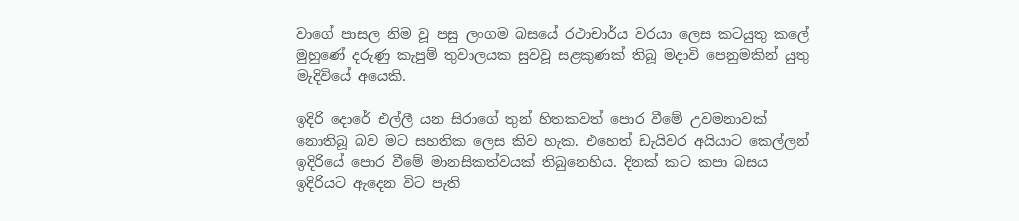වාගේ පාසල නිම වූ පසු ලංගම බසයේ රථාචාර්ය වරයා ලෙස කටයුතු කලේ මුහුණේ දරුණු කැපුම් තුවාලයක සුවවූ සළකුණක් තිබූ මදාවි පෙනුමකින් යුතු මැදිවියේ අයෙකි.

ඉදිරි දොරේ එල්ලී යන සිරාගේ තුන් හිතකවත් පොර වීමේ උවමනාවක් නොතිබූ බව මට සහතික ලෙස කිව හැක. එහෙත් ඩැයිවර අයියාට කෙල්ලන් ඉදිරියේ පොර වීමේ මානසිකත්වයක් තිබුනෙහිය. දිනක් කට කපා බසය ඉදිරියට ඇදෙන විට පැති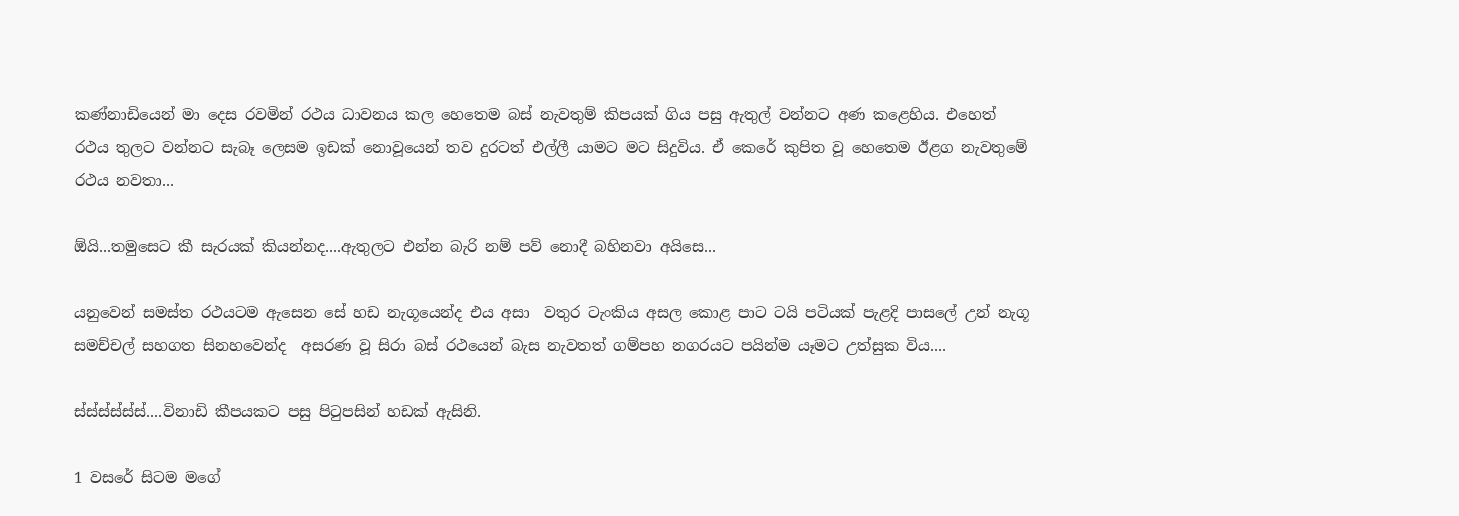කණ්නාඩියෙන් මා දෙස රවමින් රථය ධාවනය කල හෙතෙම බස් නැවතුම් කිපයක් ගිය පසු ඇතුල් වන්නට අණ කළෙහිය. එහෙත් රථය තුලට වන්නට සැබෑ ලෙසම ඉඩක් නොවූයෙන් තව දුරටත් එල්ලී යාමට මට සිදුවිය. ඒ කෙරේ කුපිත වූ හෙතෙම ඊළග නැවතුමේ රථය නවතා...

ඕයි...තමුසෙට කී සැරයක් කියන්නද....ඇතුලට එන්න බැරි නම් පව් නොදී බහිනවා අයිසෙ...

යනුවෙන් සමස්ත රථයටම ඇසෙන සේ හඩ නැගූයෙන්ද එය අසා  වතුර ටැංකිය අසල කොළ පාට ටයි පටියක් පැළදි පාසලේ උන් නැගූ සමච්චල් සහගත සිනහවෙන්ද  අසරණ වූ සිරා බස් රථයෙන් බැස නැවතත් ගම්පහ නගරයට පයින්ම යෑමට උත්සුක විය....

ස්ස්ස්ස්ස්ස්....විනාඩි කීපයකට පසු පිටුපසින් හඩක් ඇසිනි.

1 වසරේ සිටම මගේ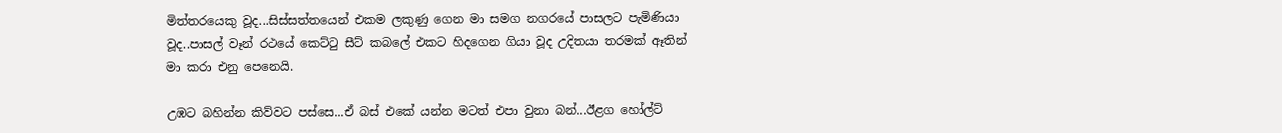මිත්තරයෙකු වූද...සිස්සත්තයෙන් එකම ලකුණු ගෙන මා සමග නගරයේ පාසලට පැමිණියා වූද..පාසල් වෑන් රථයේ කෙට්ටු සීට් කබලේ එකට හිදගෙන ගියා වූද උදිතයා තරමක් ඈතින් මා කරා එනු පෙනෙයි.

උඹට බහින්න කිව්වට පස්සෙ...ඒ බස් එකේ යන්න මටත් එපා වුනා බන්...ඊළග හෝල්ට්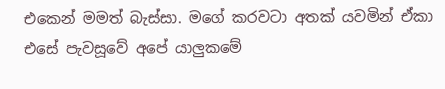එකෙන් මමත් බැස්සා. මගේ කරවටා අතක් යවමින් ඒකා එසේ පැවසූවේ අපේ යාලුකමේ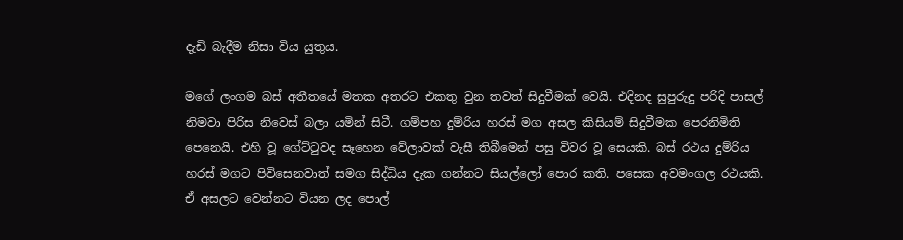දැඩි බැදීම නිසා විය යුතුය.

මගේ ලංගම බස් අතීතයේ මතක අතරට එකතු වුන තවත් සිදුවීමක් වෙයි. එදිනද සුපුරුදු පරිදි පාසල් නිමවා පිරිස නිවෙස් බලා යමින් සිටී. ගම්පහ දුම්රිය හරස් මග අසල කිසියම් සිදුවීමක පෙරනිමිති පෙනෙයි. එහි වූ ගේට්ටුවද සෑහෙන වේලාවක් වැසී තිබීමෙන් පසු විවර වූ සෙයකි. බස් රථය දුම්රිය හරස් මගට පිවිසෙනවාත් සමග සිද්ධිය දැක ගන්නට සියල්ලෝ පොර කති. පසෙක අවමංගල රථයකි. ඒ අසලට වෙන්නට වියන ලද පොල්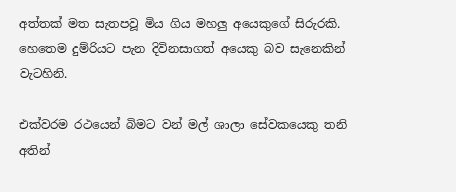අත්තක් මත සැතපවූ මිය ගිය මහලු අයෙකුගේ සිරුරකි. හෙතෙම දුම්රියට පැන දිවිනසාගත් අයෙකු බව සැනෙකින් වැටහිනි.

එක්වරම රථයෙන් බිමට වන් මල් ශාලා සේවකයෙකු තනි අතින්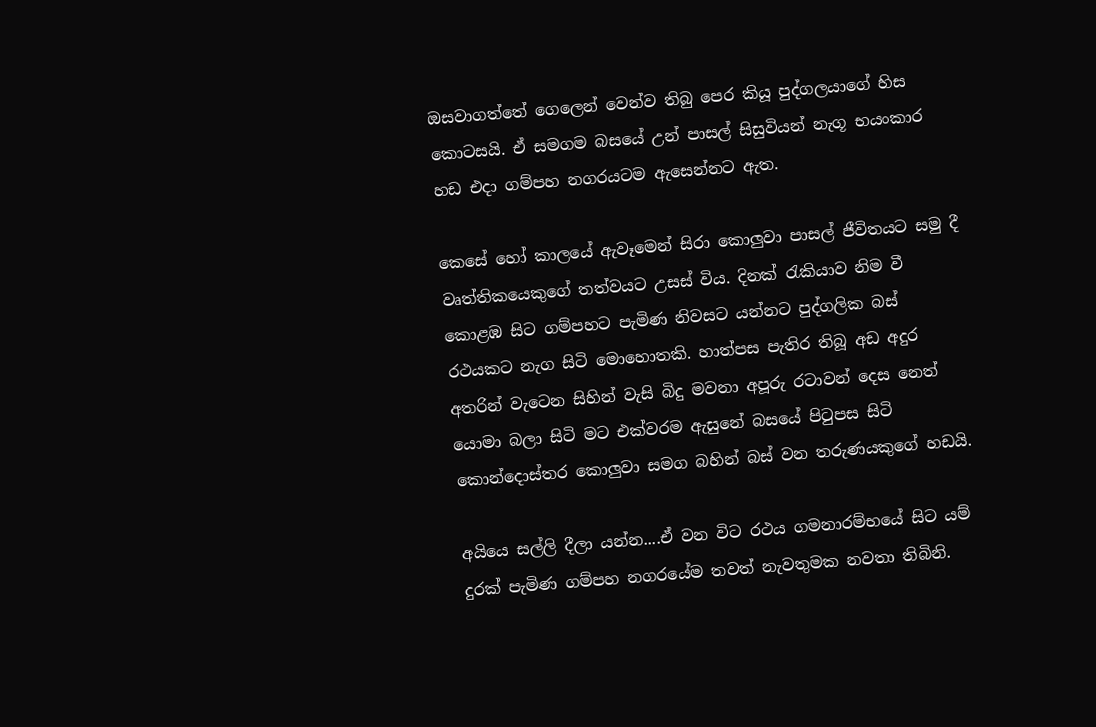ඔසවාගත්තේ ගෙලෙන් වෙන්ව තිබු පෙර කියූ පුද්ගලයාගේ හිස කොටසයි. ඒ සමගම බසයේ උන් පාසල් සිසුවියන් නැගූ භයංකාර හඩ එදා ගම්පහ නගරයටම ඇසෙන්නට ඇත.

කෙසේ හෝ කාලයේ ඇවෑමෙන් සිරා කොලුවා පාසල් ජීවිතයට සමු දී වෘත්තිකයෙකුගේ තත්වයට උසස් විය. දිනක් රැකියාව නිම වී කොළඹ සිට ගම්පහට පැමිණ නිවසට යන්නට පුද්ගලික බස් රථයකට නැග සිටි මොහොතකි. හාත්පස පැතිර තිබූ අඩ අදුර අතරින් වැටෙන සිහින් වැසි බිදු මවනා අපූරු රටාවන් දෙස නෙත් යොමා බලා සිටි මට එක්වරම ඇසුනේ බසයේ පිටුපස සිටි කොන්දොස්තර කොලුවා සමග බහින් බස් වන තරුණයකුගේ හඩයි.

අයියෙ සල්ලි දීලා යන්න....ඒ වන විට රථය ගමනාරම්භයේ සිට යම් දුරක් පැමිණ ගම්පහ නගරයේම තවත් නැවතුමක නවතා තිබිනි.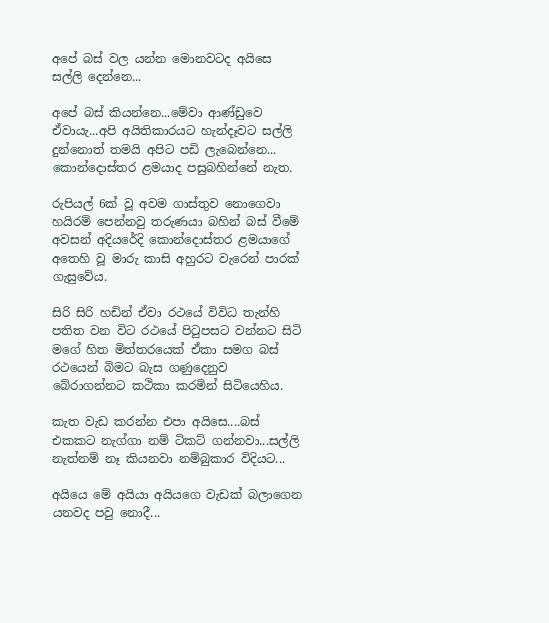අපේ බස් වල යන්න මොනවටද අයිසෙ සල්ලි දෙන්නෙ...

අපේ බස් කියන්නෙ...මේවා ආණ්ඩුවෙ ඒවායැ...අපි අයිතිකාරයට හැන්දෑවට සල්ලි දුන්නොත් තමයි අපිට පඩි ලැබෙන්නෙ... කොන්දොස්තර ළමයාද පසුබහින්නේ නැත.

රුපියල් 6ක් වූ අවම ගාස්තුව නොගෙවා හයිරම් පෙන්නවු තරුණයා බහින් බස් වීමේ අවසන් අදියරේදි කොන්දොස්තර ළමයාගේ අතෙහි වූ මාරු කාසි අහුරට වැරෙන් පාරක් ගැසුවේය.

සිරි සිරි හඩින් ඒවා රථයේ විවිධ තැන්හි පතිත වන විට රථයේ පිටුපසට වන්නට සිටි මගේ හිත මිත්තරයෙක් ඒකා සමග බස් රථයෙන් බිමට බැස ගණුදෙනුව බේරාගන්නට කථිකා කරමින් සිටියෙහිය.

කැත වැඩ කරන්න එපා අයිසෙ....බස් එකකට නැග්ගා නම් ටිකට් ගන්නවා...සල්ලි නැත්නම් නෑ කියනවා නම්බුකාර විදියට...

අයියෙ මේ අයියා අයියගෙ වැඩක් බලාගෙන යනවද පවු නොදී...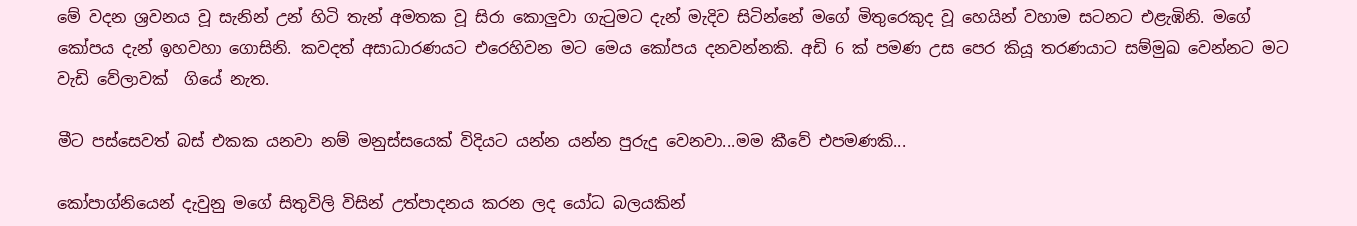මේ වදන ශ්‍රවනය වූ සැනින් උන් හිටි තැන් අමතක වූ සිරා කොලුවා ගැටුමට දැන් මැදිව සිටින්නේ මගේ මිතුරෙකුද වූ හෙයින් වහාම සටනට එළැඹිනි. මගේ කෝපය දැන් ඉහවහා ගොසිනි. කවදත් අසාධාරණයට එරෙහිවන මට මෙය කෝපය දනවන්නකි. අඩි 6 ක් පමණ උස පෙර කියූ තරණයාට සම්මුඛ වෙන්නට මට වැඩි වේලාවක්  ගියේ නැත.

මීට පස්සෙවත් බස් එකක යනවා නම් මනුස්සයෙක් විදියට යන්න යන්න පුරුදු වෙනවා...මම කීවේ එපමණකි...

කෝපාග්නියෙන් දැවුනු මගේ සිතුවිලි විසින් උත්පාදනය කරන ලද යෝධ බලයකින්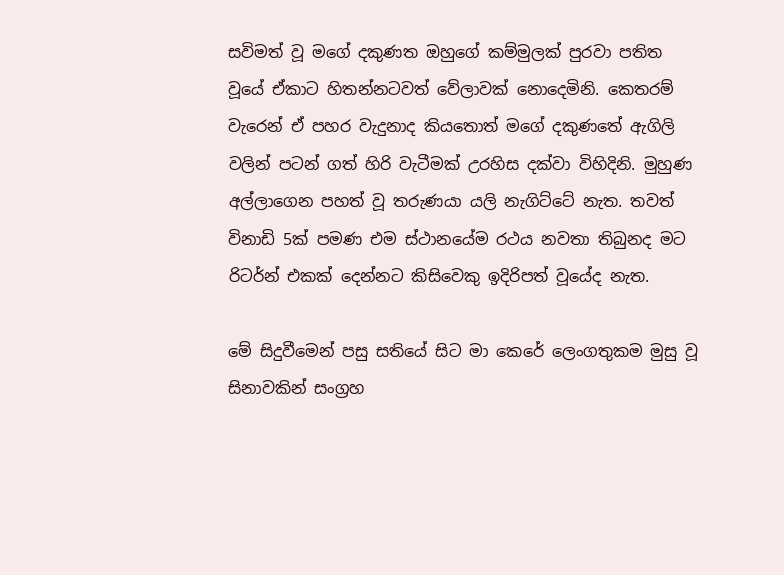සවිමත් වූ මගේ දකුණත ඔහුගේ කම්මුලක් පුරවා පතිත වූයේ ඒකාට හිතන්නටවත් වේලාවක් නොදෙමිනි. කෙතරම් වැරෙන් ඒ පහර වැදුනාද කියතොත් මගේ දකුණතේ ඇගිලි වලින් පටන් ගත් හිරි වැටීමක් උරහිස දක්වා විහිදිනි. මුහුණ අල්ලාගෙන පහත් වූ තරුණයා යලි නැගිට්ටේ නැත. තවත් විනාඩි 5ක් පමණ එම ස්ථානයේම රථය නවතා තිබුනද මට රිටර්න් එකක් දෙන්නට කිසිවෙකු ඉදිරිපත් වූයේද නැත.

මේ සිදුවීමෙන් පසු සතියේ සිට මා කෙරේ ලෙංගතුකම මුසු වූ සිනාවකින් සංග්‍රහ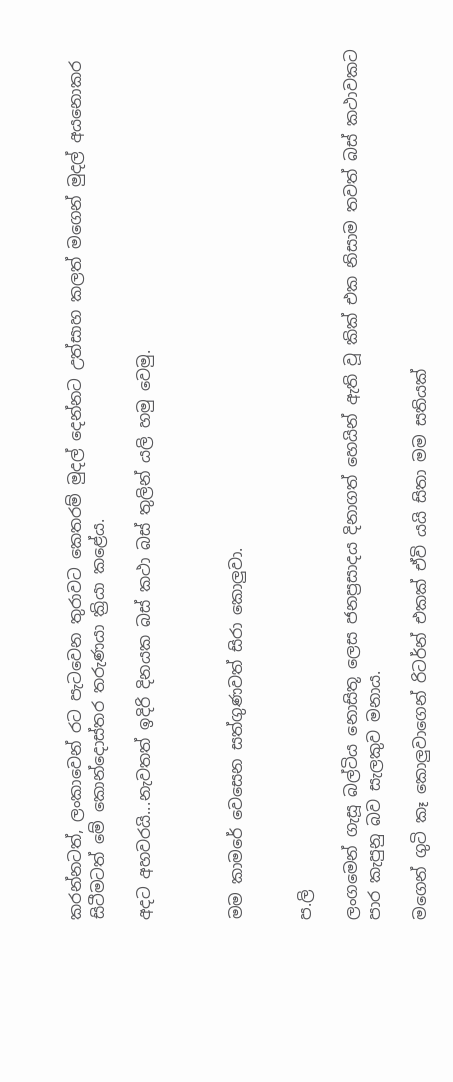කරන්නටත්, ලංකාවෙන් රට පැටවෙන තුරාවට කෙතරම් මුදල් දෙන්නට උත්සාහ කලත් මගෙන් මුදල් අයනොකර සිටීමටත් මේ කොන්දොස්තර තරුණයා ක්‍රියා කළේය.

අදට අහවරයි...නැවතත් ඉදිරි දිනයක බස් කථා බස් තුලින් යලි හමු වෙමු.



මම කාමරේ වෙසෙන සත්ගුණවත් සිරා කොලුවා.


ප.ලි

ලංගමෙන් ගැසූ බල්ටිය නොසිතූ ලෙස ජනප්‍රසාදය දිනාගත් හෙයින් ඇති වූ කික් එක නිසාම තවත් බස් කථාවකට පාර කැපුනු බව සැලකුව මනාය.

මගෙන් ගුටි කෑ කොලුවාගෙන් රිටර්න් එකක් ඒවි යයි සිතා මම සතියක්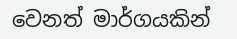වෙනත් මාර්ගයකින්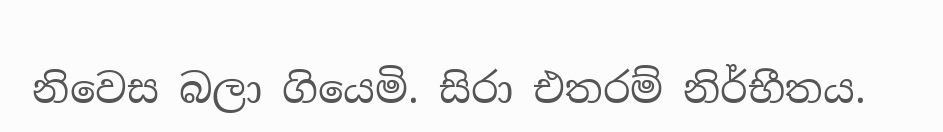නිවෙස බලා ගියෙමි. සිරා එතරම් නිර්භීතය.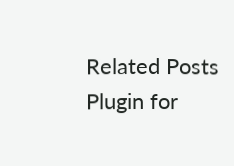Related Posts Plugin for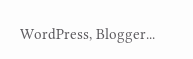WordPress, Blogger...